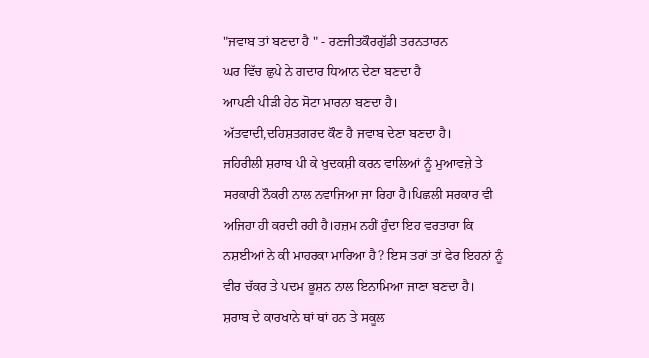"ਜਵਾਬ ਤਾਂ ਬਣਦਾ ਹੈ " - ਰਣਜੀਤਕੌਰਗੁੱਡੀ ਤਰਨਤਾਰਨ
ਘਰ ਵਿੱਚ ਛੁਪੇ ਨੇ ਗਦਾਰ ਧਿਆਨ ਦੇਣਾ ਬਣਦਾ ਹੈ
ਆਪਣੀ ਪੀੜੀ ਹੇਠ ਸੋਟਾ ਮਾਰਨਾ ਬਣਦਾ ਹੈ।
ਅੱਤਵਾਦੀ,ਦਹਿਸ਼ਤਗਰਦ ਕੌਣ ਹੈ ਜਵਾਬ ਦੇਣਾ ਬਣਦਾ ਹੈ।
ਜਹਿਰੀਲੀ ਸ਼ਰਾਬ ਪੀ ਕੇ ਖੁਦਕਸ਼ੀ ਕਰਨ ਵਾਲਿਆਂ ਨੂੰ ਮੁਆਵਜ਼ੇ ਤੇ ਸਰਕਾਰੀ ਨੌਕਰੀ ਨਾਲ ਨਵਾਜਿਆ ਜਾ ਰਿਹਾ ਹੈ।ਪਿਛਲੀ ਸਰਕਾਰ ਵੀ ਅਜਿਹਾ ਹੀ ਕਰਦੀ ਰਹੀ ਹੈ।ਹਜ਼ਮ ਨਹੀਂ ਹੁੰਦਾ ਇਹ ਵਰਤਾਰਾ ਕਿ ਨਸ਼ਈਆਂ ਨੇ ਕੀ ਮਾਹਰਕਾ ਮਾਰਿਆ ਹੈ? ਇਸ ਤਰਾਂ ਤਾਂ ਫੇਰ ਇਹਨਾਂ ਨੂੰ ਵੀਰ ਚੱਕਰ ਤੇ ਪਦਮ ਭੂਸ਼ਨ ਨਾਲ ਇਨਾਮਿਆ ਜਾਣਾ ਬਣਦਾ ਹੈ।
ਸ਼ਰਾਬ ਦੇ ਕਾਰਖਾਨੇ ਥਾਂ ਥਾਂ ਹਨ ਤੇ ਸਕੂਲ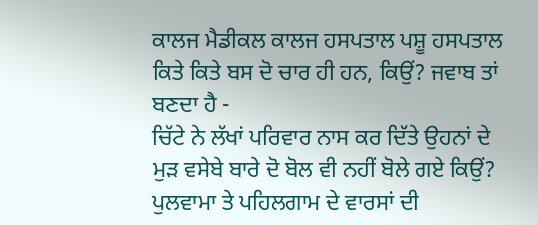ਕਾਲਜ ਮੈਡੀਕਲ ਕਾਲਜ ਹਸਪਤਾਲ ਪਸ਼ੂ ਹਸਪਤਾਲ ਕਿਤੇ ਕਿਤੇ ਬਸ ਦੋ ਚਾਰ ਹੀ ਹਨ, ਕਿਉਂ? ਜਵਾਬ ਤਾਂ ਬਣਦਾ ਹੈ -
ਚਿੱਟੇ ਨੇ ਲੱਖਾਂ ਪਰਿਵਾਰ ਨਾਸ ਕਰ ਦਿੱਤੇ ਉਹਨਾਂ ਦੇ ਮੁੜ ਵਸੇਬੇ ਬਾਰੇ ਦੋ ਬੋਲ ਵੀ ਨਹੀਂ ਬੋਲੇ ਗਏ ਕਿਉਂ?
ਪੁਲਵਾਮਾ ਤੇ ਪਹਿਲਗਾਮ ਦੇ ਵਾਰਸਾਂ ਦੀ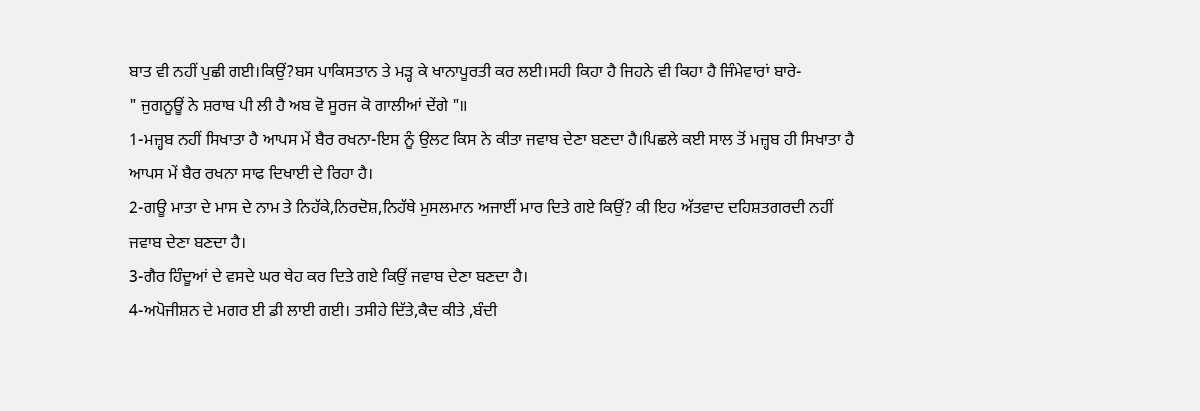ਬਾਤ ਵੀ ਨਹੀਂ ਪੁਛੀ ਗਈ।ਕਿਉਂ?ਬਸ ਪਾਕਿਸਤਾਨ ਤੇ ਮੜ੍ਹ ਕੇ ਖਾਨਾਪੂਰਤੀ ਕਰ ਲਈ।ਸਹੀ ਕਿਹਾ ਹੈ ਜਿਹਨੇ ਵੀ ਕਿਹਾ ਹੈ ਜਿੰਮੇਵਾਰਾਂ ਬਾਰੇ-
" ਜੁਗਨੂਊਂ ਨੇ ਸ਼ਰਾਬ ਪੀ ਲੀ ਹੈ ਅਬ ਵੋ ਸੂਰਜ ਕੋ ਗਾਲੀਆਂ ਦੇਂਗੇ "॥
1-ਮਜ਼੍ਹਬ ਨਹੀਂ ਸਿਖਾਤਾ ਹੈ ਆਪਸ ਮੇਂ ਬੈਰ ਰਖਨਾ-ਇਸ ਨੂੰ ਉਲਟ ਕਿਸ ਨੇ ਕੀਤਾ ਜਵਾਬ ਦੇਣਾ ਬਣਦਾ ਹੈ।ਪਿਛਲੇ ਕਈ ਸਾਲ ਤੋਂ ਮਜ਼੍ਹਬ ਹੀ ਸਿਖਾਤਾ ਹੈ ਆਪਸ ਮੇਂ ਬੈਰ ਰਖਨਾ ਸਾਫ ਦਿਖਾਈ ਦੇ ਰਿਹਾ ਹੈ।
2-ਗਊ ਮਾਤਾ ਦੇ ਮਾਸ ਦੇ ਨਾਮ ਤੇ ਨਿਹੱਕੇ,ਨਿਰਦੋਸ਼,ਨਿਹੱਥੇ ਮੁਸਲਮਾਨ ਅਜਾਈਂ ਮਾਰ ਦਿਤੇ ਗਏ ਕਿਉਂ? ਕੀ ਇਹ ਅੱਤਵਾਦ ਦਹਿਸ਼ਤਗਰਦੀ ਨਹੀਂ ਜਵਾਬ ਦੇਣਾ ਬਣਦਾ ਹੈ।
3-ਗੈਰ ਹਿੰਦੂਆਂ ਦੇ ਵਸਦੇ ਘਰ ਥੇਹ ਕਰ ਦਿਤੇ ਗਏ ਕਿਉਂ ਜਵਾਬ ਦੇਣਾ ਬਣਦਾ ਹੈ।
4-ਅਪੋਜੀਸ਼ਨ ਦੇ ਮਗਰ ਈ ਡੀ ਲਾਈ ਗਈ। ਤਸੀਹੇ ਦਿੱਤੇ,ਕੈਦ ਕੀਤੇ ,ਬੰਦੀ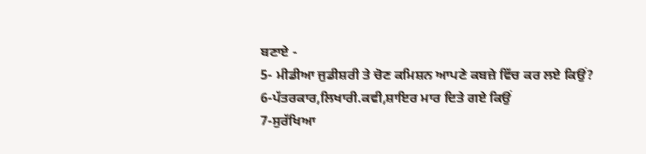ਬਣਾਏ -
5- ਮੀਡੀਆ ਜੁਡੀਸ਼ਰੀ ਤੇ ਚੋਣ ਕਮਿਸ਼ਨ ਆਪਣੇ ਕਬਜ਼ੇ ਵਿੱਚ ਕਰ ਲਏ ਕਿਉਂ?
6-ਪੱਤਰਕਾਰ,ਲਿਖਾਰੀ.ਕਵੀ,ਸ਼ਾਇਰ ਮਾਰ ਦਿਤੇ ਗਏ ਕਿਉਂ
7-ਸੁਰੱਖਿਆ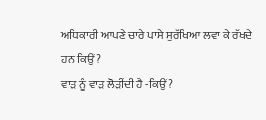ਅਧਿਕਾਰੀ ਆਪਣੇ ਚਾਰੇ ਪਾਸੇ ਸੁਰੱਖਿਆ ਲਵਾ ਕੇ ਰੱਖਦੇ ਹਨ ਕਿਉਂ?
ਵਾੜ ਨੂੰ ਵਾੜ ਲੋੜੀਂਦੀ ਹੈ -ਕਿਉਂ?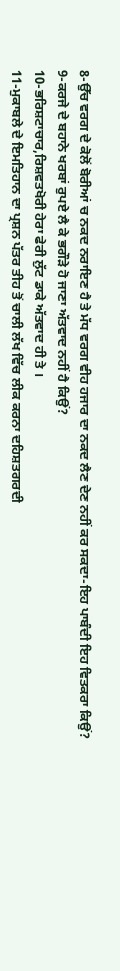8-ਉੱਚ ਵਰਗ ਦੇ ਕੋਲੋਂ ਬੋਰੀਆਂ ਚ ਨਕਦ ਨਰਾਇਣ ਹੈ ਤੇ ਮੱਧ ਵਰਗ ਵੀਹ ਹਜਾਰ ਦਾ ਨਕਦ ਲੈਣ ਦੇਣ ਨਹੀਂ ਕਰ ਸਕਦਾ-ਇਹ ਪਾਬੰਦੀ ਇਹ ਵਿਤਕਰਾ ਕਿਉਂ?
9-ਕਰਜੇ ਦੇ ਬਹਾਨੇ ਖਰਬਾਂ ਰੁਪਏ ਲੈ ਕੇ ਭਗੌੜੇ ਹੋ ਜਾਣਾ ਅੱਤਵਾਦ ਨਹੀਂ ਹੈ ਕਿਉਂ?
10-ਭਰਿਸ਼ਟਾਚਾਰ,ਰਿਸ਼ਵਤਖੋਰੀ ਹੇਰਾ ਫੇਰੀ ਲੁੱਟ ਡਾਕੇ ਅੱਤਵਾਦ ਹੀ ਤੇ ।
11-ਮੁਕਾਬਲੇ ਦੇ ਇਮਤਿਹਾਨ ਦਾ ਪ੍ਰਸ਼ਨ ਪੱਤਰ ਤੀਹ ਤੋਂ ਚਾਲੀ ਲੱਖ ਵਿੱਚ ਲੀਕ ਕਰਨਾ ਦਹਿਸ਼ਤਗਰਦੀ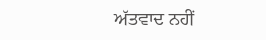ਅੱਤਵਾਦ ਨਹੀਂ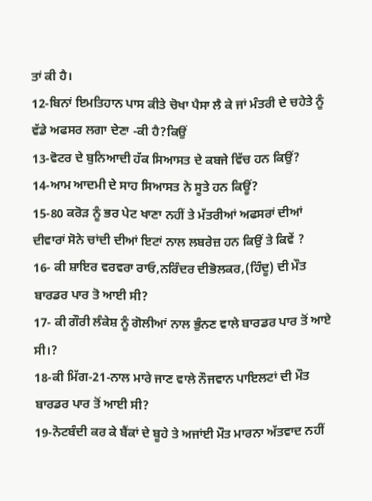ਤਾਂ ਕੀ ਹੈ।
12-ਬਿਨਾਂ ਇਮਤਿਹਾਨ ਪਾਸ ਕੀਤੇ ਚੋਖਾ ਪੈਸਾ ਲੈ ਕੇ ਜਾਂ ਮੰਤਰੀ ਦੇ ਚਹੇਤੇ ਨੂੰ ਵੱਡੇ ਅਫਸਰ ਲਗਾ ਦੇਣਾ -ਕੀ ਹੈ?ਕਿਉਂ
13-ਵੋਟਰ ਦੇ ਬੁਨਿਆਦੀ ਹੱਕ ਸਿਆਸਤ ਦੇ ਕਬਜੇ ਵਿੱਚ ਹਨ ਕਿਉਂ?
14-ਆਮ ਆਦਮੀ ਦੇ ਸਾਹ ਸਿਆਸਤ ਨੇ ਸੂਤੇ ਹਨ ਕਿਊਂ?
15-80 ਕਰੋੜ ਨੂੰ ਭਰ ਪੇਟ ਖਾਣਾ ਨਹੀਂ ਤੇ ਮੱਤਰੀਆਂ ਅਫਸਰਾਂ ਦੀਆਂ ਦੀਵਾਰਾਂ ਸੋਨੇ ਚਾਂਦੀ ਦੀਆਂ ਇਟਾਂ ਨਾਲ ਲਬਰੇਜ਼ ਹਨ ਕਿਉਂ ਤੇ ਕਿਵੇਂ ?
16- ਕੀ ਸ਼ਾਇਰ ਵਰਵਰਾ ਰਾਓ,ਨਰਿੰਦਰ ਦੀਭੋਲਕਰ,(ਹਿੰਦੂ) ਦੀ ਮੌਤ ਬਾਰਡਰ ਪਾਰ ਤੋ ਆਈ ਸੀ?
17- ਕੀ ਗੌਰੀ ਲੰਕੇਸ਼ ਨੂੰ ਗੋਲੀਆਂ ਨਾਲ ਭੁੰਨਣ ਵਾਲੇ ਬਾਰਡਰ ਪਾਰ ਤੋਂ ਆਏ ਸੀ।?
18-ਕੀ ਮਿੱਗ-21-ਨਾਲ ਮਾਰੇ ਜਾਣ ਵਾਲੇ ਨੌਜਵਾਨ ਪਾਇਲਟਾਂ ਦੀ ਮੌਤ ਬਾਰਡਰ ਪਾਰ ਤੋਂ ਆਈ ਸੀ?
19-ਨੋਟਬੰਦੀ ਕਰ ਕੇ ਬੈਂਕਾਂ ਦੇ ਬੂਹੇ ਤੇ ਅਜਾਂਈ ਮੌਤ ਮਾਰਨਾ ਅੱਤਵਾਦ ਨਹੀਂ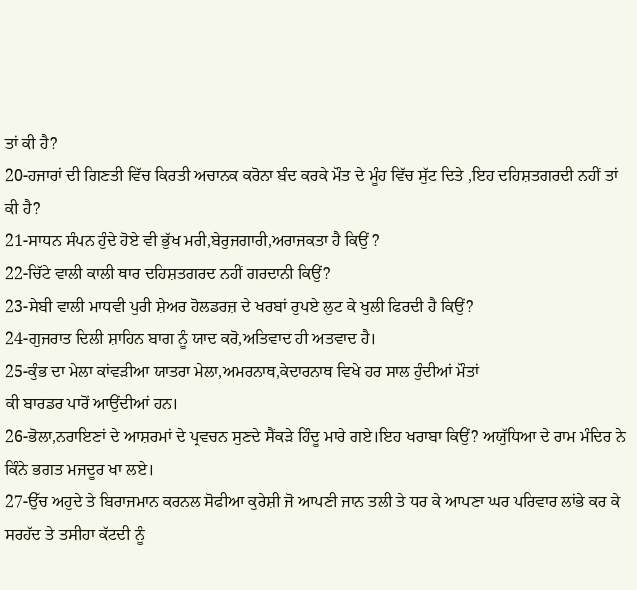ਤਾਂ ਕੀ ਹੈ?
20-ਹਜਾਰਾਂ ਦੀ ਗਿਣਤੀ ਵਿੱਚ ਕਿਰਤੀ ਅਚਾਨਕ ਕਰੋਨਾ ਬੰਦ ਕਰਕੇ ਮੌਤ ਦੇ ਮੂੰਹ ਵਿੱਚ ਸੁੱਟ ਦਿਤੇ ,ਇਹ ਦਹਿਸ਼ਤਗਰਦੀ ਨਹੀਂ ਤਾਂ ਕੀ ਹੈ?
21-ਸਾਧਨ ਸੰਪਨ ਹੁੰਦੇ ਹੋਏ ਵੀ ਭੁੱਖ ਮਰੀ,ਬੇਰੁਜਗਾਰੀ,ਅਰਾਜਕਤਾ ਹੈ ਕਿਉਂ ?
22-ਚਿੱਟੇ ਵਾਲੀ ਕਾਲੀ ਥਾਰ ਦਹਿਸ਼ਤਗਰਦ ਨਹੀਂ ਗਰਦਾਨੀ ਕਿਉਂ?
23-ਸੇਬੀ ਵਾਲੀ ਮਾਧਵੀ ਪੁਰੀ ਸ਼ੇਅਰ ਹੋਲਡਰਜ਼ ਦੇ ਖਰਬਾਂ ਰੁਪਏ ਲੁਟ ਕੇ ਖੁਲੀ ਫਿਰਦੀ ਹੈ ਕਿਉਂ?
24-ਗੁਜਰਾਤ ਦਿਲੀ ਸ਼ਾਹਿਨ ਬਾਗ ਨੂੰ ਯਾਦ ਕਰੋ,ਅਤਿਵਾਦ ਹੀ ਅਤਵਾਦ ਹੈ।
25-ਕੁੰਭ ਦਾ ਮੇਲਾ ਕਾਂਵੜੀਆ ਯਾਤਰਾ ਮੇਲਾ,ਅਮਰਨਾਥ,ਕੇਦਾਰਨਾਥ ਵਿਖੇ ਹਰ ਸਾਲ ਹੁੰਦੀਆਂ ਮੌਤਾਂ
ਕੀ ਬਾਰਡਰ ਪਾਰੋਂ ਆਉਂਦੀਆਂ ਹਨ।
26-ਭੋਲਾ,ਨਰਾਇਣਾਂ ਦੇ ਆਸ਼ਰਮਾਂ ਦੇ ਪ੍ਰਵਚਨ ਸੁਣਦੇ ਸੈਂਕੜੇ ਹਿੰਦੂ ਮਾਰੇ ਗਏ।ਇਹ ਖਰਾਬਾ ਕਿਉਂ? ਅਯੁੱਧਿਆ ਦੇ ਰਾਮ ਮੰਦਿਰ ਨੇ ਕਿੰਨੇ ਭਗਤ ਮਜਦੂਰ ਖਾ ਲਏ।
27-ਉੱਚ ਅਹੁਦੇ ਤੇ ਬਿਰਾਜਮਾਨ ਕਰਨਲ ਸੋਫੀਆ ਕੁਰੇਸ਼ੀ ਜੋ ਆਪਣੀ ਜਾਨ ਤਲੀ ਤੇ ਧਰ ਕੇ ਆਪਣਾ ਘਰ ਪਰਿਵਾਰ ਲਾਂਭੇ ਕਰ ਕੇ ਸਰਹੱਦ ਤੇ ਤਸੀਹਾ ਕੱਟਦੀ ਨੂੰ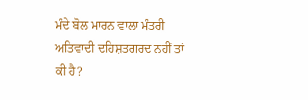ਮੰਦੇ ਬੋਲ ਮਾਰਨ ਵਾਲਾ ਮੰਤਰੀ ਅਤਿਵਾਦੀ ਦਹਿਸ਼ਤਗਰਦ ਨਹੀਂ ਤਾਂ ਕੀ ਹੈ?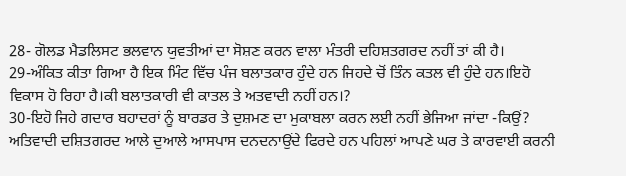28- ਗੋਲਡ ਮੈਡਲਿਸਟ ਭਲਵਾਨ ਯੁਵਤੀਆਂ ਦਾ ਸੋਸ਼ਣ ਕਰਨ ਵਾਲਾ ਮੰਤਰੀ ਦਹਿਸ਼ਤਗਰਦ ਨਹੀਂ ਤਾਂ ਕੀ ਹੈ।
29-ਅੰਕਿਤ ਕੀਤਾ ਗਿਆ ਹੈ ਇਕ ਮਿੰਟ ਵਿੱਚ ਪੰਜ ਬਲਾਤਕਾਰ ਹੁੰਦੇ ਹਨ ਜਿਹਦੇ ਚੋਂ ਤਿੰਨ ਕਤਲ ਵੀ ਹੁੰਦੇ ਹਨ।ਇਹੋ ਵਿਕਾਸ ਹੋ ਰਿਹਾ ਹੈ।ਕੀ ਬਲਾਤਕਾਰੀ ਵੀ ਕਾਤਲ ਤੇ ਅਤਵਾਦੀ ਨਹੀਂ ਹਨ।?
30-ਇਹੋ ਜਿਹੇ ਗਦਾਰ ਬਹਾਦਰਾਂ ਨੂੰ ਬਾਰਡਰ ਤੇ ਦੁਸ਼ਮਣ ਦਾ ਮੁਕਾਬਲਾ ਕਰਨ ਲਈ ਨਹੀਂ ਭੇਜਿਆ ਜਾਂਦਾ -ਕਿਉਂ?
ਅਤਿਵਾਦੀ ਦਸ਼ਿਤਗਰਦ ਆਲੇ ਦੁਆਲੇ ਆਸਪਾਸ ਦਨਦਨਾਉਂਦੇ ਫਿਰਦੇ ਹਨ ਪਹਿਲਾਂ ਆਪਣੇ ਘਰ ਤੇ ਕਾਰਵਾਈ ਕਰਨੀ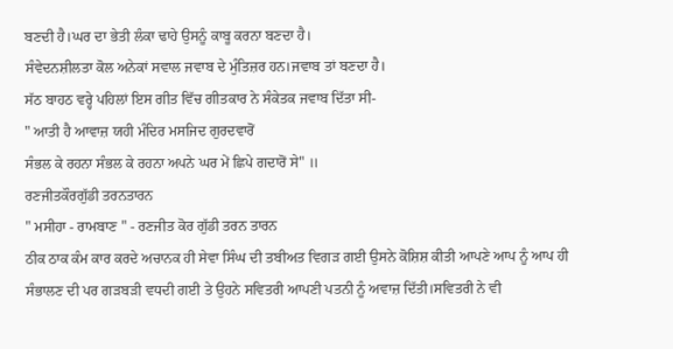ਬਣਦੀ ਹੈ।ਘਰ ਦਾ ਭੇਤੀ ਲੰਕਾ ਢਾਹੇ ਉਸਨੂੰ ਕਾਬੂ ਕਰਨਾ ਬਣਦਾ ਹੈ।
ਸੰਵੇਦਨਸ਼ੀਲਤਾ ਕੋਲ ਅਨੇਕਾਂ ਸਵਾਲ ਜਵਾਬ ਦੇ ਮੁੰਤਿਜ਼ਰ ਹਨ।ਜਵਾਬ ਤਾਂ ਬਣਦਾ ਹੈ।
ਸੱਠ ਬਾਹਠ ਵਰ੍ਹੇ ਪਹਿਲਾਂ ਇਸ ਗੀਤ ਵਿੱਚ ਗੀਤਕਾਰ ਨੇ ਸੰਕੇਤਕ ਜਵਾਬ ਦਿੱਤਾ ਸੀ-
" ਆਤੀ ਹੈ ਆਵਾਜ਼ ਯਹੀ ਮੰਦਿਰ ਮਸਜਿਦ ਗੁਰਦਵਾਰੋਂ
ਸੰਭਲ ਕੇ ਰਹਨਾ ਸੰਭਲ ਕੇ ਰਹਨਾ ਅਪਨੇ ਘਰ ਮੇਂ ਛਿਪੇ ਗਦਾਰੋਂ ਸੇ" ॥
ਰਣਜੀਤਕੌਰਗੁੱਡੀ ਤਰਨਤਾਰਨ
" ਮਸੀਹਾ - ਰਾਮਬਾਣ " - ਰਣਜੀਤ ਕੋਰ ਗੁੱਡੀ ਤਰਨ ਤਾਰਨ
ਠੀਕ ਠਾਕ ਕੰਮ ਕਾਰ ਕਰਦੇ ਅਚਾਨਕ ਹੀ ਸੇਵਾ ਸਿੰਘ ਦੀ ਤਬੀਅਤ ਵਿਗੜ ਗਈ ਉਸਨੇ ਕੋਸ਼ਿਸ਼ ਕੀਤੀ ਆਪਣੇ ਆਪ ਨੂੰ ਆਪ ਹੀ ਸੰਭਾਲਣ ਦੀ ਪਰ ਗੜਬੜੀ ਵਧਦੀ ਗਈ ਤੇ ਉਹਨੇ ਸਵਿਤਰੀ ਆਪਣੀ ਪਤਨੀ ਨੂੰ ਅਵਾਜ਼ ਦਿੱਤੀ।ਸਵਿਤਰੀ ਨੇ ਵੀ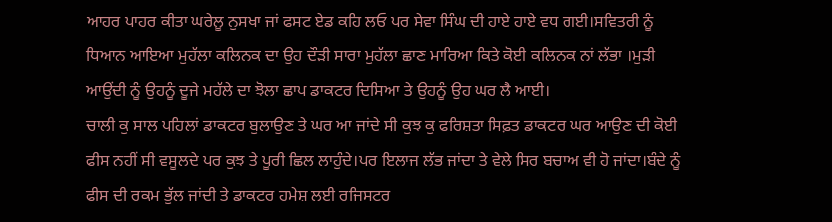ਆਹਰ ਪਾਹਰ ਕੀਤਾ ਘਰੇਲੂ ਨੁਸਖਾ ਜਾਂ ਫਸਟ ਏਡ ਕਹਿ ਲਓ ਪਰ ਸੇਵਾ ਸਿੰਘ ਦੀ ਹਾਏ ਹਾਏ ਵਧ ਗਈ।ਸਵਿਤਰੀ ਨੂੰ ਧਿਆਨ ਆਇਆ ਮੁਹੱਲਾ ਕਲਿਨਕ ਦਾ ਉਹ ਦੌੜੀ ਸਾਰਾ ਮੁਹੱਲਾ ਛਾਣ ਮਾਰਿਆ ਕਿਤੇ ਕੋਈ ਕਲਿਨਕ ਨਾਂ ਲੱਭਾ ।ਮੁੜੀ ਆਉਂਦੀ ਨੂੰ ਉਹਨੂੰ ਦੂਜੇ ਮਹੱਲੇ ਦਾ ਝੋਲਾ ਛਾਪ ਡਾਕਟਰ ਦਿਸਿਆ ਤੇ ਉਹਨੂੰ ਉਹ ਘਰ ਲੈ ਆਈ।
ਚਾਲੀ ਕੁ ਸਾਲ ਪਹਿਲਾਂ ਡਾਕਟਰ ਬੁਲਾਉਣ ਤੇ ਘਰ ਆ ਜਾਂਦੇ ਸੀ ਕੁਝ ਕੁ ਫਰਿਸ਼ਤਾ ਸਿਫ਼ਤ ਡਾਕਟਰ ਘਰ ਆਉਣ ਦੀ ਕੋਈ ਫੀਸ ਨਹੀਂ ਸੀ ਵਸੂਲਦੇ ਪਰ ਕੁਝ ਤੇ ਪੂਰੀ ਛਿਲ ਲਾਹੁੰਦੇ।ਪਰ ਇਲਾਜ ਲੱਭ ਜਾਂਦਾ ਤੇ ਵੇਲੇ ਸਿਰ ਬਚਾਅ ਵੀ ਹੋ ਜਾਂਦਾ।ਬੰਦੇ ਨੂੰ ਫੀਸ ਦੀ ਰਕਮ ਭੁੱਲ ਜਾਂਦੀ ਤੇ ਡਾਕਟਰ ਹਮੇਸ਼ ਲਈ ਰਜਿਸਟਰ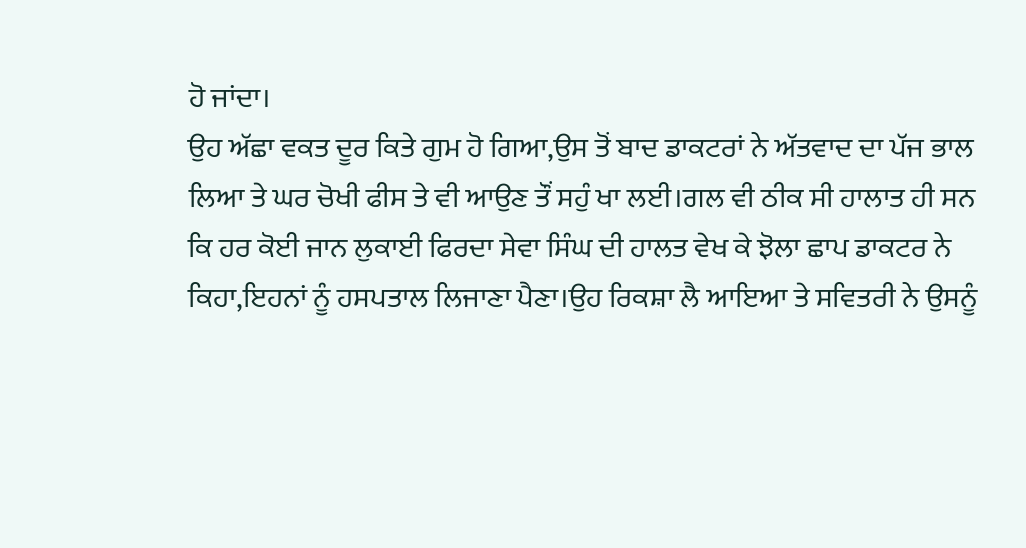ਹੋ ਜਾਂਦਾ।
ਉਹ ਅੱਛਾ ਵਕਤ ਦੂਰ ਕਿਤੇ ਗੁਮ ਹੋ ਗਿਆ,ਉਸ ਤੋਂ ਬਾਦ ਡਾਕਟਰਾਂ ਨੇ ਅੱਤਵਾਦ ਦਾ ਪੱਜ ਭਾਲ ਲਿਆ ਤੇ ਘਰ ਚੋਖੀ ਫੀਸ ਤੇ ਵੀ ਆਉਣ ਤੌਂ ਸਹੁੰ ਖਾ ਲਈ।ਗਲ ਵੀ ਠੀਕ ਸੀ ਹਾਲਾਤ ਹੀ ਸਨ ਕਿ ਹਰ ਕੋਈ ਜਾਨ ਲੁਕਾਈ ਫਿਰਦਾ ਸੇਵਾ ਸਿੰਘ ਦੀ ਹਾਲਤ ਵੇਖ ਕੇ ਝੋਲਾ ਛਾਪ ਡਾਕਟਰ ਨੇ ਕਿਹਾ,ਇਹਨਾਂ ਨੂੰ ਹਸਪਤਾਲ ਲਿਜਾਣਾ ਪੈਣਾ।ਉਹ ਰਿਕਸ਼ਾ ਲੈ ਆਇਆ ਤੇ ਸਵਿਤਰੀ ਨੇ ਉਸਨੂੰ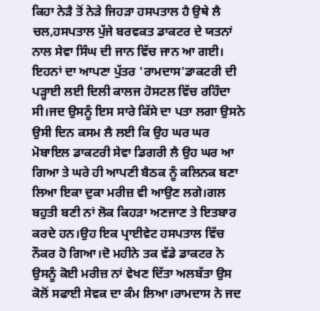ਕਿਹਾ ਨੇੜੈ ਤੋਂ ਨੇੜੇ ਜਿਹੜਾ ਹਸਪਤਾਲ ਹੈ ਉਥੇ ਲੈ ਚਲ,ਹਸਪਤਾਲ ਪੁੱਜੇ ਬਰਵਕਤ ਡਾਕਟਰ ਦੇ ਯਤਨਾਂ ਨਾਲ ਸੇਵਾ ਸਿੰਘ ਦੀ ਜਾਨ ਵਿੱਚ ਜਾਨ ਆ ਗਈ।
ਇਹਨਾਂ ਦਾ ਆਪਣਾ ਪੁੱਤਰ 'ਰਾਮਦਾਸ'ਡਾਕਟਰੀ ਦੀ ਪੜ੍ਹਾਈ ਲਈ ਦਿਲੀ ਕਾਲਜ ਹੋਸਟਲ ਵਿੱਚ ਰਹਿੰਦਾ ਸੀ।ਜਦ ਉਸਨੂੰ ਇਸ ਸਾਰੇ ਕਿੱਸੇ ਦਾ ਪਤਾ ਲਗਾ ਉਸਨੇ ਉਸੀ ਦਿਨ ਕਸਮ ਲੈ ਲਈ ਕਿ ਉਹ ਘਰ ਘਰ ਮੋਬਾਇਲ ਡਾਕਟਰੀ ਸੇਵਾ ਡਿਗਰੀ ਲੈ ਉਹ ਘਰ ਆ ਗਿਆ ਤੇ ਘਰੇ ਹੀ ਆਪਣੀ ਬੈਠਕ ਨੂੰ ਕਲਿਨਕ ਬਣਾ ਲਿਆ ਇਕਾ ਦੁਕਾ ਮਰੀਜ਼ ਵੀ ਆਉਣ ਲਗੇ।ਗਲ ਬਹੁਤੀ ਬਣੀ ਨਾਂ ਲੋਕ ਕਿਹੜਾ ਅਣਜਾਣ ਤੇ ਇਤਬਾਰ ਕਰਦੇ ਹਨ।ਉਹ ਇਕ ਪ੍ਰਾਈਵੇਟ ਹਸਪਤਾਲ ਵਿੱਚ ਨੌਕਰ ਹੋ ਗਿਆ।ਦੋ ਮਹੀਨੇ ਤਕ ਵੱਡੇ ਡਾਕਟਰ ਨੇ ਉਸਨੂੰ ਕੋਈ ਮਰੀਜ਼ ਨਾਂ ਵੇਖਣ ਦਿੱਤਾ ਅਲਬੱਤਾ ਉਸ ਕੋਲੋਂ ਸਫਾਈ ਸੇਵਕ ਦਾ ਕੰਮ ਲਿਆ।ਰਾਮਦਾਸ ਨੇ ਜਦ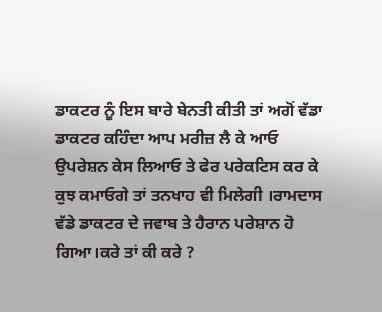ਡਾਕਟਰ ਨੂੰ ਇਸ ਬਾਰੇ ਬੇਨਤੀ ਕੀਤੀ ਤਾਂ ਅਗੋਂ ਵੱਡਾ ਡਾਕਟਰ ਕਹਿੰਦਾ ਆਪ ਮਰੀਜ਼ ਲੈ ਕੇ ਆਓ ਉਪਰੇਸ਼ਨ ਕੇਸ ਲਿਆਓ ਤੇ ਫੇਰ ਪਰੇਕਟਿਸ ਕਰ ਕੇ ਕੁਝ ਕਮਾਓਗੇ ਤਾਂ ਤਨਖਾਹ ਵੀ ਮਿਲੇਗੀ ।ਰਾਮਦਾਸ ਵੱਡੇ ਡਾਕਟਰ ਦੇ ਜਵਾਬ ਤੇ ਹੈਰਾਨ ਪਰੇਸ਼ਾਨ ਹੋ ਗਿਆ।ਕਰੇ ਤਾਂ ਕੀ ਕਰੇ ?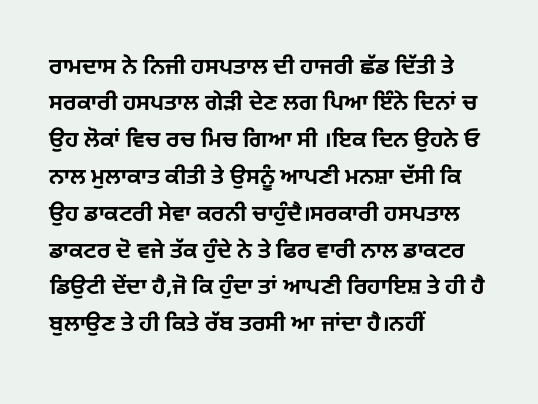ਰਾਮਦਾਸ ਨੇ ਨਿਜੀ ਹਸਪਤਾਲ ਦੀ ਹਾਜਰੀ ਛੱਡ ਦਿੱਤੀ ਤੇ ਸਰਕਾਰੀ ਹਸਪਤਾਲ ਗੇੜੀ ਦੇਣ ਲਗ ਪਿਆ ਇੰਨੇ ਦਿਨਾਂ ਚ ਉਹ ਲੋਕਾਂ ਵਿਚ ਰਚ ਮਿਚ ਗਿਆ ਸੀ ।ਇਕ ਦਿਨ ਉਹਨੇ ਓ ਨਾਲ ਮੁਲਾਕਾਤ ਕੀਤੀ ਤੇ ਉਸਨੂੰ ਆਪਣੀ ਮਨਸ਼ਾ ਦੱਸੀ ਕਿ ਉਹ ਡਾਕਟਰੀ ਸੇਵਾ ਕਰਨੀ ਚਾਹੁੰਦੈ।ਸਰਕਾਰੀ ਹਸਪਤਾਲ ਡਾਕਟਰ ਦੋ ਵਜੇ ਤੱਕ ਹੁੰਦੇ ਨੇ ਤੇ ਫਿਰ ਵਾਰੀ ਨਾਲ ਡਾਕਟਰ ਡਿਉਟੀ ਦੇਂਦਾ ਹੈ,ਜੋ ਕਿ ਹੁੰਦਾ ਤਾਂ ਆਪਣੀ ਰਿਹਾਇਸ਼ ਤੇ ਹੀ ਹੈ ਬੁਲਾਉਣ ਤੇ ਹੀ ਕਿਤੇ ਰੱਬ ਤਰਸੀ ਆ ਜਾਂਦਾ ਹੈ।ਨਹੀਂ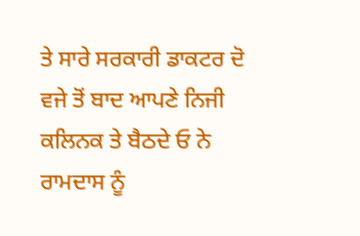ਤੇ ਸਾਰੇ ਸਰਕਾਰੀ ਡਾਕਟਰ ਦੋ ਵਜੇ ਤੋਂ ਬਾਦ ਆਪਣੇ ਨਿਜੀ ਕਲਿਨਕ ਤੇ ਬੈਠਦੇ ਓ ਨੇ ਰਾਮਦਾਸ ਨੂੰ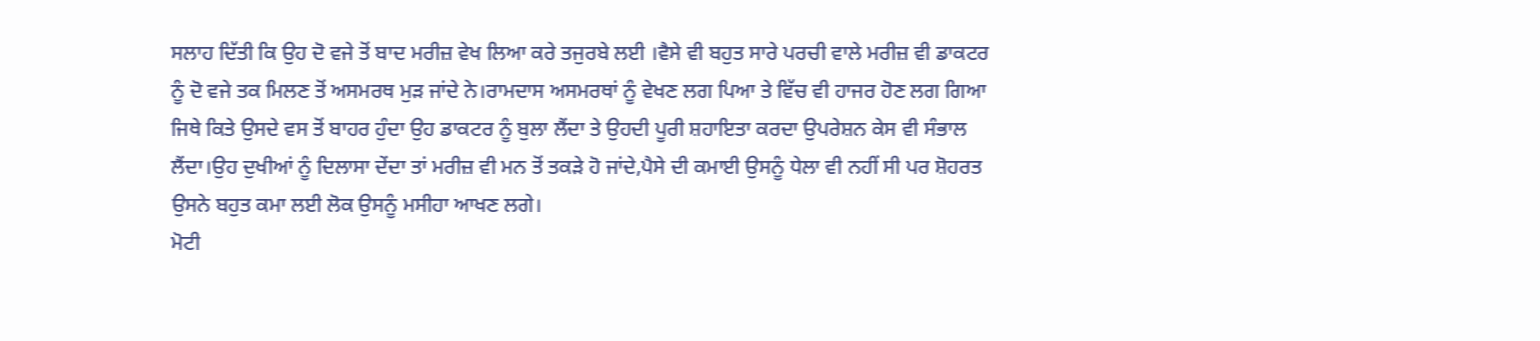ਸਲਾਹ ਦਿੱਤੀ ਕਿ ਉਹ ਦੋ ਵਜੇ ਤੋਂ ਬਾਦ ਮਰੀਜ਼ ਵੇਖ ਲਿਆ ਕਰੇ ਤਜੁਰਬੇ ਲਈ ।ਵੈਸੇ ਵੀ ਬਹੁਤ ਸਾਰੇ ਪਰਚੀ ਵਾਲੇ ਮਰੀਜ਼ ਵੀ ਡਾਕਟਰ ਨੂੰ ਦੋ ਵਜੇ ਤਕ ਮਿਲਣ ਤੋਂ ਅਸਮਰਥ ਮੁੜ ਜਾਂਦੇ ਨੇ।ਰਾਮਦਾਸ ਅਸਮਰਥਾਂ ਨੂੰ ਵੇਖਣ ਲਗ ਪਿਆ ਤੇ ਵਿੱਚ ਵੀ ਹਾਜਰ ਹੋਣ ਲਗ ਗਿਆ ਜਿਥੇ ਕਿਤੇ ਉਸਦੇ ਵਸ ਤੋਂ ਬਾਹਰ ਹੁੰਦਾ ਉਹ ਡਾਕਟਰ ਨੂੰ ਬੁਲਾ ਲੈਂਦਾ ਤੇ ਉਹਦੀ ਪੂਰੀ ਸ਼ਹਾਇਤਾ ਕਰਦਾ ਉਪਰੇਸ਼ਨ ਕੇਸ ਵੀ ਸੰਭਾਲ ਲੈਂਦਾ।ਉਹ ਦੁਖੀਆਂ ਨੂੰ ਦਿਲਾਸਾ ਦੇਂਦਾ ਤਾਂ ਮਰੀਜ਼ ਵੀ ਮਨ ਤੋਂ ਤਕੜੇ ਹੋ ਜਾਂਦੇ,ਪੈਸੇ ਦੀ ਕਮਾਈ ਉਸਨੂੰ ਧੇਲਾ ਵੀ ਨਹੀਂ ਸੀ ਪਰ ਸ਼ੋਹਰਤ ਉਸਨੇ ਬਹੁਤ ਕਮਾ ਲਈ ਲੋਕ ਉਸਨੂੰ ਮਸੀਹਾ ਆਖਣ ਲਗੇ।
ਮੋਟੀ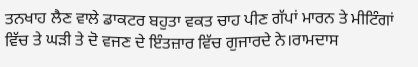ਤਨਖਾਹ ਲੈਣ ਵਾਲੇ ਡਾਕਟਰ ਬਹੁਤਾ ਵਕਤ ਚਾਹ ਪੀਣ ਗੱਪਾਂ ਮਾਰਨ ਤੇ ਮੀਟਿੰਗਾਂ ਵਿੱਚ ਤੇ ਘੜੀ ਤੇ ਦੋ ਵਜਣ ਦੇ ਇੰਤਜ਼ਾਰ ਵਿੱਚ ਗੁਜਾਰਦੇ ਨੇ।ਰਾਮਦਾਸ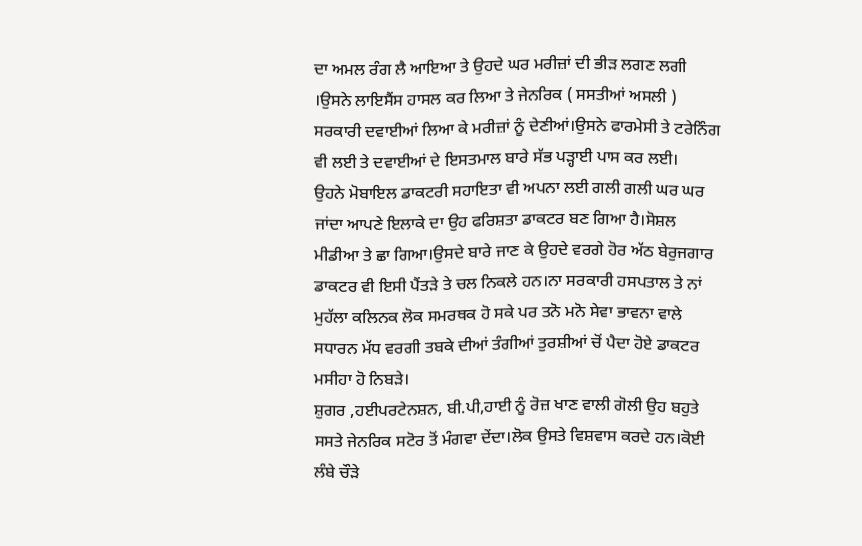ਦਾ ਅਮਲ ਰੰਗ ਲੈ ਆਇਆ ਤੇ ਉਹਦੇ ਘਰ ਮਰੀਜ਼ਾਂ ਦੀ ਭੀੜ ਲਗਣ ਲਗੀ ।ਉਸਨੇ ਲਾਇਸੈਂਸ ਹਾਸਲ ਕਰ ਲਿਆ ਤੇ ਜੇਨਰਿਕ ( ਸਸਤੀਆਂ ਅਸਲੀ ) ਸਰਕਾਰੀ ਦਵਾਈਆਂ ਲਿਆ ਕੇ ਮਰੀਜ਼ਾਂ ਨੂੰ ਦੇਣੀਆਂ।ਉਸਨੇ ਫਾਰਮੇਸੀ ਤੇ ਟਰੇਨਿੰਗ ਵੀ ਲਈ ਤੇ ਦਵਾਈਆਂ ਦੇ ਇਸਤਮਾਲ ਬਾਰੇ ਸੱਭ ਪੜ੍ਹਾਈ ਪਾਸ ਕਰ ਲਈ।
ਉਹਨੇ ਮੋਬਾਇਲ ਡਾਕਟਰੀ ਸਹਾਇਤਾ ਵੀ ਅਪਨਾ ਲਈ ਗਲੀ ਗਲੀ ਘਰ ਘਰ ਜਾਂਦਾ ਆਪਣੇ ਇਲਾਕੇ ਦਾ ਉਹ ਫਰਿਸ਼ਤਾ ਡਾਕਟਰ ਬਣ ਗਿਆ ਹੈ।ਸੋਸ਼ਲ ਮੀਡੀਆ ਤੇ ਛਾ ਗਿਆ।ਉਸਦੇ ਬਾਰੇ ਜਾਣ ਕੇ ਉਹਦੇ ਵਰਗੇ ਹੋਰ ਅੱਠ ਬੇਰੁਜਗਾਰ ਡਾਕਟਰ ਵੀ ਇਸੀ ਪੈਂਤੜੇ ਤੇ ਚਲ ਨਿਕਲੇ ਹਨ।ਨਾ ਸਰਕਾਰੀ ਹਸਪਤਾਲ ਤੇ ਨਾਂ ਮੁਹੱਲਾ ਕਲਿਨਕ ਲੋਕ ਸਮਰਥਕ ਹੋ ਸਕੇ ਪਰ ਤਨੋ ਮਨੋ ਸੇਵਾ ਭਾਵਨਾ ਵਾਲੇ ਸਧਾਰਨ ਮੱਧ ਵਰਗੀ ਤਬਕੇ ਦੀਆਂ ਤੰਗੀਆਂ ਤੁਰਸ਼ੀਆਂ ਚੋਂ ਪੈਦਾ ਹੋਏ ਡਾਕਟਰ ਮਸੀਹਾ ਹੋ ਨਿਬੜੇ।
ਸ਼ੁਗਰ ,ਹਈਪਰਟੇਨਸ਼ਨ, ਬੀ.ਪੀ,ਹਾਈ ਨੂੰ ਰੋਜ਼ ਖਾਣ ਵਾਲੀ ਗੋਲੀ ਉਹ ਬਹੁਤੇ ਸਸਤੇ ਜੇਨਰਿਕ ਸਟੋਰ ਤੋਂ ਮੰਗਵਾ ਦੇਂਦਾ।ਲੋਕ ਉਸਤੇ ਵਿਸ਼ਵਾਸ ਕਰਦੇ ਹਨ।ਕੋਈ ਲੰਬੇ ਚੌੜੇ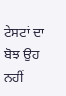ਟੇਸਟਾਂ ਦਾ ਬੋਝ ਉਹ ਨਹੀਂ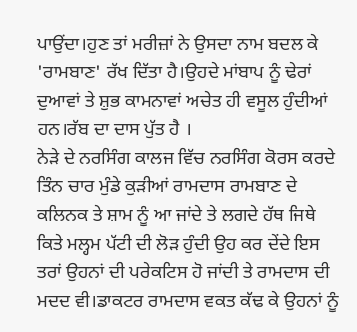ਪਾਉਂਦਾ।ਹੁਣ ਤਾਂ ਮਰੀਜ਼ਾਂ ਨੇ ਉਸਦਾ ਨਾਮ ਬਦਲ ਕੇ 'ਰਾਮਬਾਣ' ਰੱਖ ਦਿੱਤਾ ਹੈ।ਉਹਦੇ ਮਾਂਬਾਪ ਨੂੰ ਢੇਰਾਂ ਦੁਆਵਾਂ ਤੇ ਸ਼ੁਭ ਕਾਮਨਾਵਾਂ ਅਚੇਤ ਹੀ ਵਸੂਲ ਹੁੰਦੀਆਂ ਹਨ।ਰੱਬ ਦਾ ਦਾਸ ਪੁੱਤ ਹੈ ।
ਨੇੜੇ ਦੇ ਨਰਸਿੰਗ ਕਾਲਜ ਵਿੱਚ ਨਰਸਿੰਗ ਕੋਰਸ ਕਰਦੇ ਤਿੰਨ ਚਾਰ ਮੁੰਡੇ ਕੁੜੀਆਂ ਰਾਮਦਾਸ ਰਾਮਬਾਣ ਦੇ ਕਲਿਨਕ ਤੇ ਸ਼ਾਮ ਨੂੰ ਆ ਜਾਂਦੇ ਤੇ ਲਗਦੇ ਹੱਥ ਜਿਥੇ ਕਿਤੇ ਮਲ੍ਹਮ ਪੱਟੀ ਦੀ ਲੋੜ ਹੁੰਦੀ ਉਹ ਕਰ ਦੇਂਦੇ ਇਸ ਤਰਾਂ ਉਹਨਾਂ ਦੀ ਪਰੇਕਟਿਸ ਹੋ ਜਾਂਦੀ ਤੇ ਰਾਮਦਾਸ ਦੀ ਮਦਦ ਵੀ।ਡਾਕਟਰ ਰਾਮਦਾਸ ਵਕਤ ਕੱਢ ਕੇ ਉਹਨਾਂ ਨੂੰ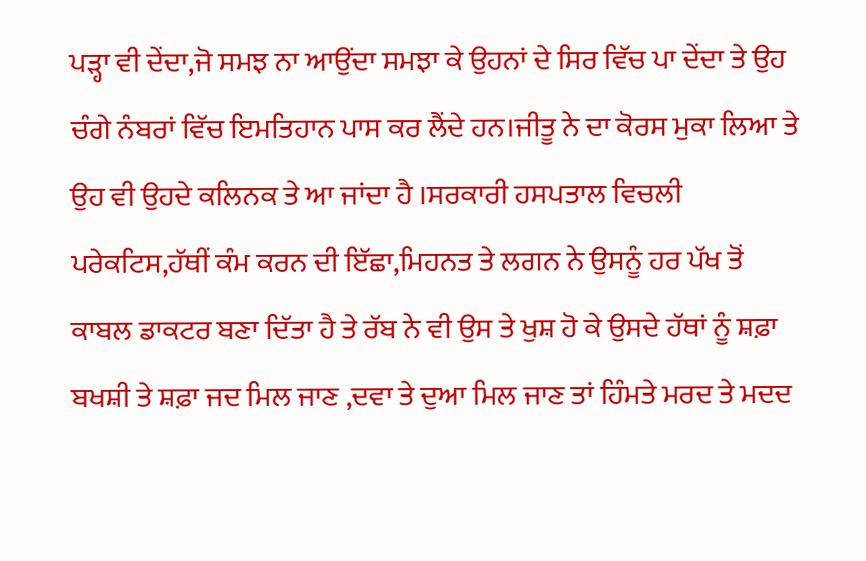ਪੜ੍ਹਾ ਵੀ ਦੇਂਦਾ,ਜੋ ਸਮਝ ਨਾ ਆਉਂਦਾ ਸਮਝਾ ਕੇ ਉਹਨਾਂ ਦੇ ਸਿਰ ਵਿੱਚ ਪਾ ਦੇਂਦਾ ਤੇ ਉਹ ਚੰਗੇ ਨੰਬਰਾਂ ਵਿੱਚ ਇਮਤਿਹਾਨ ਪਾਸ ਕਰ ਲੈਂਦੇ ਹਨ।ਜੀਤੂ ਨੇ ਦਾ ਕੋਰਸ ਮੁਕਾ ਲਿਆ ਤੇ ਉਹ ਵੀ ਉਹਦੇ ਕਲਿਨਕ ਤੇ ਆ ਜਾਂਦਾ ਹੈ ।ਸਰਕਾਰੀ ਹਸਪਤਾਲ ਵਿਚਲੀ ਪਰੇਕਟਿਸ,ਹੱਥੀਂ ਕੰਮ ਕਰਨ ਦੀ ਇੱਛਾ,ਮਿਹਨਤ ਤੇ ਲਗਨ ਨੇ ਉਸਨੂੰ ਹਰ ਪੱਖ ਤੋਂ ਕਾਬਲ ਡਾਕਟਰ ਬਣਾ ਦਿੱਤਾ ਹੈ ਤੇ ਰੱਬ ਨੇ ਵੀ ਉਸ ਤੇ ਖੁਸ਼ ਹੋ ਕੇ ਉਸਦੇ ਹੱਥਾਂ ਨੂੰ ਸ਼ਫ਼ਾ ਬਖਸ਼ੀ ਤੇ ਸ਼ਫ਼ਾ ਜਦ ਮਿਲ ਜਾਣ ,ਦਵਾ ਤੇ ਦੁਆ ਮਿਲ ਜਾਣ ਤਾਂ ਹਿੰਮਤੇ ਮਰਦ ਤੇ ਮਦਦ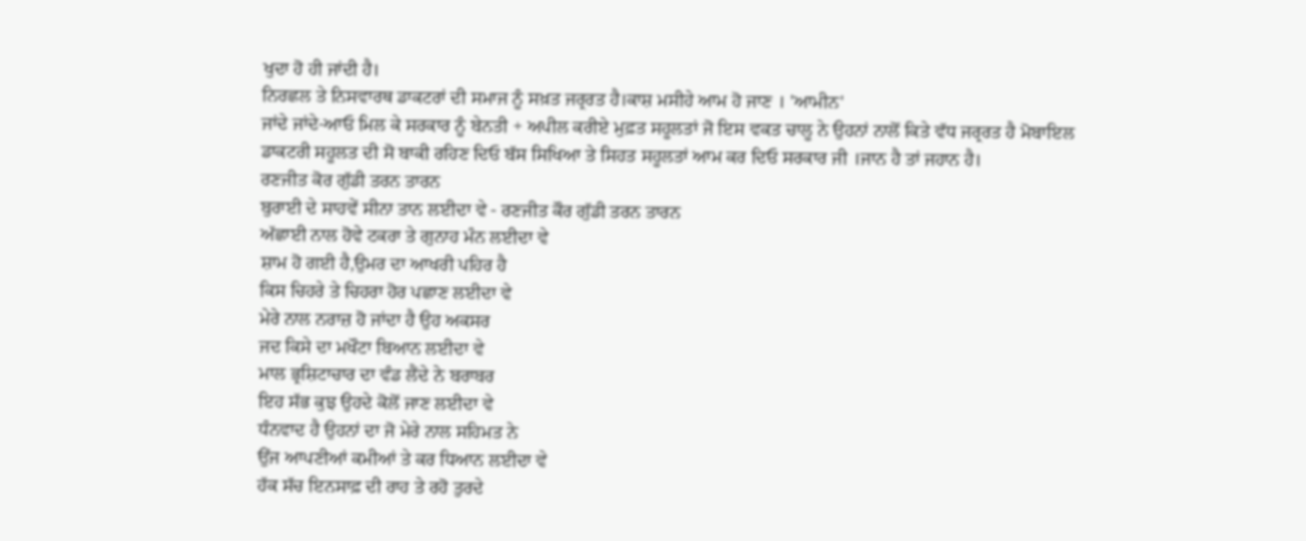ਖੁਦਾ ਹੋ ਹੀ ਜਾਂਦੀ ਹੈ।
ਨਿਰਛਲ ਤੇ ਨਿਸਵਾਰਥ ਡਾਕਟਰਾਂ ਦੀ ਸਮਾਜ ਨੂੰ ਸਖ਼ਤ ਜਰ੍ਰਰਤ ਹੈ।ਕਾਸ਼ ਮਸੀਹੇ ਆਮ ਹੋ ਜਾਣ । 'ਆਮੀਨ'
ਜਾਂਦੇ ਜਾਂਦੇ-ਆਓ ਮਿਲ ਕੇ ਸਰਕਾਰ ਨੂੰ ਬੇਨਤੀ + ਅਪੀਲ ਕਰੀਏ ਮੁਫ਼ਤ ਸਹੂਲਤਾਂ ਜੋ ਇਸ ਵਕਤ ਚਾਲੂ ਨੇ ਉਹਨਾਂ ਨਾਲੋਂ ਕਿਤੇ ਵੱਧ ਜਰ੍ਰਰਤ ਹੈ ਮੋਬਾਇਲ ਡਾਕਟਰੀ ਸਹੂਲਤ ਦੀ ਸੋ ਬਾਕੀ ਰਹਿਣ ਦਿਓ ਬੱਸ ਸਿਖਿਆ ਤੇ ਸਿਹਤ ਸਹੂਲਤਾਂ ਆਮ ਕਰ ਦਿਓ ਸਰਕਾਰ ਜੀ ।ਜਾਨ ਹੈ ਤਾਂ ਜਹਾਨ ਹੈ।
ਰਣਜੀਤ ਕੋਰ ਗੁੱਡੀ ਤਰਨ ਤਾਰਨ
ਬੁਰਾਈ ਦੇ ਸਾਹਵੇਂ ਸੀਨਾ ਤਾਨ ਲਈਦਾ ਵੇ - ਰਣਜੀਤ ਕੌਰ ਗੁੱਡੀ ਤਰਨ ਤਾਰਨ
ਅੱਛਾਈ ਨਾਲ ਹੋਵੇ ਟਕਰਾ ਤੇ ਗੁਨਾਹ ਮੰਨ ਲਈਦਾ ਵੇ
ਸ਼ਾਮ ਹੋ ਗਈ ਹੈ,ਉਮਰ ਦਾ ਆਖਰੀ ਪਹਿਰ ਹੈ
ਕਿਸ ਚਿਹਰੇ ਤੇ ਚਿਹਰਾ ਹੋਰ ਪਛਾਣ ਲਈਦਾ ਵੇ
ਮੇਰੇ ਨਾਲ ਨਰਾਜ਼ ਹੋ ਜਾਂਦਾ ਹੈ ਉਹ ਅਕਸਰ
ਜਦ ਕਿਸੇ ਦਾ ਮਖੌਟਾ ਬਿਆਨ ਲਈਦਾ ਵੇ
ਮਾਲ ਭ੍ਰਸ਼ਿਟਾਚਾਰ ਦਾ ਵੰਡ ਲੈਂਦੇ ਨੇ ਬਰਾਬਰ
ਇਹ ਸੱਭ ਕੁਝ ਉਹਦੇ ਕੋਲੋਂ ਜਾਣ ਲਈਦਾ ਵੇ
ਧੰਨਵਾਦ ਹੈ ਉਹਨਾਂ ਦਾ ਜੋ ਮੇਰੇ ਨਾਲ ਸਹਿਮਤ ਨੇ
ਉਂਜ ਆਪਣੀਆਂ ਕਮੀਆਂ ਤੇ ਕਰ ਧਿਆਨ ਲਈਦਾ ਵੇ
ਹੱਕ ਸੱਚ ਇਨਸਾਫ਼ ਦੀ ਰਾਹ ਤੇ ਰਹੋ ਤੁਰਦੇ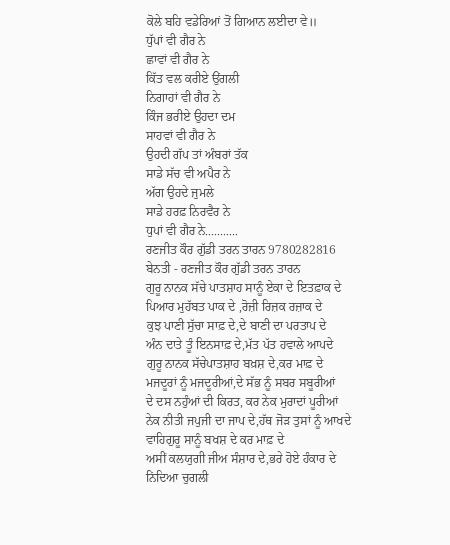ਕੋਲੇ ਬਹਿ ਵਡੇਰਿਆਂ ਤੋਂ ਗਿਆਨ ਲਈਦਾ ਵੇ॥
ਧੁੱਪਾਂ ਵੀ ਗੈਰ ਨੇ
ਛਾਵਾਂ ਵੀ ਗੈਰ ਨੇ
ਕਿੱਤ ਵਲ ਕਰੀਏ ਉਂਗਲੀ
ਨਿਗਾਹਾਂ ਵੀ ਗੈਰ ਨੇ
ਕਿੰਜ ਭਰੀਏ ਉਹਦਾ ਦਮ
ਸਾਹਵਾਂ ਵੀ ਗੈਰ ਨੇ
ਉਹਦੀ ਗੱਪ ਤਾਂ ਅੰਬਰਾਂ ਤੱਕ
ਸਾਡੇ ਸੱਚ ਵੀ ਅਪੈਰ ਨੇ
ਅੱਗ ਉਹਦੇ ਜੁਮਲੇ
ਸਾਡੇ ਹਰਫ਼ ਨਿਰਵੈਰ ਨੇ
ਧੁਪਾਂ ਵੀ ਗੈਰ ਨੇ...........
ਰਣਜੀਤ ਕੌਰ ਗੁੱਡੀ ਤਰਨ ਤਾਰਨ 9780282816
ਬੇਨਤੀ - ਰਣਜੀਤ ਕੌਰ ਗੁੱਡੀ ਤਰਨ ਤਾਰਨ
ਗੁਰੂ ਨਾਨਕ ਸੱਚੇ ਪਾਤਸ਼ਾਹ ਸਾਨੂੰ ਏਕਾ ਦੇ ਇਤਫ਼ਾਕ ਦੇ
ਪਿਆਰ ਮੁਹੱਬਤ ਪਾਕ ਦੇ ,ਰੋਜ਼ੀ ਰਿਜ਼ਕ ਰਜ਼ਾਕ ਦੇ
ਕੁਝ ਪਾਣੀ ਸੁੱਚਾ ਸਾਫ਼ ਦੇ,ਦੇ ਬਾਣੀ ਦਾ ਪਰਤਾਪ ਦੇ
ਅੰਨ ਦਾਤੇ ਤੂੰ ਇਨਸਾਫ਼ ਦੇ,ਮੱਤ ਪੱਤ ਹਵਾਲੇ ਆਪਦੇ
ਗੁਰੂ ਨਾਨਕ ਸੱਚੇਪਾਤਸ਼ਾਹ ਬਖ਼ਸ਼ ਦੇ,ਕਰ ਮਾਫ਼ ਦੇ
ਮਜਦੂਰਾਂ ਨੂੰ ਮਜਦੂਰੀਆਂ,ਦੇ ਸੱਭ ਨੂੰ ਸਬਰ ਸਬੂਰੀਆਂ
ਦੇ ਦਸ ਨਹੁੰਆਂ ਦੀ ਕਿਰਤ, ਕਰ ਨੇਕ ਮੁਰਾਦਾਂ ਪੂਰੀਆਂ
ਨੇਕ ਨੀਤੀ ਜਪੁਜੀ ਦਾ ਜਾਪ ਦੇ,ਹੱਥ ਜੋੜ ਤੁਸਾਂ ਨੂੰ ਆਖਦੇ
ਵਾਹਿਗੁਰੂ ਸਾਨੂੰ ਬਖਸ਼ ਦੇ ਕਰ ਮਾਫ਼ ਦੇ
ਅਸੀਂ ਕਲਯੁਗੀ ਜੀਅ ਸੰਸ਼ਾਰ ਦੇ,ਭਰੇ ਹੋਏ ਹੰਕਾਰ ਦੇ
ਨਿਂਦਿਆ ਚੁਗਲੀ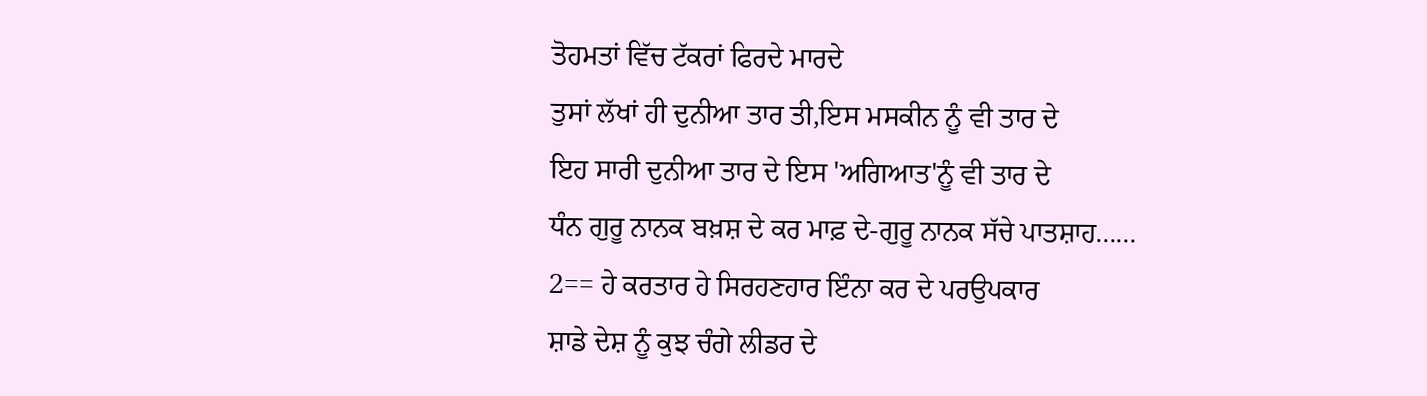ਤੋਹਮਤਾਂ ਵਿੱਚ ਟੱਕਰਾਂ ਫਿਰਦੇ ਮਾਰਦੇ
ਤੁਸਾਂ ਲੱਖਾਂ ਹੀ ਦੁਨੀਆ ਤਾਰ ਤੀ,ਇਸ ਮਸਕੀਨ ਨੂੰ ਵੀ ਤਾਰ ਦੇ
ਇਹ ਸਾਰੀ ਦੁਨੀਆ ਤਾਰ ਦੇ ਇਸ 'ਅਗਿਆਤ'ਨੂੰ ਵੀ ਤਾਰ ਦੇ
ਧੰਨ ਗੁਰੂ ਨਾਨਕ ਬਖ਼ਸ਼ ਦੇ ਕਰ ਮਾਫ਼ ਦੇ-ਗੁਰੂ ਨਾਨਕ ਸੱਚੇ ਪਾਤਸ਼ਾਹ......
2== ਹੇ ਕਰਤਾਰ ਹੇ ਸਿਰਹਣਹਾਰ ਇੰਨਾ ਕਰ ਦੇ ਪਰਉਪਕਾਰ
ਸ਼ਾਡੇ ਦੇਸ਼ ਨੂੰ ਕੁਝ ਚੰਗੇ ਲੀਡਰ ਦੇ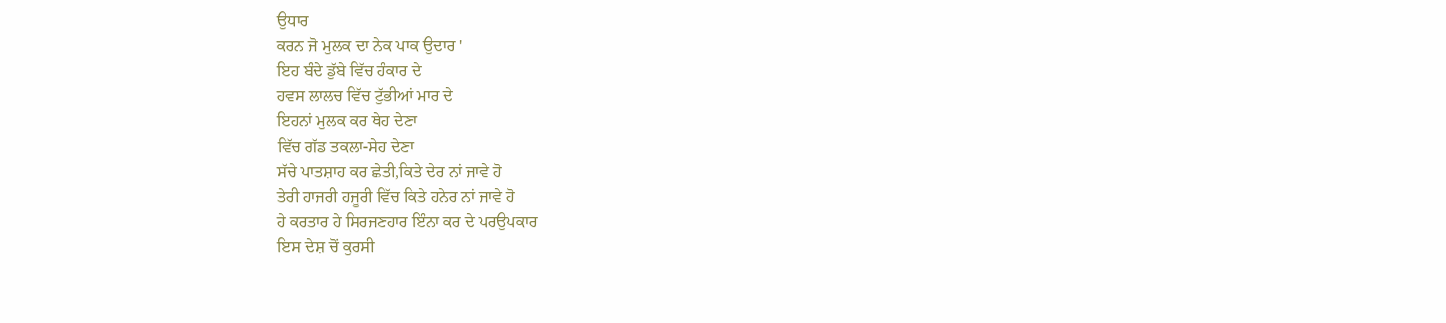ਉਧਾਰ
ਕਰਨ ਜੋ ਮੁਲਕ ਦਾ ਨੇਕ ਪਾਕ ਉਦਾਰ '
ਇਹ ਬੰਦੇ ਡੁੱਬੇ ਵਿੱਚ ਹੰਕਾਰ ਦੇ
ਹਵਸ ਲਾਲਚ ਵਿੱਚ ਟੁੱਭੀਆਂ ਮਾਰ ਦੇ
ਇਹਨਾਂ ਮੁਲਕ ਕਰ ਥੇਹ ਦੇਣਾ
ਵਿੱਚ ਗੱਡ ਤਕਲਾ-ਸੇਹ ਦੇਣਾ
ਸੱਚੇ ਪਾਤਸ਼ਾਹ ਕਰ ਛੇਤੀ,ਕਿਤੇ ਦੇਰ ਨਾਂ ਜਾਵੇ ਹੋ
ਤੇਰੀ ਹਾਜਰੀ ਹਜੂਰੀ ਵਿੱਚ ਕਿਤੇ ਹਨੇਰ ਨਾਂ ਜਾਵੇ ਹੋ
ਹੇ ਕਰਤਾਰ ਹੇ ਸਿਰਜਣਹਾਰ ਇੰਨਾ ਕਰ ਦੇ ਪਰਉਪਕਾਰ
ਇਸ ਦੇਸ਼ ਚੋਂ ਕੁਰਸੀ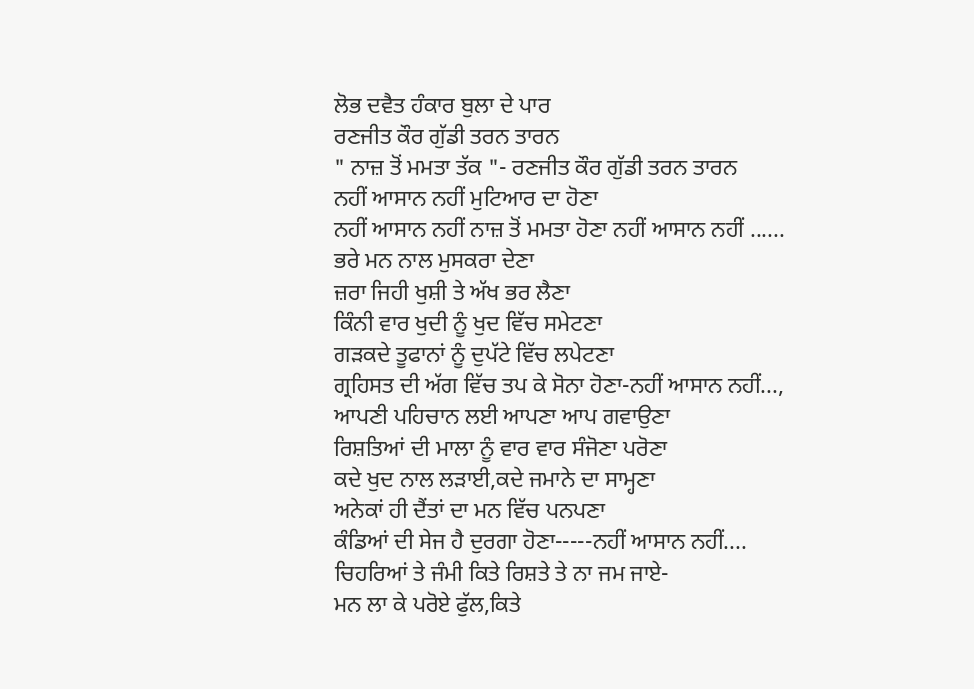ਲੋਭ ਦਵੈਤ ਹੰਕਾਰ ਬੁਲਾ ਦੇ ਪਾਰ
ਰਣਜੀਤ ਕੌਰ ਗੁੱਡੀ ਤਰਨ ਤਾਰਨ
" ਨਾਜ਼ ਤੋਂ ਮਮਤਾ ਤੱਕ "- ਰਣਜੀਤ ਕੌਰ ਗੁੱਡੀ ਤਰਨ ਤਾਰਨ
ਨਹੀਂ ਆਸਾਨ ਨਹੀਂ ਮੁਟਿਆਰ ਦਾ ਹੋਣਾ
ਨਹੀਂ ਆਸਾਨ ਨਹੀਂ ਨਾਜ਼ ਤੋਂ ਮਮਤਾ ਹੋਣਾ ਨਹੀਂ ਆਸਾਨ ਨਹੀਂ ......
ਭਰੇ ਮਨ ਨਾਲ ਮੁਸਕਰਾ ਦੇਣਾ
ਜ਼ਰਾ ਜਿਹੀ ਖੁਸ਼ੀ ਤੇ ਅੱਖ ਭਰ ਲੈਣਾ
ਕਿੰਨੀ ਵਾਰ ਖੁਦੀ ਨੂੰ ਖੁਦ ਵਿੱਚ ਸਮੇਟਣਾ
ਗੜਕਦੇ ਤੂਫਾਨਾਂ ਨੂੰ ਦੁਪੱਟੇ ਵਿੱਚ ਲਪੇਟਣਾ
ਗ੍ਰਹਿਸਤ ਦੀ ਅੱਗ ਵਿੱਚ ਤਪ ਕੇ ਸੋਨਾ ਹੋਣਾ-ਨਹੀਂ ਆਸਾਨ ਨਹੀਂ...,
ਆਪਣੀ ਪਹਿਚਾਨ ਲਈ ਆਪਣਾ ਆਪ ਗਵਾਉਣਾ
ਰਿਸ਼ਤਿਆਂ ਦੀ ਮਾਲਾ ਨੂੰ ਵਾਰ ਵਾਰ ਸੰਜੋਣਾ ਪਰੋਣਾ
ਕਦੇ ਖੁਦ ਨਾਲ ਲੜਾਈ,ਕਦੇ ਜਮਾਨੇ ਦਾ ਸਾਮ੍ਹਣਾ
ਅਨੇਕਾਂ ਹੀ ਦੈਂਤਾਂ ਦਾ ਮਨ ਵਿੱਚ ਪਨਪਣਾ
ਕੰਡਿਆਂ ਦੀ ਸੇਜ ਹੈ ਦੁਰਗਾ ਹੋਣਾ-----ਨਹੀਂ ਆਸਾਨ ਨਹੀਂ....
ਚਿਹਰਿਆਂ ਤੇ ਜੰਮੀ ਕਿਤੇ ਰਿਸ਼ਤੇ ਤੇ ਨਾ ਜਮ ਜਾਏ-
ਮਨ ਲਾ ਕੇ ਪਰੋਏ ਫੁੱਲ,ਕਿਤੇ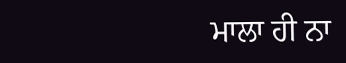ਮਾਲਾ ਹੀ ਨਾ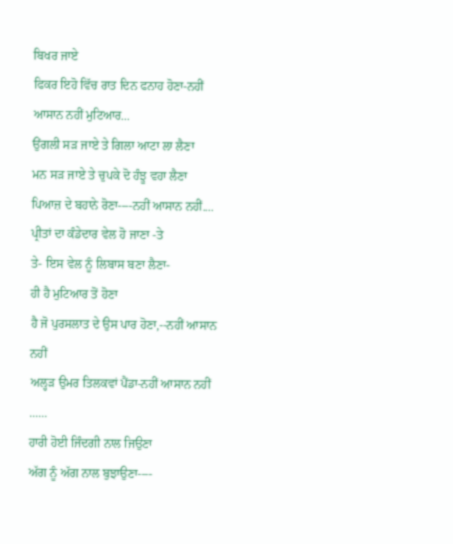ਬਿਖਰ ਜਾਏ
ਫਿਕਰ ਇਹੋ ਵਿੱਚ ਰਾਤ ਦਿਨ ਫਨਾਹ ਹੋਣਾ-ਨਹੀਂ ਆਸਾਨ ਨਹੀਂ ਮੁਟਿਆਰ...
ਉਂਗਲੀ ਸੜ ਜਾਏ ਤੇ ਗਿਲਾ ਆਟਾ ਲਾ ਲੈਣਾ
ਮਨ ਸੜ ਜਾਏ ਤੇ ਚੁਪਕੇ ਦੋ ਹੰਝੂ ਵਹਾ ਲੈਣਾ
ਪਿਆਜ਼ ਦੇ ਬਹਾਨੇ ਰੋਣਾ----ਨਹੀਂ ਆਸਾਨ ਨਹੀਂ....
ਪ੍ਰੀਤਾਂ ਦਾ ਕੰਡੇਦਾਰ ਵੇਲ ਹੋ ਜਾਣਾ -ਤੇ
ਤੇ- ਇਸ ਵੇਲ ਨੂੰ ਲਿਬਾਸ ਬਣਾ ਲੈਣਾ-
ਹੀ ਹੈ ਮੁਟਿਆਰ ਤੋਂ ਹੋਣਾ
ਹੈ ਜੋ ਪੁਰਸਲਾਤ ਦੇ ਉਸ ਪਾਰ ਹੋਣਾ,--ਨਹੀਂ ਆਸਾਨ ਨਹੀਂ
ਅਲ੍ਹੜ ਉਮਰ ਤਿਲਕਵਾਂ ਪੈਂਡਾ-ਨਹੀਂ ਆਸਾਨ ਨਹੀਂ ......
ਹਾਰੀ ਹੋਈ ਜਿੰਦਗੀ ਨਾਲ ਜਿਉਣਾ
ਅੱਗ ਨੂੰ ਅੱਗ ਨਾਲ ਬੁਝਾਉਣਾ----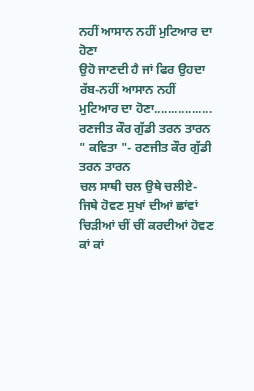ਨਹੀਂ ਆਸਾਨ ਨਹੀਂ ਮੁਟਿਆਰ ਦਾ ਹੋਣਾ
ਉਹੋ ਜਾਣਦੀ ਹੈ ਜਾਂ ਫਿਰ ਉਹਦਾ ਰੱਬ-ਨਹੀਂ ਆਸਾਨ ਨਹੀਂ
ਮੁਟਿਆਰ ਦਾ ਹੋਣਾ.................
ਰਣਜੀਤ ਕੌਰ ਗੁੱਡੀ ਤਰਨ ਤਾਰਨ
" ਕਵਿਤਾ "- ਰਣਜੀਤ ਕੌਰ ਗੁੱਡੀ ਤਰਨ ਤਾਰਨ
ਚਲ ਸਾਥੀ ਚਲ ਉਥੇ ਚਲੀਏ-
ਜਿਥੇ ਹੋਵਣ ਸੁਖਾਂ ਦੀਆਂ ਛਾਂਵਾਂ
ਚਿੜੀਆਂ ਚੀਂ ਚੀਂ ਕਰਦੀਆਂ ਹੋਵਣ
ਕਾਂ ਕਾਂ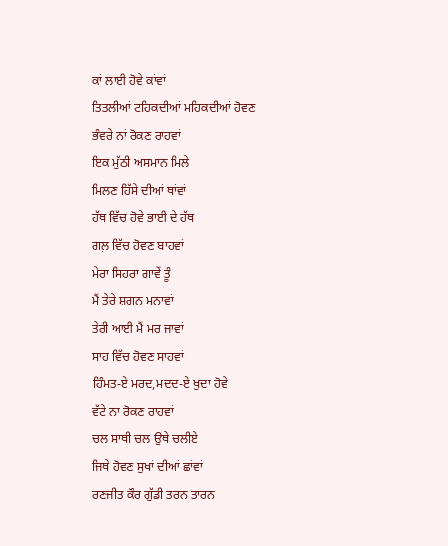ਕਾਂ ਲਾਈ ਹੋਵੇ ਕਾਂਵਾਂ
ਤਿਤਲੀਆਂ ਟਹਿਕਦੀਆਂ ਮਹਿਕਦੀਆਂ ਹੋਵਣ
ਭੰਵਰੇ ਨਾਂ ਰੋਕਣ ਰਾਹਵਾਂ
ਇਕ ਮੁੱਠੀ ਅਸਮਾਨ ਮਿਲੇ
ਮਿਲਣ ਹਿੱਸੇ ਦੀਆਂ ਥਾਂਵਾਂ
ਹੱਥ ਵਿੱਚ ਹੋਵੇ ਭਾਈ ਦੇ ਹੱਥ
ਗਲ਼ ਵਿੱਚ ਹੋਵਣ ਬਾਹਵਾਂ
ਮੇਰਾ ਸਿਹਰਾ ਗਾਵੇਂ ਤੂੰ
ਮੈਂ ਤੇਰੇ ਸ਼ਗਨ ਮਨਾਵਾਂ
ਤੇਰੀ ਆਈ ਮੈਂ ਮਰ ਜਾਵਾਂ
ਸਾਹ ਵਿੱਚ ਹੋਵਣ ਸਾਹਵਾਂ
ਹਿੰਮਤ-ਏ ਮਰਦ,ਮਦਦ-ਏ ਖੁਦਾ ਹੋਵੇ
ਵੱਟੇ ਨਾ ਰੋਕਣ ਰਾਹਵਾਂ
ਚਲ ਸਾਥੀ ਚਲ ਉਥੇ ਚਲੀਏ
ਜਿਥੇ ਹੋਵਣ ਸੁਖਾਂ ਦੀਆਂ ਛਾਂਵਾਂ
ਰਣਜੀਤ ਕੌਰ ਗੁੱਡੀ ਤਰਨ ਤਾਰਨ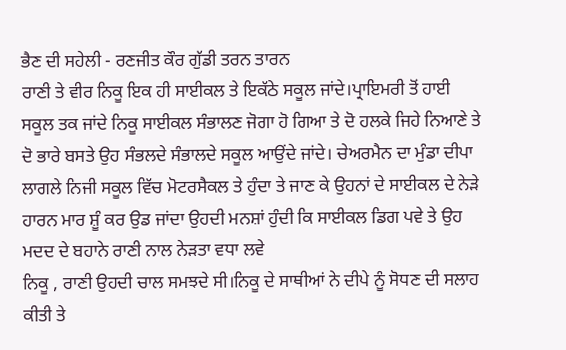ਭੈਣ ਦੀ ਸਹੇਲੀ - ਰਣਜੀਤ ਕੌਰ ਗੁੱਡੀ ਤਰਨ ਤਾਰਨ
ਰਾਣੀ ਤੇ ਵੀਰ ਨਿਕੂ ਇਕ ਹੀ ਸਾਈਕਲ ਤੇ ਇਕੱਠੇ ਸਕੂਲ ਜਾਂਦੇ।ਪ੍ਰਾਇਮਰੀ ਤੋਂ ਹਾਈ ਸਕੂਲ ਤਕ ਜਾਂਦੇ ਨਿਕੂ ਸਾਈਕਲ ਸੰਭਾਲਣ ਜੋਗਾ ਹੋ ਗਿਆ ਤੇ ਦੋ ਹਲਕੇ ਜਿਹੇ ਨਿਆਣੇ ਤੇ ਦੋ ਭਾਰੇ ਬਸਤੇ ਉਹ ਸੰਭਲਦੇ ਸੰਭਾਲਦੇ ਸਕੂਲ ਆਉਂਦੇ ਜਾਂਦੇ। ਚੇਅਰਮੈਨ ਦਾ ਮੁੰਡਾ ਦੀਪਾ ਲਾਗਲੇ ਨਿਜੀ ਸਕੂਲ ਵਿੱਚ ਮੋਟਰਸੈਕਲ ਤੇ ਹੁੰਦਾ ਤੇ ਜਾਣ ਕੇ ਉਹਨਾਂ ਦੇ ਸਾਈਕਲ ਦੇ ਨੇੜੇ ਹਾਰਨ ਮਾਰ ਸ਼ੂੰ ਕਰ ਉਡ ਜਾਂਦਾ ਉਹਦੀ ਮਨਸ਼ਾਂ ਹੁੰਦੀ ਕਿ ਸਾਈਕਲ ਡਿਗ ਪਵੇ ਤੇ ਉਹ ਮਦਦ ਦੇ ਬਹਾਨੇ ਰਾਣੀ ਨਾਲ ਨੇੜਤਾ ਵਧਾ ਲਵੇ
ਨਿਕੂ , ਰਾਣੀ ਉਹਦੀ ਚਾਲ ਸਮਝਦੇ ਸੀ।ਨਿਕੂ ਦੇ ਸਾਥੀਆਂ ਨੇ ਦੀਪੇ ਨੂੰ ਸੋਧਣ ਦੀ ਸਲਾਹ ਕੀਤੀ ਤੇ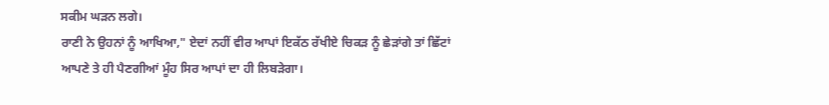ਸਕੀਮ ਘੜਨ ਲਗੇ।
ਰਾਣੀ ਨੇ ਉਹਨਾਂ ਨੂੰ ਆਖਿਆ," ਏਦਾਂ ਨਹੀਂ ਵੀਰ ਆਪਾਂ ਇਕੱਠ ਰੱਖੀਏ ਚਿਕੜ ਨੂੰ ਛੇੜਾਂਗੇ ਤਾਂ ਛਿੱਟਾਂ ਆਪਣੇ ਤੇ ਹੀ ਪੈਣਗੀਆਂ ਮੂੰਹ ਸਿਰ ਆਪਾਂ ਦਾ ਹੀ ਲਿਬੜੇਗਾ।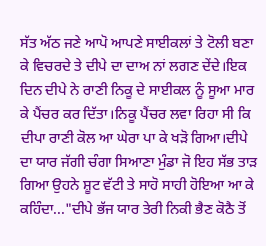ਸੱਤ ਅੱਠ ਜਣੇ ਆਪੋ ਆਪਣੇ ਸਾਈਕਲਾਂ ਤੇ ਟੋਲੀ ਬਣਾ ਕੇ ਵਿਚਰਦੇ ਤੇ ਦੀਪੇ ਦਾ ਦਾਅ ਨਾਂ ਲਗਣ ਦੇਂਦੇ।ਇਕ ਦਿਨ ਦੀਪੇ ਨੇ ਰਾਣੀ ਨਿਕੂ ਦੇ ਸਾਈਕਲ ਨੂੰ ਸੂਆ ਮਾਰ ਕੇ ਪੈਂਚਰ ਕਰ ਦਿੱਤਾ।ਨਿਕੂ ਪੈਂਚਰ ਲਵਾ ਰਿਹਾ ਸੀ ਕਿ ਦੀਪਾ ਰਾਣੀ ਕੋਲ ਆ ਘੇਰਾ ਪਾ ਕੇ ਖੜੋ ਗਿਆ।ਦੀਪੇ ਦਾ ਯਾਰ ਜੱਗੀ ਚੰਗਾ ਸਿਆਣਾ ਮੁੰਡਾ ਜੋ ਇਹ ਸੱਭ ਤਾੜ ਗਿਆ ਉਹਨੇ ਸ਼ੂਟ ਵੱਟੀ ਤੇ ਸਾਹੋ ਸਾਹੀ ਹੋਇਆ ਆ ਕੇ ਕਹਿੰਦਾ..."ਦੀਪੇ ਭੱਜ ਯਾਰ ਤੇਰੀ ਨਿਕੀ ਭੈਣ ਕੋਠੈ ਤੋਂ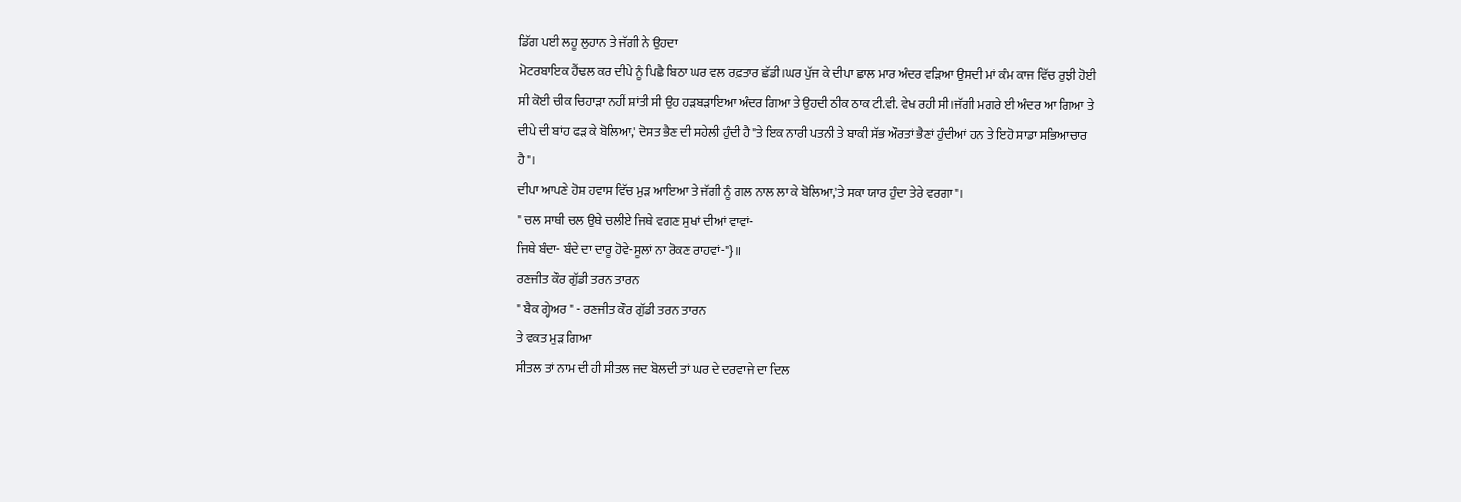ਡਿੱਗ ਪਈ ਲਹੂ ਲੁਹਾਨ ਤੇ ਜੱਗੀ ਨੇ ਉਹਦਾ
ਮੋਟਰਬਾਇਕ ਹੈਂਢਲ ਕਰ ਦੀਪੇ ਨੂੰ ਪਿਛੈ ਬਿਠਾ ਘਰ ਵਲ ਰਫ਼ਤਾਰ ਛੱਡੀ।ਘਰ ਪੁੱਜ ਕੇ ਦੀਪਾ ਛਾਲ ਮਾਰ ਅੰਦਰ ਵੜਿਆ ਉਸਦੀ ਮਾਂ ਕੰਮ ਕਾਜ ਵਿੱਚ ਰੁਝੀ ਹੋਈ ਸੀ ਕੋਈ ਚੀਕ ਚਿਹਾੜਾ ਨਹੀਂ ਸ਼ਾਂਤੀ ਸੀ ਉਹ ਹੜਬੜਾਇਆ ਅੰਦਰ ਗਿਆ ਤੇ ਉਹਦੀ ਠੀਕ ਠਾਕ ਟੀ.ਵੀ. ਵੇਖ ਰਹੀ ਸੀ।ਜੱਗੀ ਮਗਰੇ ਈ ਅੰਦਰ ਆ ਗਿਆ ਤੇ ਦੀਪੇ ਦੀ ਬਾਂਹ ਫੜ ਕੇ ਬੋਲਿਆ,' ਦੋਸਤ ਭੈਣ ਦੀ ਸਹੇਲੀ ਹੁੰਦੀ ਹੈ"ਤੇ ਇਕ ਨਾਰੀ ਪਤਨੀ ਤੇ ਬਾਕੀ ਸੱਭ ਔਰਤਾਂ ਭੈਣਾਂ ਹੁੰਦੀਆਂ ਹਨ ਤੇ ਇਹੋ ਸਾਡਾ ਸਭਿਆਚਾਰ ਹੈ"।
ਦੀਪਾ ਆਪਣੇ ਹੋਸ਼ ਹਵਾਸ ਵਿੱਚ ਮੁੜ ਆਇਆ ਤੇ ਜੱਗੀ ਨੂੰ ਗਲ ਨਾਲ ਲਾ ਕੇ ਬੋਲਿਆ,'ਤੇ ਸਕਾ ਯਾਰ ਹੁੰਦਾ ਤੇਰੇ ਵਰਗਾ"।
" ਚਲ ਸਾਥੀ ਚਲ ਉਥੇ ਚਲੀਏ ਜਿਥੇ ਵਗਣ ਸੁਖਾਂ ਦੀਆਂ ਵਾਵਾਂ-
ਜਿਥੇ ਬੰਦਾ- ਬੰਦੇ ਦਾ ਦਾਰੂ ਹੋਵੇ-ਸੂਲਾਂ ਨਾ ਰੋਕਣ ਰਾਹਵਾਂ-"}॥
ਰਣਜੀਤ ਕੌਰ ਗੁੱਡੀ ਤਰਨ ਤਾਰਨ
" ਬੈਕ ਗ੍ਹੇਅਰ " - ਰਣਜੀਤ ਕੌਰ ਗੁੱਡੀ ਤਰਨ ਤਾਰਨ
ਤੇ ਵਕਤ ਮੁੜ ਗਿਆ
ਸੀਤਲ ਤਾਂ ਨਾਮ ਦੀ ਹੀ ਸੀਤਲ ਜਦ ਬੋਲਦੀ ਤਾਂ ਘਰ ਦੇ ਦਰਵਾਜੇ ਦਾ ਦਿਲ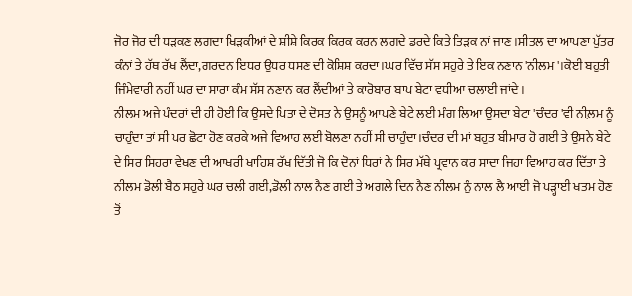ਜੋਰ ਜੋਰ ਦੀ ਧੜਕਣ ਲਗਦਾ ਖਿੜਕੀਆਂ ਦੇ ਸ਼ੀਸ਼ੇ ਕਿਰਕ ਕਿਰਕ ਕਰਨ ਲਗਦੇ ਡਰਦੇ ਕਿਤੇ ਤਿੜਕ ਨਾਂ ਜਾਣ।ਸੀਤਲ ਦਾ ਆਪਣਾ ਪੁੱਤਰ ਕੰਨਾਂ ਤੇ ਹੱਥ ਰੱਖ ਲੈਂਦਾ,ਗਰਦਨ ਇਧਰ ਉਧਰ ਧਸਣ ਦੀ ਕੋਸ਼ਿਸ਼ ਕਰਦਾ।ਘਰ ਵਿੱਚ ਸੱਸ ਸਹੁਰੇ ਤੇ ਇਕ ਨਣਾਨ 'ਨੀਲਮ '।ਕੋਈ ਬਹੁਤੀ ਜਿੰਮੇਵਾਰੀ ਨਹੀਂ ਘਰ ਦਾ ਸਾਰਾ ਕੰਮ ਸੱਸ ਨਣਾਨ ਕਰ ਲੈਂਦੀਆਂ ਤੇ ਕਾਰੋਬਾਰ ਬਾਪ ਬੇਟਾ ਵਧੀਆ ਚਲਾਈ ਜਾਂਦੇ।
ਨੀਲਮ ਅਜੇ ਪੰਦਰਾਂ ਦੀ ਹੀ ਹੋਈ ਕਿ ਉਸਦੇ ਪਿਤਾ ਦੇ ਦੋਸਤ ਨੇ ਉਸਨੂੰ ਆਪਣੇ ਬੇਟੇ ਲਈ ਮੰਗ ਲਿਆ ਉਸਦਾ ਬੇਟਾ 'ਚੰਦਰ 'ਵੀ ਨੀਲ਼ਮ ਨੂੰ ਚਾਹੁੰਦਾ ਤਾਂ ਸੀ ਪਰ ਛੋਟਾ ਹੋਣ ਕਰਕੇ ਅਜੇ ਵਿਆਹ ਲਈ ਬੋਲਣਾ ਨਹੀਂ ਸੀ ਚਾਹੁੰਦਾ।ਚੰਦਰ ਦੀ ਮਾਂ ਬਹੁਤ ਬੀਮਾਰ ਹੋ ਗਈ ਤੇ ਉਸਨੇ ਬੇਟੇ ਦੇ ਸਿਰ ਸਿਹਰਾ ਵੇਖਣ ਦੀ ਆਖਰੀ ਖਾਹਿਸ਼ ਰੱਖ ਦਿੱਤੀ ਜੋ ਕਿ ਦੋਨਾਂ ਧਿਰਾਂ ਨੇ ਸਿਰ ਮੱਥੇ ਪ੍ਰਵਾਨ ਕਰ ਸਾਦਾ ਜਿਹਾ ਵਿਆਹ ਕਰ ਦਿੱਤਾ ਤੇ ਨੀਲਮ ਡੋਲੀ ਬੈਠ ਸਹੁਰੇ ਘਰ ਚਲੀ ਗਈ,ਡੋਲੀ ਨਾਲ ਨੈਣ ਗਈ ਤੇ ਅਗਲੇ ਦਿਨ ਨੈਣ ਨੀਲਮ ਨੁੰ ਨਾਲ ਲੈ ਆਈ ਜੋ ਪੜ੍ਹਾਈ ਖਤਮ ਹੋਣ ਤੋਂ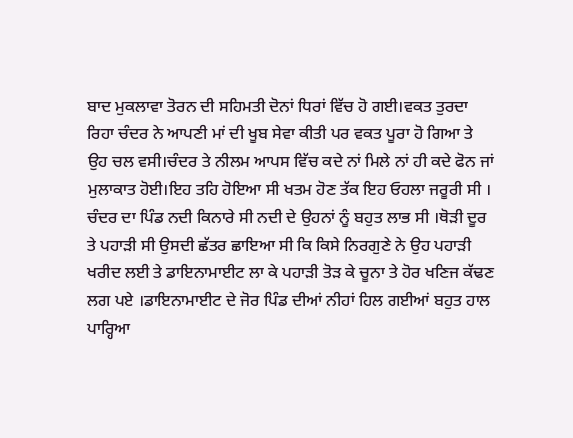ਬਾਦ ਮੁਕਲਾਵਾ ਤੋਰਨ ਦੀ ਸਹਿਮਤੀ ਦੋਨਾਂ ਧਿਰਾਂ ਵਿੱਚ ਹੋ ਗਈ।ਵਕਤ ਤੁਰਦਾ ਰਿਹਾ ਚੰਦਰ ਨੇ ਆਪਣੀ ਮਾਂ ਦੀ ਖੂਬ ਸੇਵਾ ਕੀਤੀ ਪਰ ਵਕਤ ਪੂਰਾ ਹੋ ਗਿਆ ਤੇ ਉਹ ਚਲ ਵਸੀ।ਚੰਦਰ ਤੇ ਨੀਲਮ ਆਪਸ ਵਿੱਚ ਕਦੇ ਨਾਂ ਮਿਲੇ ਨਾਂ ਹੀ ਕਦੇ ਫੋਨ ਜਾਂ ਮੁਲਾਕਾਤ ਹੋਈ।ਇਹ ਤਹਿ ਹੋਇਆ ਸੀ ਖਤਮ ਹੋਣ ਤੱਕ ਇਹ ਓਹਲਾ ਜਰੂਰੀ ਸੀ ।
ਚੰਦਰ ਦਾ ਪਿੰਡ ਨਦੀ ਕਿਨਾਰੇ ਸੀ ਨਦੀ ਦੇ ਉਹਨਾਂ ਨੂੰ ਬਹੁਤ ਲਾਭ ਸੀ ।ਥੋੜੀ ਦੂਰ ਤੇ ਪਹਾੜੀ ਸੀ ਉਸਦੀ ਛੱਤਰ ਛਾਇਆ ਸੀ ਕਿ ਕਿਸੇ ਨਿਰਗੁਣੇ ਨੇ ਉਹ ਪਹਾੜੀ ਖਰੀਦ ਲਈ ਤੇ ਡਾਇਨਾਮਾਈਟ ਲਾ ਕੇ ਪਹਾੜੀ ਤੋੜ ਕੇ ਚੂਨਾ ਤੇ ਹੋਰ ਖਣਿਜ ਕੱਢਣ ਲਗ ਪਏ ।ਡਾਇਨਾਮਾਈਟ ਦੇ ਜੋਰ ਪਿੰਡ ਦੀਆਂ ਨੀਹਾਂ ਹਿਲ ਗਈਆਂ ਬਹੁਤ ਹਾਲ ਪਾਰ੍ਹਿਆ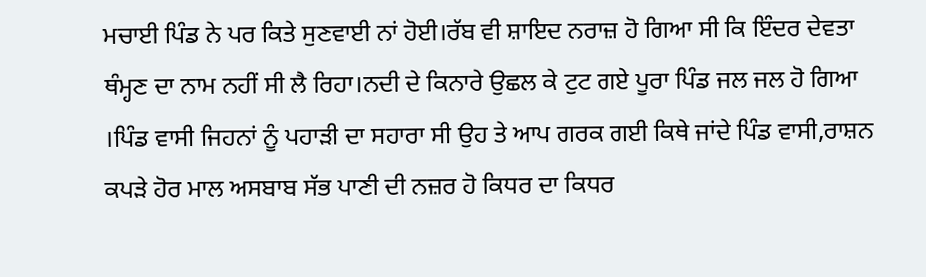ਮਚਾਈ ਪਿੰਡ ਨੇ ਪਰ ਕਿਤੇ ਸੁਣਵਾਈ ਨਾਂ ਹੋਈ।ਰੱਬ ਵੀ ਸ਼ਾਇਦ ਨਰਾਜ਼ ਹੋ ਗਿਆ ਸੀ ਕਿ ਇੰਦਰ ਦੇਵਤਾ ਥੰਮ੍ਹਣ ਦਾ ਨਾਮ ਨਹੀਂ ਸੀ ਲੈ ਰਿਹਾ।ਨਦੀ ਦੇ ਕਿਨਾਰੇ ਉਛਲ ਕੇ ਟੁਟ ਗਏ ਪੂਰਾ ਪਿੰਡ ਜਲ ਜਲ ਹੋ ਗਿਆ ।ਪਿੰਡ ਵਾਸੀ ਜਿਹਨਾਂ ਨੂੰ ਪਹਾੜੀ ਦਾ ਸਹਾਰਾ ਸੀ ਉਹ ਤੇ ਆਪ ਗਰਕ ਗਈ ਕਿਥੇ ਜਾਂਦੇ ਪਿੰਡ ਵਾਸੀ,ਰਾਸ਼ਨ ਕਪੜੇ ਹੋਰ ਮਾਲ ਅਸਬਾਬ ਸੱਭ ਪਾਣੀ ਦੀ ਨਜ਼ਰ ਹੋ ਕਿਧਰ ਦਾ ਕਿਧਰ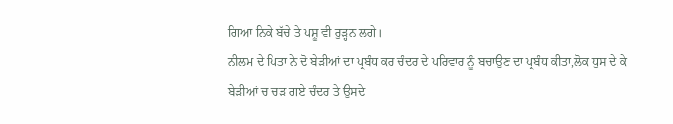ਗਿਆ ਨਿਕੇ ਬੱਚੇ ਤੇ ਪਸ਼ੂ ਵੀ ਰੁੜ੍ਹਨ ਲਗੇ।
ਨੀਲਮ ਦੇ ਪਿਤਾ ਨੇ ਦੋ ਬੇੜੀਆਂ ਦਾ ਪ੍ਰਬੰਧ ਕਰ ਚੰਦਰ ਦੇ ਪਰਿਵਾਰ ਨੂੰ ਬਚਾਉਣ ਦਾ ਪ੍ਰਬੰਧ ਕੀਤਾ,ਲੋਕ ਧੁਸ ਦੇ ਕੇ ਬੇੜੀਆਂ ਚ ਚੜ ਗਏ ਚੰਦਰ ਤੇ ਉਸਦੇ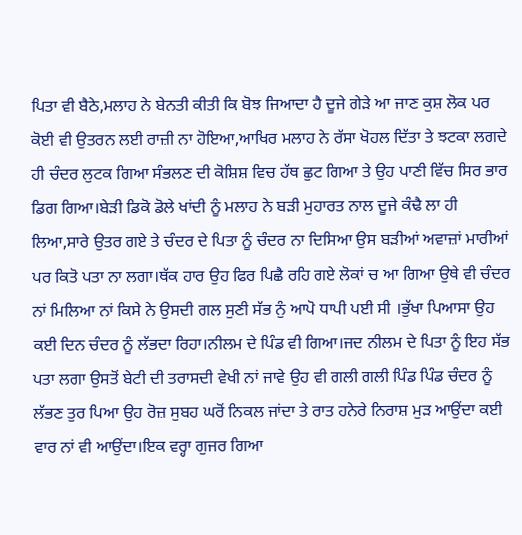ਪਿਤਾ ਵੀ ਬੈਠੇ,ਮਲਾਹ ਨੇ ਬੇਨਤੀ ਕੀਤੀ ਕਿ ਬੋਝ ਜਿਆਦਾ ਹੈ ਦੂਜੇ ਗੇੜੇ ਆ ਜਾਣ ਕੁਸ਼ ਲੋਕ ਪਰ ਕੋਈ ਵੀ ਉਤਰਨ ਲਈ ਰਾਜ਼ੀ ਨਾ ਹੋਇਆ,ਆਖਿਰ ਮਲਾਹ ਨੇ ਰੱਸਾ ਖੋਹਲ ਦਿੱਤਾ ਤੇ ਝਟਕਾ ਲਗਦੇ ਹੀ ਚੰਦਰ ਲੁਟਕ ਗਿਆ ਸੰਭਲਣ ਦੀ ਕੋਸ਼ਿਸ਼ ਵਿਚ ਹੱਥ ਛੁਟ ਗਿਆ ਤੇ ਉਹ ਪਾਣੀ ਵਿੱਚ ਸਿਰ ਭਾਰ ਡਿਗ ਗਿਆ।ਬੇੜੀ ਡਿਕੋ ਡੋਲੇ ਖਾਂਦੀ ਨੂੰ ਮਲਾਹ ਨੇ ਬੜੀ ਮੁਹਾਰਤ ਨਾਲ ਦੂਜੇ ਕੰਢੈ ਲਾ ਹੀ ਲਿਆ,ਸਾਰੇ ਉਤਰ ਗਏ ਤੇ ਚੰਦਰ ਦੇ ਪਿਤਾ ਨੂੰ ਚੰਦਰ ਨਾ ਦਿਸਿਆ ਉਸ ਬੜੀਆਂ ਅਵਾਜ਼ਾਂ ਮਾਰੀਆਂ ਪਰ ਕਿਤੋ ਪਤਾ ਨਾ ਲਗਾ।ਥੱਕ ਹਾਰ ਉਹ ਫਿਰ ਪਿਛੈ ਰਹਿ ਗਏ ਲੋਕਾਂ ਚ ਆ ਗਿਆ ਉਥੇ ਵੀ ਚੰਦਰ ਨਾਂ ਮਿਲਿਆ ਨਾਂ ਕਿਸੇ ਨੇ ਉਸਦੀ ਗਲ ਸੁਣੀ ਸੱਭ ਨੁੰ ਆਪੋ ਧਾਪੀ ਪਈ ਸੀ ।ਭੁੱਖਾ ਪਿਆਸਾ ਉਹ ਕਈ ਦਿਨ ਚੰਦਰ ਨੂੰ ਲੱਭਦਾ ਰਿਹਾ।ਨੀਲਮ ਦੇ ਪਿੰਡ ਵੀ ਗਿਆ।ਜਦ ਨੀਲਮ ਦੇ ਪਿਤਾ ਨੂੰ ਇਹ ਸੱਭ ਪਤਾ ਲਗਾ ਉਸਤੋਂ ਬੇਟੀ ਦੀ ਤਰਾਸਦੀ ਵੇਖੀ ਨਾਂ ਜਾਵੇ ਉਹ ਵੀ ਗਲੀ ਗਲੀ ਪਿੰਡ ਪਿੰਡ ਚੰਦਰ ਨੂੰ ਲੱਭਣ ਤੁਰ ਪਿਆ ਉਹ ਰੋਜ਼ ਸੁਬਹ ਘਰੋਂ ਨਿਕਲ ਜਾਂਦਾ ਤੇ ਰਾਤ ਹਨੇਰੇ ਨਿਰਾਸ਼ ਮੁੜ ਆਉਂਦਾ ਕਈ ਵਾਰ ਨਾਂ ਵੀ ਆਉਂਦਾ।ਇਕ ਵਰ੍ਹਾ ਗੁਜਰ ਗਿਆ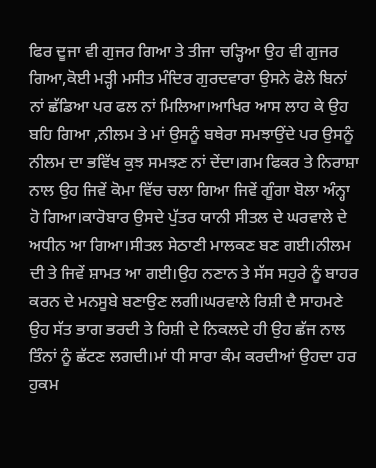ਫਿਰ ਦੂਜਾ ਵੀ ਗੁਜਰ ਗਿਆ ਤੇ ਤੀਜਾ ਚੜ੍ਹਿਆ ਉਹ ਵੀ ਗੁਜਰ ਗਿਆ,ਕੋਈ ਮੜ੍ਹੀ ਮਸੀਤ ਮੰਦਿਰ ਗੁਰਦਵਾਰਾ ਉਸਨੇ ਫੋਲੇ ਬਿਨਾਂ ਨਾਂ ਛੱਡਿਆ ਪਰ ਫਲ ਨਾਂ ਮਿਲਿਆ।ਆਖਿਰ ਆਸ ਲਾਹ ਕੇ ਉਹ ਬਹਿ ਗਿਆ ,ਨੀਲਮ ਤੇ ਮਾਂ ਉਸਨੂੰ ਬਥੇਰਾ ਸਮਝਾਉਂਦੇ ਪਰ ਉਸਨੂੰ ਨੀਲਮ ਦਾ ਭਵਿੱਖ ਕੁਝ ਸਮਝਣ ਨਾਂ ਦੇਂਦਾ।ਗਮ ਫਿਕਰ ਤੇ ਨਿਰਾਸ਼ਾ ਨਾਲ ਉਹ ਜਿਵੇਂ ਕੋਮਾ ਵਿੱਚ ਚਲਾ ਗਿਆ ਜਿਵੇਂ ਗੂੰਗਾ ਬੋਲਾ ਅੰਨ੍ਹਾ ਹੋ ਗਿਆ।ਕਾਰੋਬਾਰ ਉਸਦੇ ਪੁੱਤਰ ਯਾਨੀ ਸੀਤਲ ਦੇ ਘਰਵਾਲੇ ਦੇ ਅਧੀਨ ਆ ਗਿਆ।ਸੀਤਲ ਸੇਠਾਣੀ ਮਾਲਕਣ ਬਣ ਗਈ।ਨੀਲਮ ਦੀ ਤੇ ਜਿਵੇਂ ਸ਼ਾਮਤ ਆ ਗਈ।ਉਹ ਨਣਾਨ ਤੇ ਸੱਸ ਸਹੁਰੇ ਨੂੰ ਬਾਹਰ ਕਰਨ ਦੇ ਮਨਸੂਬੇ ਬਣਾਉਣ ਲਗੀ।ਘਰਵਾਲੇ ਰਿਸ਼ੀ ਦੈ ਸਾਹਮਣੇ ਉਹ ਸੱਤ ਭਾਗ ਭਰਦੀ ਤੇ ਰਿਸ਼ੀ ਦੇ ਨਿਕਲਦੇ ਹੀ ਉਹ ਛੱਜ ਨਾਲ ਤਿੰਨਾਂ ਨੂੰ ਛੱਟਣ ਲਗਦੀ।ਮਾਂ ਧੀ ਸਾਰਾ ਕੰਮ ਕਰਦੀਆਂ ਉਹਦਾ ਹਰ ਹੁਕਮ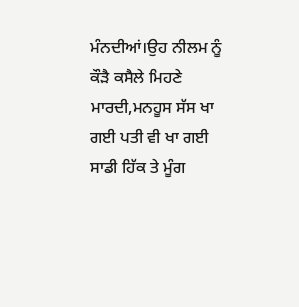ਮੰਨਦੀਆਂ।ਉਹ ਨੀਲਮ ਨੂੰ ਕੌੜੈ ਕਸੈਲੇ ਮਿਹਣੇ ਮਾਰਦੀ,ਮਨਹੂਸ ਸੱਸ ਖਾ ਗਈ ਪਤੀ ਵੀ ਖਾ ਗਈ ਸਾਡੀ ਹਿੱਕ ਤੇ ਮੂੰਗ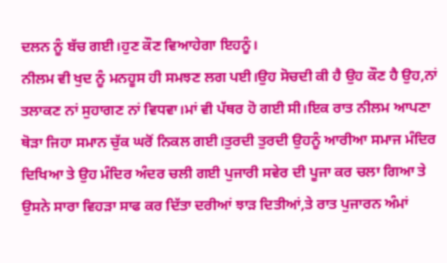ਦਲਨ ਨੂੰ ਬੱਚ ਗਈ।ਹੁਣ ਕੌਣ ਵਿਆਹੇਗਾ ਇਹਨੂੰ।
ਨੀਲਮ ਵੀ ਖੁਦ ਨੂੰ ਮਨਹੂਸ ਹੀ ਸਮਝਣ ਲਗ ਪਈ।ਉਹ ਸੋਚਦੀ ਕੀ ਹੈ ਉਹ ਕੌਣ ਹੈ ਉਹ,ਨਾਂ ਤਲਾਕਣ ਨਾਂ ਸੁਹਾਗਣ ਨਾਂ ਵਿਧਵਾ।ਮਾਂ ਵੀ ਪੱਥਰ ਹੋ ਗਈ ਸੀ।ਇਕ ਰਾਤ ਨੀਲਮ ਆਪਣਾ ਥੋੜਾ ਜਿਹਾ ਸਮਾਨ ਚੁੱਕ ਘਰੋਂ ਨਿਕਲ ਗਈ।ਤੁਰਦੀ ਤੁਰਦੀ ਉਹਨੂੰ ਆਰੀਆ ਸਮਾਜ ਮੰਦਿਰ ਦਿਖਿਆ ਤੇ ਉਹ ਮੰਦਿਰ ਅੰਦਰ ਚਲੀ ਗਈ ਪੁਜਾਰੀ ਸਵੇਰ ਦੀ ਪੂਜਾ ਕਰ ਚਲਾ ਗਿਆ ਤੇ ਉਸਨੇ ਸਾਰਾ ਵਿਹੜਾ ਸਾਫ ਕਰ ਦਿੱਤਾ ਦਰੀਆਂ ਝਾੜ ਦਿਤੀਆਂ,ਤੇ ਰਾਤ ਪੁਜਾਰਨ ਅੰਮਾਂ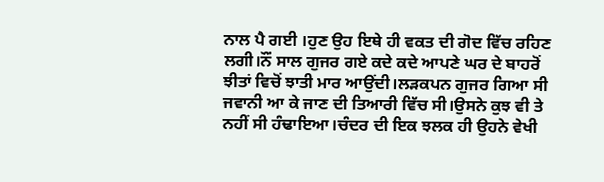ਨਾਲ ਪੈ ਗਈ ।ਹੁਣ ਉਹ ਇਥੇ ਹੀ ਵਕਤ ਦੀ ਗੋਦ ਵਿੱਚ ਰਹਿਣ ਲਗੀ।ਨੌਂ ਸਾਲ ਗੁਜਰ ਗਏ ਕਦੇ ਕਦੇ ਆਪਣੇ ਘਰ ਦੇ ਬਾਹਰੋਂ ਝੀਤਾਂ ਵਿਚੋਂ ਝਾਤੀ ਮਾਰ ਆਉਂਦੀ।ਲੜਕਪਨ ਗੁਜਰ ਗਿਆ ਸੀ ਜਵਾਨੀ ਆ ਕੇ ਜਾਣ ਦੀ ਤਿਆਰੀ ਵਿੱਚ ਸੀ।ਉਸਨੇ ਕੁਝ ਵੀ ਤੇ ਨਹੀਂ ਸੀ ਹੰਢਾਇਆ।ਚੰਦਰ ਦੀ ਇਕ ਝਲਕ ਹੀ ਉਹਨੇ ਵੇਖੀ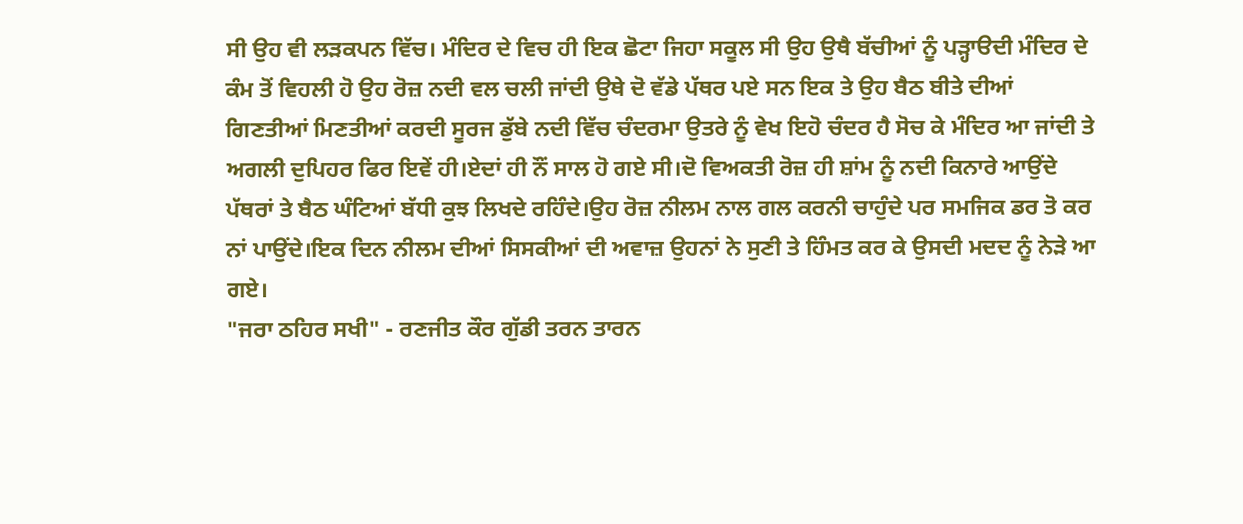ਸੀ ਉਹ ਵੀ ਲੜਕਪਨ ਵਿੱਚ। ਮੰਦਿਰ ਦੇ ਵਿਚ ਹੀ ਇਕ ਛੋਟਾ ਜਿਹਾ ਸਕੂਲ ਸੀ ਉਹ ਉਥੈ ਬੱਚੀਆਂ ਨੂੰ ਪੜ੍ਹਾੳਦੀ ਮੰਦਿਰ ਦੇ ਕੰਮ ਤੋਂ ਵਿਹਲੀ ਹੋ ਉਹ ਰੋਜ਼ ਨਦੀ ਵਲ ਚਲੀ ਜਾਂਦੀ ਉਥੇ ਦੋ ਵੱਡੇ ਪੱਥਰ ਪਏ ਸਨ ਇਕ ਤੇ ਉਹ ਬੈਠ ਬੀਤੇ ਦੀਆਂ ਗਿਣਤੀਆਂ ਮਿਣਤੀਆਂ ਕਰਦੀ ਸੂਰਜ ਡੁੱਬੇ ਨਦੀ ਵਿੱਚ ਚੰਦਰਮਾ ਉਤਰੇ ਨੂੰ ਵੇਖ ਇਹੋ ਚੰਦਰ ਹੈ ਸੋਚ ਕੇ ਮੰਦਿਰ ਆ ਜਾਂਦੀ ਤੇ ਅਗਲੀ ਦੁਪਿਹਰ ਫਿਰ ਇਵੇਂ ਹੀ।ਏਦਾਂ ਹੀ ਨੌਂ ਸਾਲ ਹੋ ਗਏ ਸੀ।ਦੋ ਵਿਅਕਤੀ ਰੋਜ਼ ਹੀ ਸ਼ਾਂਮ ਨੂੰ ਨਦੀ ਕਿਨਾਰੇ ਆਉਂਦੇ ਪੱਥਰਾਂ ਤੇ ਬੈਠ ਘੰਟਿਆਂ ਬੱਧੀ ਕੁਝ ਲਿਖਦੇ ਰਹਿੰਦੇ।ਉਹ ਰੋਜ਼ ਨੀਲਮ ਨਾਲ ਗਲ ਕਰਨੀ ਚਾਹੁੰਦੇ ਪਰ ਸਮਜਿਕ ਡਰ ਤੋ ਕਰ ਨਾਂ ਪਾਉਂਦੇ।ਇਕ ਦਿਨ ਨੀਲਮ ਦੀਆਂ ਸਿਸਕੀਆਂ ਦੀ ਅਵਾਜ਼ ਉਹਨਾਂ ਨੇ ਸੁਣੀ ਤੇ ਹਿੰਮਤ ਕਰ ਕੇ ਉਸਦੀ ਮਦਦ ਨੂੰ ਨੇੜੇ ਆ ਗਏ।
"ਜਰਾ ਠਹਿਰ ਸਖੀ" - ਰਣਜੀਤ ਕੌਰ ਗੁੱਡੀ ਤਰਨ ਤਾਰਨ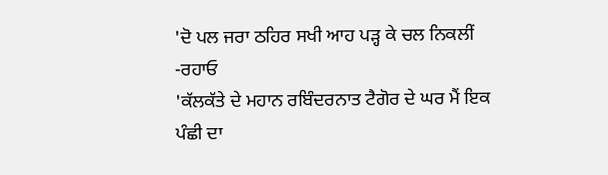'ਦੋ ਪਲ ਜਰਾ ਠਹਿਰ ਸਖੀ ਆਹ ਪੜ੍ਹ ਕੇ ਚਲ ਨਿਕਲੀਂ -ਰਹਾਓ
'ਕੱਲਕੱਤੇ ਦੇ ਮਹਾਨ ਰਬਿੰਦਰਨਾਤ ਟੈਗੋਰ ਦੇ ਘਰ ਮੈਂ ਇਕ ਪੰਛੀ ਦਾ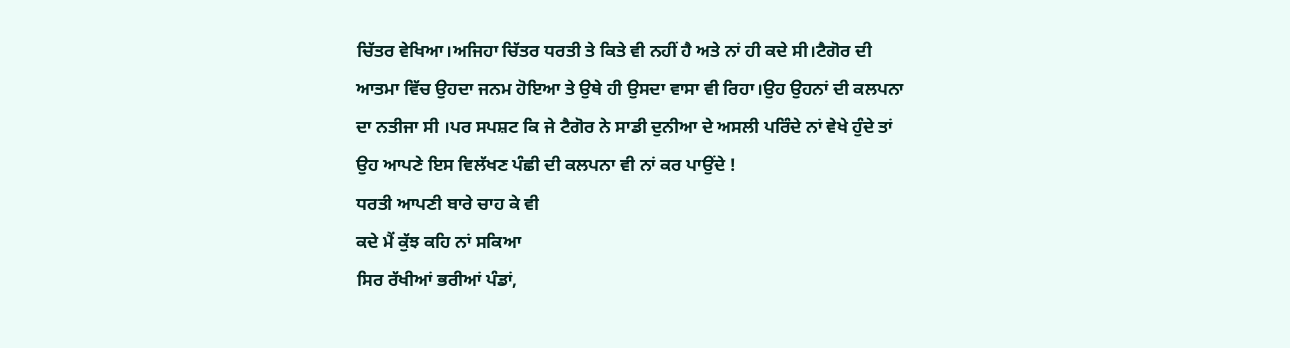ਚਿੱਤਰ ਵੇਖਿਆ।ਅਜਿਹਾ ਚਿੱਤਰ ਧਰਤੀ ਤੇ ਕਿਤੇ ਵੀ ਨਹੀਂ ਹੈ ਅਤੇ ਨਾਂ ਹੀ ਕਦੇ ਸੀ।ਟੈਗੋਰ ਦੀ ਆਤਮਾ ਵਿੱਚ ਉਹਦਾ ਜਨਮ ਹੋਇਆ ਤੇ ਉਥੇ ਹੀ ਉਸਦਾ ਵਾਸਾ ਵੀ ਰਿਹਾ।ਉਹ ਉਹਨਾਂ ਦੀ ਕਲਪਨਾ ਦਾ ਨਤੀਜਾ ਸੀ ।ਪਰ ਸਪਸ਼ਟ ਕਿ ਜੇ ਟੈਗੋਰ ਨੇ ਸਾਡੀ ਦੁਨੀਆ ਦੇ ਅਸਲੀ ਪਰਿੰਦੇ ਨਾਂ ਵੇਖੇ ਹੁੰਦੇ ਤਾਂ ਉਹ ਆਪਣੇ ਇਸ ਵਿਲੱਖਣ ਪੰਛੀ ਦੀ ਕਲਪਨਾ ਵੀ ਨਾਂ ਕਰ ਪਾਉਂਦੇ !
ਧਰਤੀ ਆਪਣੀ ਬਾਰੇ ਚਾਹ ਕੇ ਵੀ
ਕਦੇ ਮੈਂ ਕੁੱਝ ਕਹਿ ਨਾਂ ਸਕਿਆ
ਸਿਰ ਰੱਖੀਆਂ ਭਰੀਆਂ ਪੰਡਾਂ,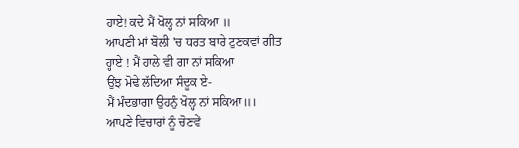ਹਾਏ! ਕਦੇ ਮੈਂ ਖੋਲ੍ਹ ਨਾਂ ਸਕਿਆ ॥
ਆਪਣੀ ਮਾਂ ਬੋਲੀ 'ਚ ਧਰਤ ਬਾਰੇ ਟੁਣਕਵਾਂ ਗੀਤ
ਹ੍ਹਾਏ ! ਮੈਂ ਹਾਲੇ ਵੀ ਗਾ ਨਾਂ ਸਕਿਆ
ਉਂਝ ਮੋਢੇ ਲੱਦਿਆ ਸੰਦੂਕ ਏ-
ਮੈਂ ਮੰਦਭਾਗਾ ਉਹਨੁੰ ਖੋਲ੍ਹ ਨਾਂ ਸਕਿਆ॥।
ਆਪਣੇ ਵਿਚਾਰਾਂ ਨੂੰ ਚੋਣਵੇਂ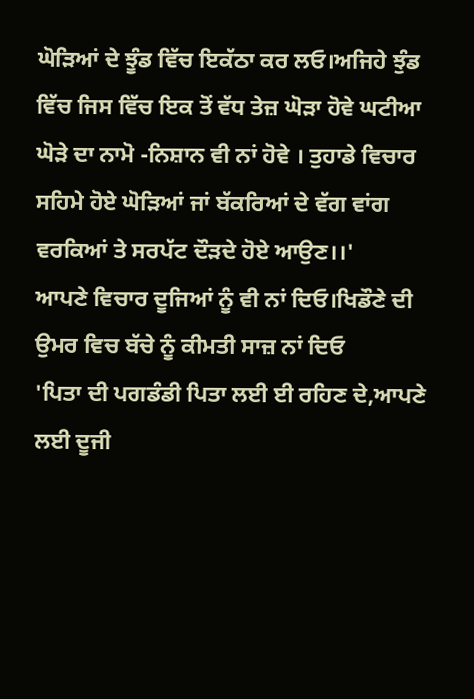ਘੋੜਿਆਂ ਦੇ ਝੂੰਡ ਵਿੱਚ ਇਕੱਠਾ ਕਰ ਲਓ।ਅਜਿਹੇ ਝੁੰਡ ਵਿੱਚ ਜਿਸ ਵਿੱਚ ਇਕ ਤੋਂ ਵੱਧ ਤੇਜ਼ ਘੋੜਾ ਹੋਵੇ ਘਟੀਆ ਘੋੜੇ ਦਾ ਨਾਮੋ -ਨਿਸ਼ਾਨ ਵੀ ਨਾਂ ਹੋਵੇ । ਤੁਹਾਡੇ ਵਿਚਾਰ ਸਹਿਮੇ ਹੋਏ ਘੋੜਿਆਂ ਜਾਂ ਬੱਕਰਿਆਂ ਦੇ ਵੱਗ ਵਾਂਗ ਵਰਕਿਆਂ ਤੇ ਸਰਪੱਟ ਦੌੜਦੇ ਹੋਏ ਆਉਣ।।'
ਆਪਣੇ ਵਿਚਾਰ ਦੂਜਿਆਂ ਨੂੰ ਵੀ ਨਾਂ ਦਿਓ।ਖਿਡੌਣੇ ਦੀ ਉਮਰ ਵਿਚ ਬੱਚੇ ਨੂੰ ਕੀਮਤੀ ਸਾਜ਼ ਨਾਂ ਦਿਓ
'ਪਿਤਾ ਦੀ ਪਗਡੰਡੀ ਪਿਤਾ ਲਈ ਈ ਰਹਿਣ ਦੇ,ਆਪਣੇ ਲਈ ਦੂਜੀ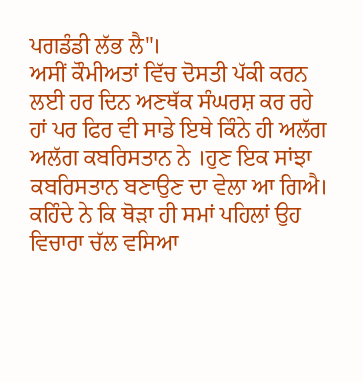ਪਗਡੰਡੀ ਲੱਭ ਲੈ"।
ਅਸੀਂ ਕੌਮੀਅਤਾਂ ਵਿੱਚ ਦੋਸਤੀ ਪੱਕੀ ਕਰਨ ਲਈ ਹਰ ਦਿਨ ਅਣਥੱਕ ਸੰਘਰਸ਼ ਕਰ ਰਹੇ ਹਾਂ ਪਰ ਫਿਰ ਵੀ ਸਾਡੇ ਇਥੇ ਕਿੰਨੇ ਹੀ ਅਲੱਗ ਅਲੱਗ ਕਬਰਿਸਤਾਨ ਨੇ ।ਹੁਣ ਇਕ ਸਾਂਝਾ ਕਬਰਿਸਤਾਨ ਬਣਾਉਣ ਦਾ ਵੇਲਾ ਆ ਗਿਐ।
ਕਹਿੰਦੇ ਨੇ ਕਿ ਥੋੜਾ ਹੀ ਸਮਾਂ ਪਹਿਲਾਂ ਉਹ ਵਿਚਾਰਾ ਚੱਲ ਵਸਿਆ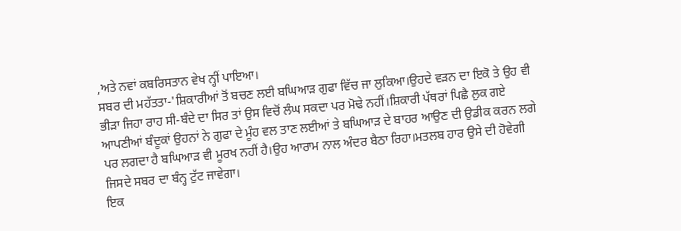,ਅਤੇ ਨਵਾਂ ਕਬਰਿਸਤਾਨ ਵੇਖ ਨ੍ਹੀਂ ਪਾਇਆ।
ਸਬਰ ਦੀ ਮਹੱਤਤਾ-'ਸ਼ਿਕਾਰੀਆਂ ਤੋਂ ਬਚਣ ਲਈ ਬਘਿਆੜ ਗੁਫਾ ਵਿੱਚ ਜਾ ਲੁਕਿਆ।ਉਹਦੇ ਵੜਨ ਦਾ ਇਕੋ ਤੇ ਉਹ ਵੀ ਭੀੜਾ ਜਿਹਾ ਰਾਹ ਸੀ-ਬੰਦੇ ਦਾ ਸਿਰ ਤਾਂ ਉਸ ਵਿਚੋਂ ਲੰਘ ਸਕਦਾ ਪਰ ਮੋਢੇ ਨਹੀਂ।ਸ਼ਿਕਾਰੀ ਪੱਥਰਾਂ ਪਿਛੈ ਲੁਕ ਗਏ ਆਪਣੀਆਂ ਬੰਦੂਕਾਂ ਉਹਨਾਂ ਨੇ ਗੁਫਾ ਦੇ ਮੂੰਹ ਵਲ ਤਾਣ ਲਈਆਂ ਤੇ ਬਘਿਆੜ ਦੇ ਬਾਹਰ ਆਉਣ ਦੀ ਉਡੀਕ ਕਰਨ ਲਗੇ ਪਰ ਲਗਦਾ ਹੈ ਬਘਿਆੜ ਵੀ ਮੂਰਖ ਨਹੀਂ ਹੈ।ਉਹ ਆਰਾਮ ਨਾਲ ਅੰਦਰ ਬੈਠਾ ਰਿਹਾ।ਮਤਲਬ ਹਾਰ ਉਸੇ ਦੀ ਹੋਵੇਗੀ ਜਿਸਦੇ ਸਬਰ ਦਾ ਬੰਨ੍ਹ ਟੁੱਟ ਜਾਵੇਗਾ।
ਇਕ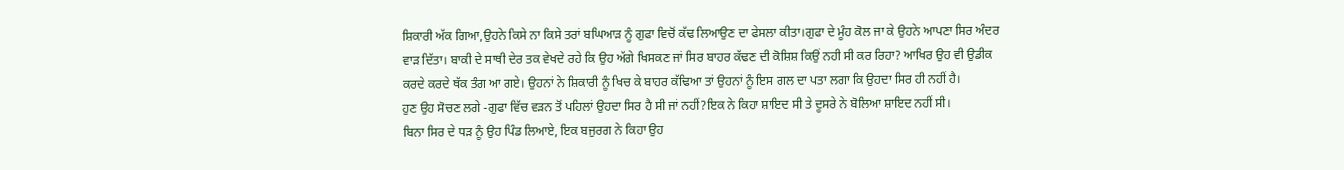ਸ਼ਿਕਾਰੀ ਅੱਕ ਗਿਆ,ਉਹਨੇ ਕਿਸੇ ਨਾ ਕਿਸੇ ਤਰਾਂ ਬਘਿਆੜ ਨੂੰ ਗੁਫਾ ਵਿਚੋਂ ਕੱਢ ਲਿਆਉਣ ਦਾ ਫੇਸਲਾ ਕੀਤਾ।ਗੁਫਾ ਦੇ ਮੂੰਹ ਕੋਲ ਜਾ ਕੇ ਉਹਨੇ ਆਪਣਾ ਸਿਰ ਅੰਦਰ ਵਾੜ ਦਿੱਤਾ। ਬਾਕੀ ਦੇ ਸਾਥੀ ਦੇਰ ਤਕ ਵੇਖਦੇ ਰਹੇ ਕਿ ਉਹ ਅੱਗੇ ਖਿਸਕਣ ਜਾਂ ਸਿਰ ਬਾਹਰ ਕੱਢਣ ਦੀ ਕੋਸ਼ਿਸ਼ ਕਿਉਂ ਨਹੀ ਸੀ ਕਰ ਰਿਹਾ? ਆਖਿਰ ਉਹ ਵੀ ਉਡੀਕ ਕਰਦੇ ਕਰਦੇ ਥੱਕ ਤੰਗ ਆ ਗਏ। ਉਹਨਾਂ ਨੇ ਸ਼ਿਕਾਰੀ ਨੂੰ ਖਿਚ ਕੇ ਬਾਹਰ ਕੱਢਿਆ ਤਾਂ ਉਹਨਾਂ ਨੂੰ ਇਸ ਗਲ ਦਾ ਪਤਾ ਲਗਾ ਕਿ ਉਹਦਾ ਸਿਰ ਹੀ ਨਹੀਂ ਹੈ।
ਹੁਣ ਉਹ ਸੋਚਣ ਲਗੇ -ਗੁਫਾ ਵਿੱਚ ਵੜਨ ਤੋਂ ਪਹਿਲਾਂ ਉਹਦਾ ਸਿਰ ਹੈ ਸੀ ਜਾਂ ਨਹੀਂ?ਇਕ ਨੇ ਕਿਹਾ ਸ਼ਾਇਦ ਸੀ ਤੇ ਦੂਸਰੇ ਨੇ ਬੋਲਿਆ ਸ਼ਾਇਦ ਨਹੀਂ ਸੀ।
ਬਿਨਾ ਸਿਰ ਦੇ ਧੜ ਨੂੰ ਉਹ ਪਿੰਡ ਲਿਆਏ, ਇਕ ਬਜੁਰਗ ਨੇ ਕਿਹਾ ਉਹ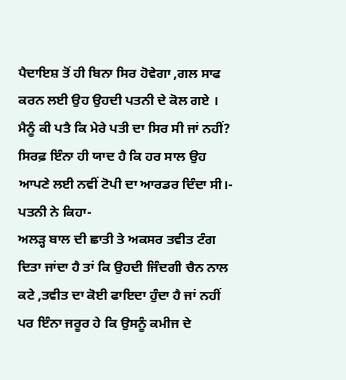ਪੈਦਾਇਸ਼ ਤੋਂ ਹੀ ਬਿਨਾ ਸਿਰ ਹੋਵੇਗਾ ,ਗਲ ਸਾਫ ਕਰਨ ਲਈ ਉਹ ਉਹਦੀ ਪਤਨੀ ਦੇ ਕੋਲ ਗਏ ।
ਮੈਨੂੰ ਕੀ ਪਤੈ ਕਿ ਮੇਰੇ ਪਤੀ ਦਾ ਸਿਰ ਸੀ ਜਾਂ ਨਹੀਂ? ਸਿਰਫ਼ ਇੰਨਾ ਹੀ ਯਾਦ ਹੈ ਕਿ ਹਰ ਸਾਲ ਉਹ ਆਪਣੇ ਲਈ ਨਵੀਂ ਟੋਪੀ ਦਾ ਆਰਡਰ ਦਿੰਦਾ ਸੀ।- ਪਤਨੀ ਨੇ ਕਿਹਾ-
ਅਲੜ੍ਹ ਬਾਲ ਦੀ ਛਾਤੀ ਤੇ ਅਕਸਰ ਤਵੀਤ ਟੰਗ ਦਿਤਾ ਜਾਂਦਾ ਹੈ ਤਾਂ ਕਿ ਉਹਦੀ ਜਿੰਦਗੀ ਚੈਨ ਨਾਲ ਕਟੇ ,ਤਵੀਤ ਦਾ ਕੋਈ ਫਾਇਦਾ ਹੁੰਦਾ ਹੈ ਜਾਂ ਨਹੀਂ ਪਰ ਇੰਨਾ ਜਰੂਰ ਹੇ ਕਿ ਉਸਨੂੰ ਕਮੀਜ ਦੇ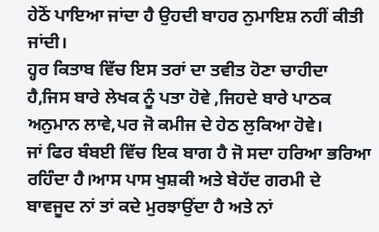ਹੇਠੋਂ ਪਾਇਆ ਜਾਂਦਾ ਹੈ ਉਹਦੀ ਬਾਹਰ ਨੁਮਾਇਸ਼ ਨਹੀਂ ਕੀਤੀ ਜਾਂਦੀ।
ਹ੍ਹਰ ਕਿਤਾਬ ਵਿੱਚ ਇਸ ਤਰਾਂ ਦਾ ਤਵੀਤ ਹੋਣਾ ਚਾਹੀਦਾ ਹੈ,ਜਿਸ ਬਾਰੇ ਲੇਖਕ ਨੂੰ ਪਤਾ ਹੋਵੇ ,ਜਿਹਦੇ ਬਾਰੇ ਪਾਠਕ ਅਨੁਮਾਨ ਲਾਵੇ,ਪਰ ਜੋ ਕਮੀਜ ਦੇ ਹੇਠ ਲੁਕਿਆ ਹੋਵੇ।
ਜਾਂ ਫਿਰ ਬੰਬਈ ਵਿੱਚ ਇਕ ਬਾਗ ਹੈ ਜੋ ਸਦਾ ਹਰਿਆ ਭਰਿਆ ਰਹਿੰਦਾ ਹੈ।ਆਸ ਪਾਸ ਖੁਸ਼ਕੀ ਅਤੇ ਬੇਹੱਦ ਗਰਮੀ ਦੇ ਬਾਵਜੂਦ ਨਾਂ ਤਾਂ ਕਦੇ ਮੁਰਝਾਉਂਦਾ ਹੈ ਅਤੇ ਨਾਂ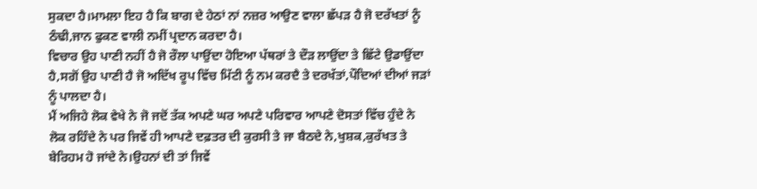ਸੁਕਦਾ ਹੈ।ਮਾਮਲਾ ਇਹ ਹੈ ਕਿ ਬਾਗ ਦੇ ਹੇਠਾਂ ਨਾਂ ਨਜ਼ਰ ਆਉਣ ਵਾਲਾ ਛੱਪੜ ਹੈ ਜੋ ਦਰੱਖਤਾਂ ਨੂੰ ਠੰਢੀ,ਜਾਨ ਫੁਕਣ ਵਾਲੀ ਨਮੀਂ ਪ੍ਰਦਾਨ ਕਰਦਾ ਹੈ।
ਵਿਚਾਰ ਉਹ ਪਾਣੀ ਨਹੀਂ ਹੈ ਜੋ ਰੌਲਾ ਪਾਉਂਦਾ ਹੋਇਆ ਪੱਥਰਾਂ ਤੇ ਦੌੜ ਲਾਉਂਦਾ ਤੇ ਛਿੱਟੇ ਉਡਾਉਂਦਾ ਹੈ,ਸਗੋਂ ਉਹ ਪਾਣੀ ਹੈ ਜੋ ਅਦਿੱਖ ਰੂਪ ਵਿੱਚ ਮਿੱਟੀ ਨੂੰ ਨਮ ਕਰਦੈ ਤੇ ਦਰਖੱਤਾਂ,ਪੌਦਿਆਂ ਦੀਆਂ ਜੜਾਂ ਨੂੰ ਪਾਲਦਾ ਹੈ।
ਮੈਂ ਅਜਿਹੇ ਲੋਕ ਵੇਖੇ ਨੇ ਜੋ ਜਦੋਂ ਤੱਕ ਅਪਣੇ ਘਰ ਅਪਣੇ ਪਰਿਵਾਰ ਆਪਣੇ ਦੋਸਤਾਂ ਵਿੱਚ ਹੁੰਦੇ ਨੇ ਲੋਕ ਰਹਿੰਦੇ ਨੇ ਪਰ ਜਿਵੇਂ ਹੀ ਆਪਣੇ ਦਫ਼ਤਰ ਦੀ ਕੁਰਸੀ ਤੇ ਜਾ ਬੈਠਦੇ ਨੇ,ਖੁਸ਼ਕ,ਕੁਰੱਖਤ ਤੇ ਬੇਰਿਹਮ ਹੋ ਜਾਂਦੇ ਨੇ।ਉਹਨਾਂ ਦੀ ਤਾਂ ਜਿਵੇਂ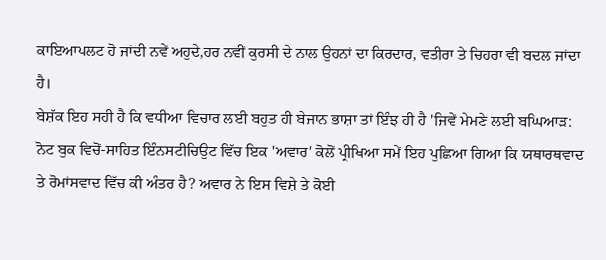ਕਾਇਆਪਲਟ ਹੋ ਜਾਂਦੀ ਨਵੇਂ ਅਹੁਦੇ,ਹਰ ਨਵੀਂ ਕੁਰਸੀ ਦੇ ਨਾਲ ਉਹਨਾਂ ਦਾ ਕਿਰਦਾਰ, ਵਤੀਰਾ ਤੇ ਚਿਹਰਾ ਵੀ ਬਦਲ ਜਾਂਦਾ ਹੈ।
ਬੇਸ਼ੱਕ ਇਹ ਸਹੀ ਹੈ ਕਿ ਵਧੀਆ ਵਿਚਾਰ ਲਈ ਬਹੁਤ ਹੀ ਬੇਜਾਨ ਭਾਸ਼ਾ ਤਾਂ ਇੰਝ ਹੀ ਹੈ 'ਜਿਵੇਂ ਮੇਮਣੇ ਲਈ ਬਘਿਆੜ:
ਨੋਟ ਬੁਕ ਵਿਚੋਂ-ਸਾਹਿਤ ਇੰਨਸਟੀਚਿਉਟ ਵਿੱਚ ਇਕ 'ਅਵਾਰ' ਕੋਲੋਂ ਪ੍ਰੀਖਿਆ ਸਮੇਂ ਇਹ ਪੁਛਿਆ ਗਿਆ ਕਿ ਯਥਾਰਥਵਾਦ ਤੇ ਰੋਮਾਂਸਵਾਦ ਵਿੱਚ ਕੀ ਅੰਤਰ ਹੈ? ਅਵਾਰ ਨੇ ਇਸ ਵਿਸ਼ੇ ਤੇ ਕੋਈ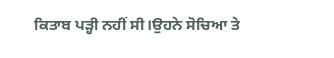ਕਿਤਾਬ ਪੜ੍ਹੀ ਨਹੀਂ ਸੀ।ਉਹਨੇ ਸੋਚਿਆ ਤੇ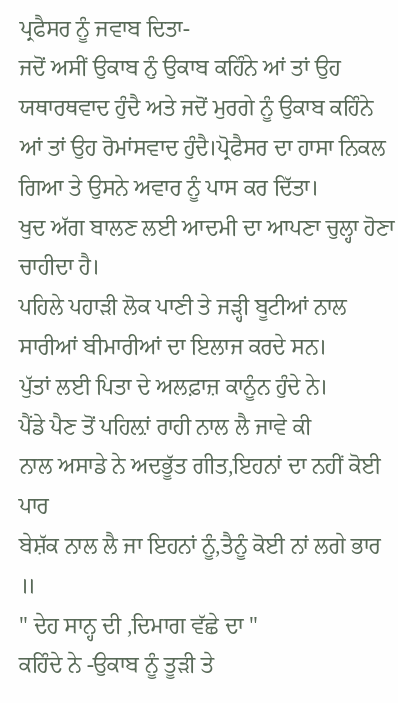ਪ੍ਰਫੈਸਰ ਨੂੰ ਜਵਾਬ ਦਿਤਾ-
ਜਦੋਂ ਅਸੀਂ ਉਕਾਬ ਨੁੰ ਉਕਾਬ ਕਹਿੰਨੇ ਆਂ ਤਾਂ ਉਹ ਯਥਾਰਥਵਾਦ ਹੁੰਦੈ ਅਤੇ ਜਦੋਂ ਮੁਰਗੇ ਨੂੰ ਉਕਾਬ ਕਹਿੰਨੇ ਆਂ ਤਾਂ ਉਹ ਰੋਮਾਂਸਵਾਦ ਹੁੰਦੈ।ਪ੍ਰੋਫੈਸਰ ਦਾ ਹਾਸਾ ਨਿਕਲ ਗਿਆ ਤੇ ਉਸਨੇ ਅਵਾਰ ਨੂੰ ਪਾਸ ਕਰ ਦਿੱਤਾ।
ਖੁਦ ਅੱਗ ਬਾਲਣ ਲਈ ਆਦਮੀ ਦਾ ਆਪਣਾ ਚੁਲ੍ਹਾ ਹੋਣਾ ਚਾਹੀਦਾ ਹੈ।
ਪਹਿਲੇ ਪਹਾੜੀ ਲੋਕ ਪਾਣੀ ਤੇ ਜੜ੍ਹੀ ਬੂਟੀਆਂ ਨਾਲ ਸਾਰੀਆਂ ਬੀਮਾਰੀਆਂ ਦਾ ਇਲਾਜ ਕਰਦੇ ਸਨ।
ਪੁੱਤਾਂ ਲਈ ਪਿਤਾ ਦੇ ਅਲਫ਼ਾਜ਼ ਕਾਨੂੰਨ ਹੁੰਦੇ ਨੇ।
ਪੈਂਡੇ ਪੈਣ ਤੋਂ ਪਹਿਲ਼ਾਂ ਰਾਹੀ ਨਾਲ ਲੈ ਜਾਵੇ ਕੀ
ਨਾਲ ਅਸਾਡੇ ਨੇ ਅਦਭੂੱਤ ਗੀਤ,ਇਹਨਾਂ ਦਾ ਨਹੀਂ ਕੋਈ ਪਾਰ
ਬੇਸ਼ੱਕ ਨਾਲ ਲੈ ਜਾ ਇਹਨਾਂ ਨੂੰ,ਤੈਨੂੰ ਕੋਈ ਨਾਂ ਲਗੇ ਭਾਰ ॥
" ਦੇਹ ਸਾਨ੍ਹ ਦੀ ,ਦਿਮਾਗ ਵੱਛੇ ਦਾ "
ਕਹਿੰਦੇ ਨੇ -ਉਕਾਬ ਨੂੰ ਤੂੜੀ ਤੇ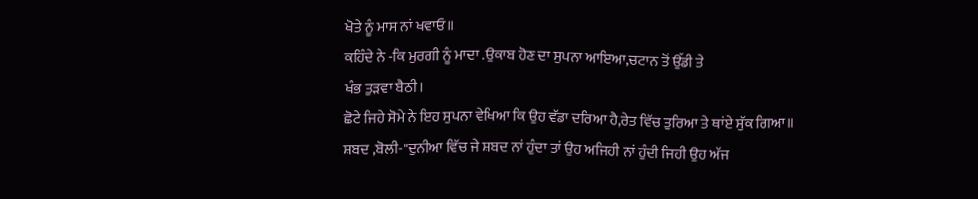ਖੋਤੇ ਨੂੰ ਮਾਸ ਨਾਂ ਖਵਾਓ॥
ਕਹਿੰਦੇ ਨੇ -ਕਿ ਮੁਰਗੀ ਨੂੰ ਮਾਦਾ .ਉਕਾਬ ਹੋਣ ਦਾ ਸੁਪਨਾ ਆਇਆ,ਚਟਾਨ ਤੋਂ ਉੱਡੀ ਤੇ
ਖੰਭ ਤੁੜਵਾ ਬੈਠੀ।
ਛੋਟੇ ਜਿਹੇ ਸੋਮੇ ਨੇ ਇਹ ਸੁਪਨਾ ਵੇਖਿਆ ਕਿ ਉਹ ਵੱਡਾ ਦਰਿਆ ਹੈ,ਰੇਤ ਵਿੱਚ ਤੁਰਿਆ ਤੇ ਥਾਂਏ ਸੁੱਕ ਗਿਆ॥
ਸ਼ਬਦ ,ਬੋਲੀ-"ਦੁਨੀਆ ਵਿੱਚ ਜੇ ਸ਼ਬਦ ਨਾਂ ਹੁੰਦਾ ਤਾਂ ਉਹ ਅਜਿਹੀ ਨਾਂ ਹੁੰਦੀ ਜਿਹੀ ਉਹ ਅੱਜ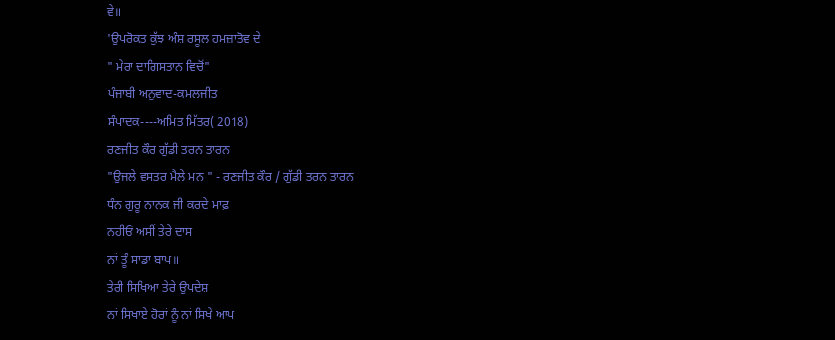ਵੇ॥
'ਉਪਰੋਕਤ ਕੁੱਝ ਅੰਸ਼ ਰਸੂਲ ਹਮਜ਼ਾਤੋਵ ਦੇ
" ਮੇਰਾ ਦਾਗਿਸਤਾਨ ਵਿਚੋਂ"
ਪੰਜਾਬੀ ਅਨੁਵਾਦ-ਕਮਲਜੀਤ
ਸੰਪਾਦਕ----ਅਮਿਤ ਮਿੱਤਰ( 2018)
ਰਣਜੀਤ ਕੌਰ ਗੁੱਡੀ ਤਰਨ ਤਾਰਨ
"ਉਜਲੇ ਵਸਤਰ ਮੈਲੇ ਮਨ " - ਰਣਜੀਤ ਕੌਰ / ਗੁੱਡੀ ਤਰਨ ਤਾਰਨ
ਧੰਨ ਗੁਰੂ ਨਾਨਕ ਜੀ ਕਰਦੇ ਮਾਫ਼
ਨਹੀਓਂ ਅਸੀਂ ਤੇਰੇ ਦਾਸ
ਨਾਂ ਤੂੰ ਸਾਡਾ ਬਾਪ॥
ਤੇਰੀ ਸਿਖਿਆ ਤੇਰੇ ਉਪਦੇਸ਼
ਨਾਂ ਸਿਖਾਏ ਹੋਰਾਂ ਨੂੰ ਨਾਂ ਸਿਖੇ ਆਪ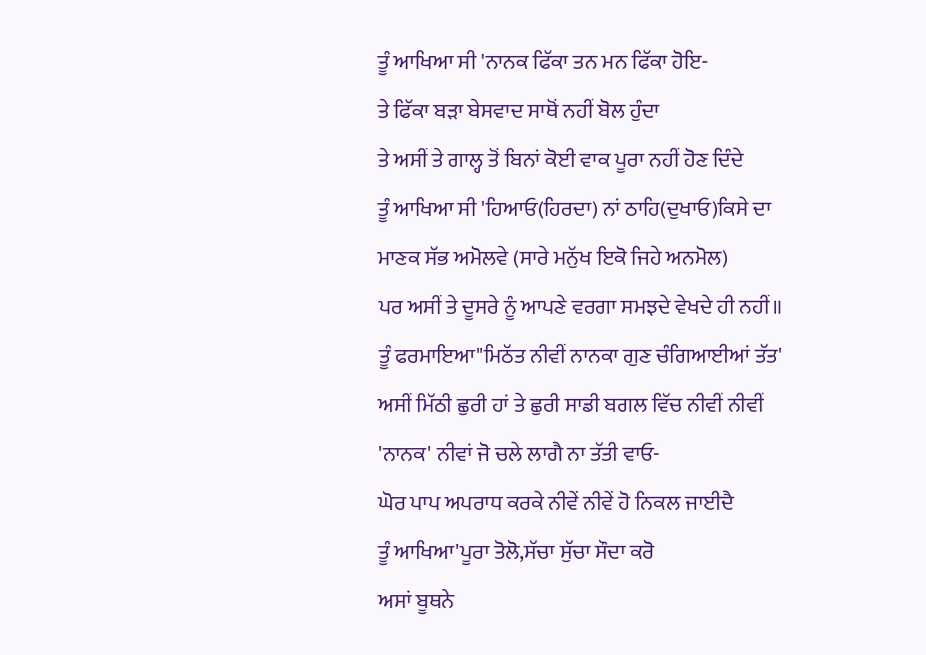ਤੂੰ ਆਖਿਆ ਸੀ 'ਨਾਨਕ ਫਿੱਕਾ ਤਨ ਮਨ ਫਿੱਕਾ ਹੋਇ-
ਤੇ ਫਿੱਕਾ ਬੜਾ ਬੇਸਵਾਦ ਸਾਥੋਂ ਨਹੀਂ ਬੋਲ ਹੁੰਦਾ
ਤੇ ਅਸੀਂ ਤੇ ਗਾਲ੍ਹ ਤੋਂ ਬਿਨਾਂ ਕੋਈ ਵਾਕ ਪੂਰਾ ਨਹੀਂ ਹੋਣ ਦਿੰਦੇ
ਤੂੰ ਆਖਿਆ ਸੀ 'ਹਿਆਓ(ਹਿਰਦਾ) ਨਾਂ ਠਾਹਿ(ਦੁਖਾਓ)ਕਿਸੇ ਦਾ
ਮਾਣਕ ਸੱਭ ਅਮੋਲਵੇ (ਸਾਰੇ ਮਨੁੱਖ ਇਕੋ ਜਿਹੇ ਅਨਮੋਲ)
ਪਰ ਅਸੀਂ ਤੇ ਦੂਸਰੇ ਨੂੰ ਆਪਣੇ ਵਰਗਾ ਸਮਝਦੇ ਵੇਖਦੇ ਹੀ ਨਹੀਂ॥
ਤੂੰ ਫਰਮਾਇਆ"ਮਿਠੱਤ ਨੀਵੀਂ ਨਾਨਕਾ ਗੁਣ ਚੰਗਿਆਈਆਂ ਤੱਤ'
ਅਸੀਂ ਮਿੱਠੀ ਛੁਰੀ ਹਾਂ ਤੇ ਛੁਰੀ ਸਾਡੀ ਬਗਲ ਵਿੱਚ ਨੀਵੀਂ ਨੀਵੀਂ
'ਨਾਨਕ' ਨੀਵਾਂ ਜੋ ਚਲੇ ਲਾਗੈ ਨਾ ਤੱਤੀ ਵਾਓ-
ਘੋਰ ਪਾਪ ਅਪਰਾਧ ਕਰਕੇ ਨੀਵੇਂ ਨੀਵੇਂ ਹੋ ਨਿਕਲ ਜਾਈਦੈ
ਤੂੰ ਆਖਿਆ'ਪੂਰਾ ਤੋਲੋ,ਸੱਚਾ ਸੁੱਚਾ ਸੌਦਾ ਕਰੋ
ਅਸਾਂ ਬੂਥਨੇ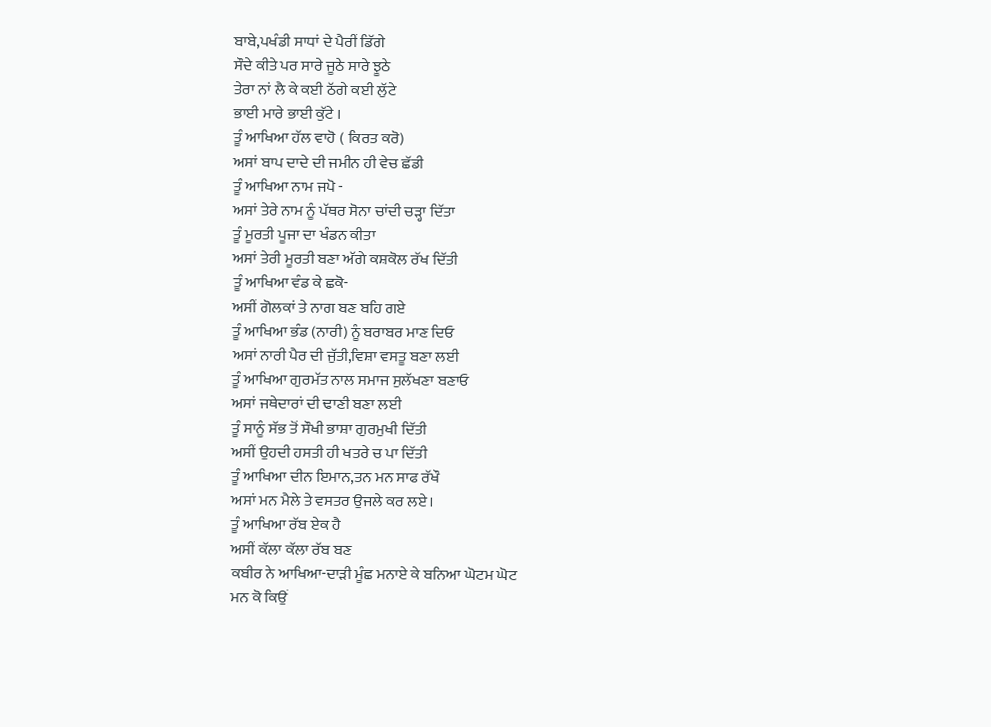ਬਾਬੇ,ਪਖੰਡੀ ਸਾਧਾਂ ਦੇ ਪੈਰੀਂ ਡਿੱਗੇ
ਸੌਦੇ ਕੀਤੇ ਪਰ ਸਾਰੇ ਜੂਠੇ ਸਾਰੇ ਝੂਠੇ
ਤੇਰਾ ਨਾਂ ਲੈ ਕੇ ਕਈ ਠੱਗੇ ਕਈ ਲੁੱਟੇ
ਭਾਈ ਮਾਰੇ ਭਾਈ ਕੁੱਟੇ ।
ਤੂੰ ਆਖਿਆ ਹੱਲ ਵਾਹੋ ( ਕਿਰਤ ਕਰੋ)
ਅਸਾਂ ਬਾਪ ਦਾਦੇ ਦੀ ਜਮੀਨ ਹੀ ਵੇਚ ਛੱਡੀ
ਤੂੰ ਆਖਿਆ ਨਾਮ ਜਪੋ -
ਅਸਾਂ ਤੇਰੇ ਨਾਮ ਨੂੰ ਪੱਥਰ ਸੋਨਾ ਚਾਂਦੀ ਚੜ੍ਹਾ ਦਿੱਤਾ
ਤੂੰ ਮੂਰਤੀ ਪੂਜਾ ਦਾ ਖੰਡਨ ਕੀਤਾ
ਅਸਾਂ ਤੇਰੀ ਮੂਰਤੀ ਬਣਾ ਅੱਗੇ ਕਸ਼ਕੋਲ ਰੱਖ ਦਿੱਤੀ
ਤੂੰ ਆਖਿਆ ਵੰਡ ਕੇ ਛਕੋ-
ਅਸੀਂ ਗੋਲਕਾਂ ਤੇ ਨਾਗ ਬਣ ਬਹਿ ਗਏ
ਤੂੰ ਆਖਿਆ ਭੰਡ (ਨਾਰੀ) ਨੂੰ ਬਰਾਬਰ ਮਾਣ ਦਿਓ
ਅਸਾਂ ਨਾਰੀ ਪੈਰ ਦੀ ਜੁੱਤੀ,ਵਿਸ਼ਾ ਵਸਤੂ ਬਣਾ ਲਈ
ਤੂੰ ਆਖਿਆ ਗੁਰਮੱਤ ਨਾਲ ਸਮਾਜ ਸੁਲੱਖਣਾ ਬਣਾਓ
ਅਸਾਂ ਜਥੇਦਾਰਾਂ ਦੀ ਢਾਣੀ ਬਣਾ ਲਈ
ਤੂੰ ਸਾਨੂੰ ਸੱਭ ਤੋਂ ਸੌਖੀ ਭਾਸ਼ਾ ਗੁਰਮੁਖੀ ਦਿੱਤੀ
ਅਸੀਂ ਉਹਦੀ ਹਸਤੀ ਹੀ ਖਤਰੇ ਚ ਪਾ ਦਿੱਤੀ
ਤੂੰ ਆਖਿਆ ਦੀਨ ਇਮਾਨ,ਤਨ ਮਨ ਸਾਫ ਰੱਖੌ
ਅਸਾਂ ਮਨ ਮੈਲੇ ਤੇ ਵਸਤਰ ਉਜਲੇ ਕਰ ਲਏ।
ਤੂੰ ਆਖਿਆ ਰੱਬ ਏਕ ਹੈ
ਅਸੀਂ ਕੱਲਾ ਕੱਲਾ ਰੱਬ ਬਣ
ਕਬੀਰ ਨੇ ਆਖਿਆ-ਦਾੜੀ ਮੂੰਛ ਮਨਾਏ ਕੇ ਬਨਿਆ ਘੋਟਮ ਘੋਟ
ਮਨ ਕੋ ਕਿਉਂ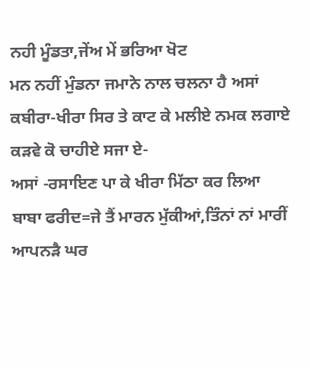ਨਹੀ ਮੂੰਡਤਾ,ਜੇਂਅ ਮੇਂ ਭਰਿਆ ਖੋਟ
ਮਨ ਨਹੀਂ ਮੁੰਡਨਾ ਜਮਾਨੇ ਨਾਲ ਚਲਨਾ ਹੈ ਅਸਾਂ
ਕਬੀਰਾ-ਖੀਰਾ ਸਿਰ ਤੇ ਕਾਟ ਕੇ ਮਲੀਏ ਨਮਕ ਲਗਾਏ
ਕੜਵੇ ਕੋ ਚਾਹੀਏ ਸਜਾ ਏ-
ਅਸਾਂ -ਰਸਾਇਣ ਪਾ ਕੇ ਖੀਰਾ ਮਿੱਠਾ ਕਰ ਲਿਆ
ਬਾਬਾ ਫਰੀਦ=ਜੇ ਤੈਂ ਮਾਰਨ ਮੁੱਕੀਆਂ,ਤਿੰਨਾਂ ਨਾਂ ਮਾਰੀਂ
ਆਪਨੜੈ ਘਰ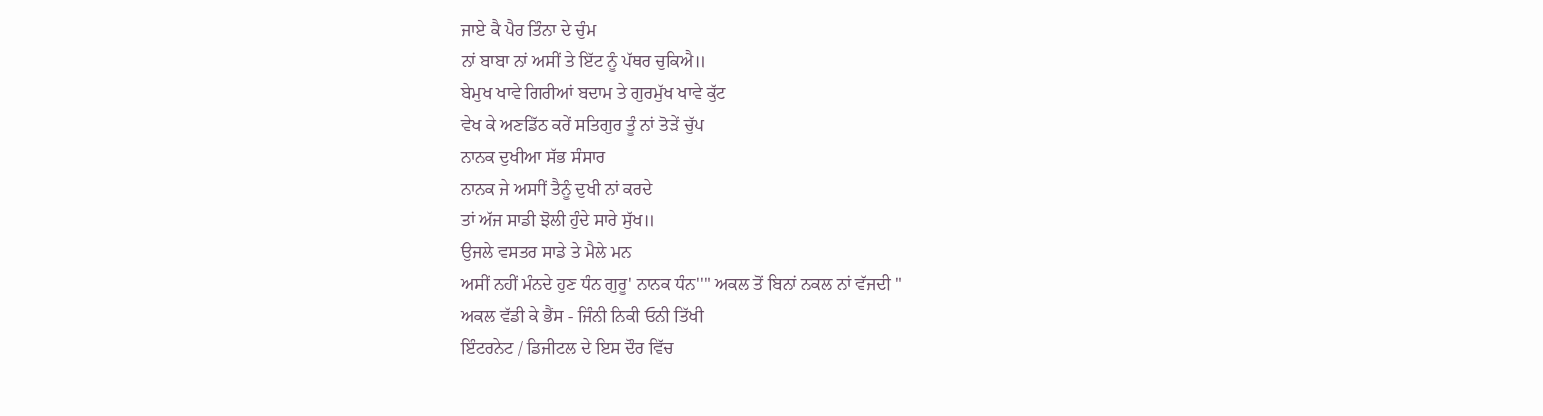ਜਾਏ ਕੈ ਪੈਰ ਤਿੰਨਾ ਦੇ ਚੁੰਮ
ਨਾਂ ਬਾਬਾ ਨਾਂ ਅਸੀਂ ਤੇ ਇੱਟ ਨੂੰ ਪੱਥਰ ਚੁਕਿਐ॥
ਬੇਮੁਖ ਖਾਵੇ ਗਿਰੀਆਂ ਬਦਾਮ ਤੇ ਗੁਰਮੁੱਖ ਖਾਵੇ ਕੁੱਟ
ਵੇਖ ਕੇ ਅਣਡਿੱਠ ਕਰੇਂ ਸਤਿਗੁਰ ਤੂੰ ਨਾਂ ਤੋੜੇਂ ਚੁੱਪ
ਨਾਨਕ ਦੁਖੀਆ ਸੱਭ ਸੰਸਾਰ
ਨਾਨਕ ਜੇ ਅਸਾੀਂ ਤੈਨੂੰ ਦੁਖੀ ਨਾਂ ਕਰਦੇ
ਤਾਂ ਅੱਜ ਸਾਡੀ ਝੋਲੀ ਹੁੰਦੇ ਸਾਰੇ ਸੁੱਖ॥
ਉਜਲੇ ਵਸਤਰ ਸਾਡੇ ਤੇ ਮੈਲੇ ਮਨ
ਅਸੀਂ ਨਹੀਂ ਮੰਨਦੇ ਹੁਣ ਧੰਨ ਗੁਰੂ' ਨਾਨਕ ਧੰਨ''" ਅਕਲ ਤੋਂ ਬਿਨਾਂ ਨਕਲ ਨਾਂ ਵੱਜਦੀ "
ਅਕਲ ਵੱਡੀ ਕੇ ਭੈਂਸ - ਜਿੰਨੀ ਨਿਕੀ ਓਨੀ ਤਿੱਖੀ
ਇੰਟਰਨੇਟ / ਡਿਜੀਟਲ ਦੇ ਇਸ ਦੌਰ ਵਿੱਚ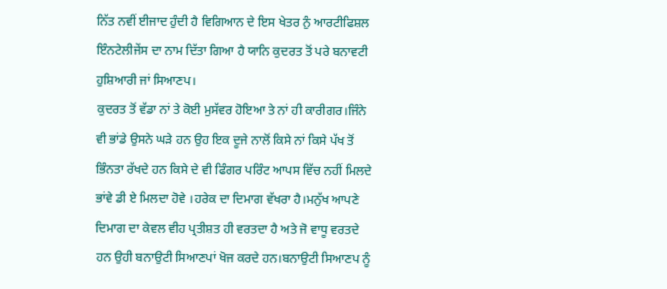ਨਿੱਤ ਨਵੀਂ ਈਜਾਦ ਹੁੰਦੀ ਹੈ ਵਿਗਿਆਨ ਦੇ ਇਸ ਖੇਤਰ ਨੁੰ ਆਰਟੀਫਿਸ਼ਲ ਇੰਨਟੇਲੀਜੇਂਸ ਦਾ ਨਾਮ ਦਿੱਤਾ ਗਿਆ ਹੈ ਯਾਨਿ ਕੁਦਰਤ ਤੋਂ ਪਰੇ ਬਨਾਵਟੀ ਹੁਸ਼ਿਆਰੀ ਜਾਂ ਸਿਆਣਪ।
ਕੁਦਰਤ ਤੋਂ ਵੱਡਾ ਨਾਂ ਤੇ ਕੋਈ ਮੁਸੱਵਰ ਹੋਇਆ ਤੇ ਨਾਂ ਹੀ ਕਾਰੀਗਰ।ਜਿੰਨੇ ਵੀ ਭਾਂਡੇ ਉਸਨੇ ਘੜੇ ਹਨ ਉਹ ਇਕ ਦੂਜੇ ਨਾਲੋਂ ਕਿਸੇ ਨਾਂ ਕਿਸੇ ਪੱਖ ਤੋਂ ਭਿੰਨਤਾ ਰੱਖਦੇ ਹਨ ਕਿਸੇ ਦੇ ਵੀ ਫਿੰਗਰ ਪਰਿੰਟ ਆਪਸ ਵਿੱਚ ਨਹੀਂ ਮਿਲਦੇ ਭਾਂਵੇ ਡੀ ਏ ਮਿਲਦਾ ਹੋਵੇ ।ਹਰੇਕ ਦਾ ਦਿਮਾਗ ਵੱਖਰਾ ਹੈ।ਮਨੁੱਖ ਆਪਣੇ ਦਿਮਾਗ ਦਾ ਕੇਵਲ ਵੀਹ ਪ੍ਰਤੀਸ਼ਤ ਹੀ ਵਰਤਦਾ ਹੈ ਅਤੇ ਜੋ ਵਾਧੂ ਵਰਤਦੇ ਹਨ ਉਹੀ ਬਨਾਉਟੀ ਸਿਆਣਪਾਂ ਖੋਜ ਕਰਦੇ ਹਨ।ਬਨਾਉਟੀ ਸਿਆਣਪ ਨੂੰ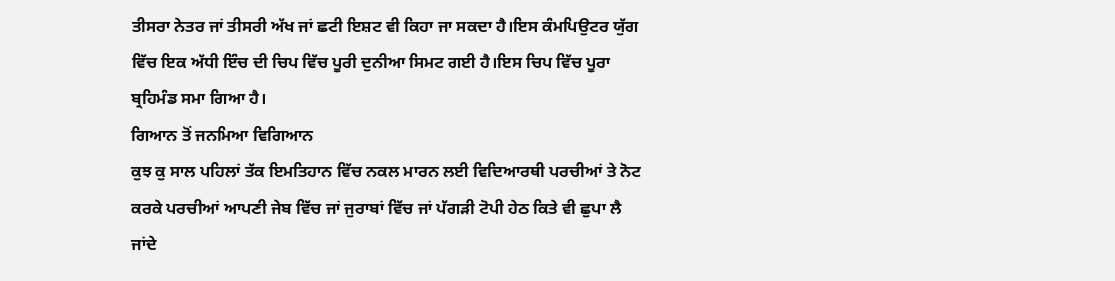ਤੀਸਰਾ ਨੇਤਰ ਜਾਂ ਤੀਸਰੀ ਅੱਖ ਜਾਂ ਛਟੀ ਇਸ਼ਟ ਵੀ ਕਿਹਾ ਜਾ ਸਕਦਾ ਹੈ।ਇਸ ਕੰਮਪਿਉਟਰ ਯੁੱਗ ਵਿੱਚ ਇਕ ਅੱਧੀ ਇੰਚ ਦੀ ਚਿਪ ਵਿੱਚ ਪੂਰੀ ਦੁਨੀਆ ਸਿਮਟ ਗਈ ਹੈ।ਇਸ ਚਿਪ ਵਿੱਚ ਪੂਰਾ ਬ੍ਰਹਿਮੰਡ ਸਮਾ ਗਿਆ ਹੈ।
ਗਿਆਨ ਤੋਂ ਜਨਮਿਆ ਵਿਗਿਆਨ
ਕੁਝ ਕੁ ਸਾਲ ਪਹਿਲਾਂ ਤੱਕ ਇਮਤਿਹਾਨ ਵਿੱਚ ਨਕਲ ਮਾਰਨ ਲਈ ਵਿਦਿਆਰਥੀ ਪਰਚੀਆਂ ਤੇ ਨੋਟ ਕਰਕੇ ਪਰਚੀਆਂ ਆਪਣੀ ਜੇਬ ਵਿੱਚ ਜਾਂ ਜੁਰਾਬਾਂ ਵਿੱਚ ਜਾਂ ਪੱਗੜੀ ਟੋਪੀ ਹੇਠ ਕਿਤੇ ਵੀ ਛੁਪਾ ਲੈ ਜਾਂਦੇ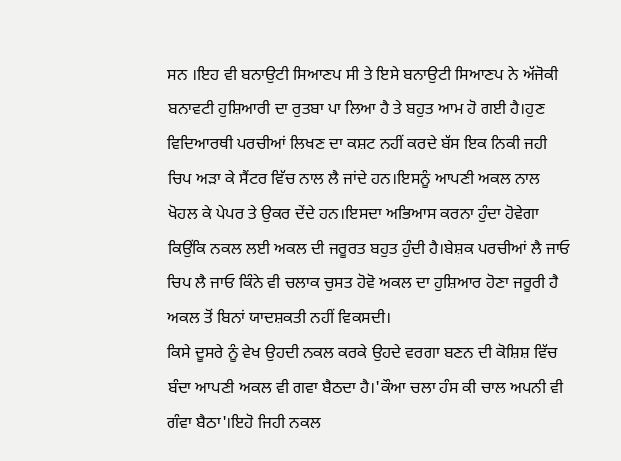ਸਨ ।ਇਹ ਵੀ ਬਨਾਉਟੀ ਸਿਆਣਪ ਸੀ ਤੇ ਇਸੇ ਬਨਾਉਟੀ ਸਿਆਣਪ ਨੇ ਅੱਜੋਕੀ ਬਨਾਵਟੀ ਹੁਸ਼ਿਆਰੀ ਦਾ ਰੁਤਬਾ ਪਾ ਲਿਆ ਹੈ ਤੇ ਬਹੁਤ ਆਮ ਹੋ ਗਈ ਹੈ।ਹੁਣ ਵਿਦਿਆਰਥੀ ਪਰਚੀਆਂ ਲਿਖਣ ਦਾ ਕਸ਼ਟ ਨਹੀਂ ਕਰਦੇ ਬੱਸ ਇਕ ਨਿਕੀ ਜਹੀ ਚਿਪ ਅੜਾ ਕੇ ਸੈਂਟਰ ਵਿੱਚ ਨਾਲ ਲੈ ਜਾਂਦੇ ਹਨ।ਇਸਨੂੰ ਆਪਣੀ ਅਕਲ ਨਾਲ ਖੋਹਲ ਕੇ ਪੇਪਰ ਤੇ ਉਕਰ ਦੇਂਦੇ ਹਨ।ਇਸਦਾ ਅਭਿਆਸ ਕਰਨਾ ਹੁੰਦਾ ਹੋਵੇਗਾ ਕਿਉਂਕਿ ਨਕਲ ਲਈ ਅਕਲ ਦੀ ਜਰੂਰਤ ਬਹੁਤ ਹੁੰਦੀ ਹੈ।ਬੇਸ਼ਕ ਪਰਚੀਆਂ ਲੈ ਜਾਓ ਚਿਪ ਲੈ ਜਾਓ ਕਿੰਨੇ ਵੀ ਚਲਾਕ ਚੁਸਤ ਹੋਵੋ ਅਕਲ ਦਾ ਹੁਸ਼ਿਆਰ ਹੋਣਾ ਜਰੂਰੀ ਹੈ ਅਕਲ ਤੋਂ ਬਿਨਾਂ ਯਾਦਸ਼ਕਤੀ ਨਹੀਂ ਵਿਕਸਦੀ।
ਕਿਸੇ ਦੂਸਰੇ ਨੂੰ ਵੇਖ ਉਹਦੀ ਨਕਲ ਕਰਕੇ ਉਹਦੇ ਵਰਗਾ ਬਣਨ ਦੀ ਕੋਸ਼ਿਸ਼ ਵਿੱਚ ਬੰਦਾ ਆਪਣੀ ਅਕਲ ਵੀ ਗਵਾ ਬੈਠਦਾ ਹੈ।'ਕੌਆ ਚਲਾ ਹੰਸ ਕੀ ਚਾਲ ਅਪਨੀ ਵੀ ਗੰਵਾ ਬੈਠਾ'।ਇਹੋ ਜਿਹੀ ਨਕਲ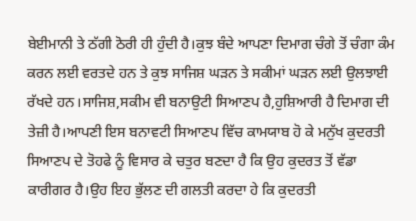ਬੇਈਮਾਨੀ ਤੇ ਠੱਗੀ ਠੋਰੀ ਹੀ ਹੁੰਦੀ ਹੈ।ਕੁਝ ਬੰਦੇ ਆਪਣਾ ਦਿਮਾਗ ਚੰਗੇ ਤੋਂ ਚੰਗਾ ਕੰਮ ਕਰਨ ਲਈ ਵਰਤਦੇ ਹਨ ਤੇ ਕੁਝ ਸਾਜਿਸ਼ ਘੜਨ ਤੇ ਸਕੀਮਾਂ ਘੜਨ ਲਈ ਉਲਝਾਈ ਰੱਖਦੇ ਹਨ।ਸਾਜਿਸ਼,ਸਕੀਮ ਵੀ ਬਨਾਉਟੀ ਸਿਆਣਪ ਹੈ,ਹੁਸ਼ਿਆਰੀ ਹੈ ਦਿਮਾਗ ਦੀ ਤੇਜ਼ੀ ਹੈ।ਆਪਣੀ ਇਸ ਬਨਾਵਟੀ ਸਿਆਣਪ ਵਿੱਚ ਕਾਮਯਾਬ ਹੋ ਕੇ ਮਨੁੱਖ ਕੁਦਰਤੀ ਸਿਆਣਪ ਦੇ ਤੋਹਫੇ ਨੂੰ ਵਿਸਾਰ ਕੇ ਚਤੁਰ ਬਣਦਾ ਹੈ ਕਿ ਉਹ ਕੁਦਰਤ ਤੋਂ ਵੱਡਾ ਕਾਰੀਗਰ ਹੈ।ਉਹ ਇਹ ਭੁੱਲਣ ਦੀ ਗਲਤੀ ਕਰਦਾ ਹੇ ਕਿ ਕੁਦਰਤੀ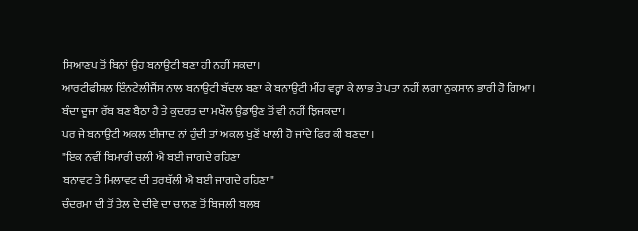ਸਿਆਣਪ ਤੋਂ ਬਿਨਾਂ ਉਹ ਬਨਾਉਟੀ ਬਣਾ ਹੀ ਨਹੀਂ ਸਕਦਾ।
ਆਰਟੀਫੀਸ਼ਲ ਇੰਨਟੇਲੀਜੈਂਸ ਨਾਲ ਬਨਾਉਟੀ ਬੱਦਲ ਬਣਾ ਕੇ ਬਨਾਉਟੀ ਮੀਂਹ ਵਰ੍ਹਾ ਕੇ ਲਾਭ ਤੇ ਪਤਾ ਨਹੀਂ ਲਗਾ ਨੁਕਸਾਨ ਭਾਰੀ ਹੋ ਗਿਆ।
ਬੰਦਾ ਦੂਜਾ ਰੱਬ ਬਣ ਬੈਠਾ ਹੈ ਤੇ ਕੁਦਰਤ ਦਾ ਮਖੌਲ ਉਡਾਉਣ ਤੋਂ ਵੀ ਨਹੀਂ ਝਿਜਕਦਾ।
ਪਰ ਜੇ ਬਨਾਉਟੀ ਅਕਲ ਈਜਾਦ ਨਾਂ ਹੁੰਦੀ ਤਾਂ ਅਕਲ ਖੁਣੋਂ ਖਾਲੀ ਹੋ ਜਾਂਦੇ ਫਿਰ ਕੀ ਬਣਦਾ ।
"ਇਕ ਨਵੀਂ ਬਿਮਾਰੀ ਚਲੀ ਐ ਬਈ ਜਾਗਦੇ ਰਹਿਣਾ
ਬਨਾਵਟ ਤੇ ਮਿਲਾਵਟ ਦੀ ਤਰਥੱਲੀ ਐ ਬਈ ਜਾਗਦੇ ਰਹਿਣਾ"
ਚੰਦਰਮਾ ਦੀ ਤੋਂ ਤੇਲ ਦੇ ਦੀਵੇ ਦਾ ਚਾਨਣ ਤੋਂ ਬਿਜਲੀ ਬਲਬ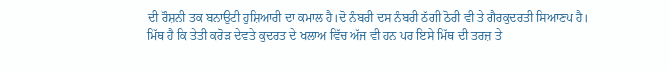ਦੀ ਰੌਸ਼ਨੀ ਤਕ ਬਨਾਉਟੀ ਹੁਸ਼ਿਆਰੀ ਦਾ ਕਮਾਲ ਹੈ।ਦੋ ਨੰਬਰੀ ਦਸ ਨੰਬਰੀ ਠੱਗੀ ਠੋਰੀ ਵੀ ਤੇ ਗੈਰਕੁਦਰਤੀ ਸਿਆਣਪ ਹੈ।
ਮਿੱਥ ਹੈ ਕਿ ਤੇਤੀ ਕਰੋੜ ਦੇਵਤੇ ਕੁਦਰਤ ਦੇ ਖਲਾਅ ਵਿੱਚ ਅੱਜ ਵੀ ਹਨ ਪਰ ਇਸੇ ਮਿੱਥ ਦੀ ਤਰਜ਼ ਤੇ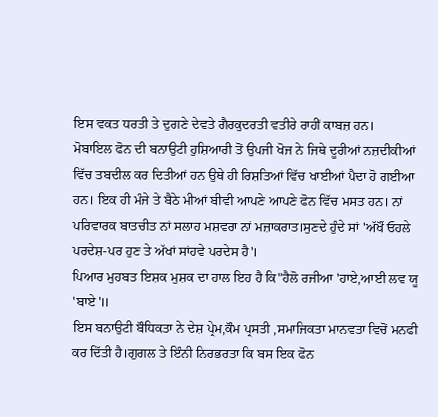ਇਸ ਵਕਤ ਧਰਤੀ ਤੇ ਦੁਗਣੇ ਦੇਵਤੇ ਗੈਰਕੁਦਰਤੀ ਵਤੀਰੇ ਰਾਹੀਂ ਕਾਬਜ਼ ਹਨ।
ਮੋਬਾਇਲ ਫੋਨ ਦੀ ਬਨਾਉਟੀ ਹੁਸ਼ਿਆਰੀ ਤੋਂ ਉਪਜੀ ਖੋਜ ਨੇ ਜਿਥੇ ਦੂਰੀਆਂ ਨਜ਼ਦੀਕੀਆਂ ਵਿੱਚ ਤਬਦੀਲ ਕਰ ਦਿਤੀਆਂ ਹਨ ਉਥੇ ਹੀ ਰਿਸ਼ਤਿਆਂ ਵਿੱਚ ਖਾਈਆਂ ਪੈਦਾ ਹੋ ਗਈਆ ਹਨ। ਇਕ ਹੀ ਮੰਜੇ ਤੇ ਬੈਠੇ ਮੀਆਂ ਬੀਵੀ ਆਪਣੇ ਆਪਣੇ ਫੋਨ ਵਿੱਚ ਮਸਤ ਹਨ। ਨਾਂ ਪਰਿਵਾਰਕ ਬਾਤਚੀਤ ਨਾਂ ਸਲਾਹ ਮਸ਼ਵਰਾ ਨਾਂ ਮਜ਼ਾਕਰਾਤ।ਸੁਣਦੇ ਹੁੰਦੇ ਸਾਂ 'ਅੱਖੌਂ ਓਹਲੇ ਪਰਦੇਸ਼-ਪਰ ਹੁਣ ਤੇ ਅੱਖਾਂ ਸਾਂਹਵੇ ਪਰਦੇਸ ਹੈ'।
ਪਿਆਰ ਮੁਹਬਤ ਇਸ਼ਕ ਮੁਸ਼ਕ ਦਾ ਹਾਲ ਇਹ ਹੈ ਕਿ"ਹੈਲੋ ਰਜੀਆ 'ਹਾਏ,ਆਈ ਲਵ ਯੂ 'ਬਾਏ'॥
ਇਸ ਬਨਾਉਟੀ ਬੌਧਿਕਤਾ ਨੇ ਦੇਸ਼ ਪ੍ਰੇਮ,ਕੌਮ ਪ੍ਰਸਤੀ ,ਸਮਾਜਿਕਤਾ ਮਾਨਵਤਾ ਵਿਚੋਂ ਮਨਫੀ ਕਰ ਦਿੱਤੀ ਹੈ।ਗੁਗਲ ਤੇ ਇੰਨੀ ਨਿਰਭਰਤਾ ਕਿ ਬਸ ਇਕ ਫੋਨ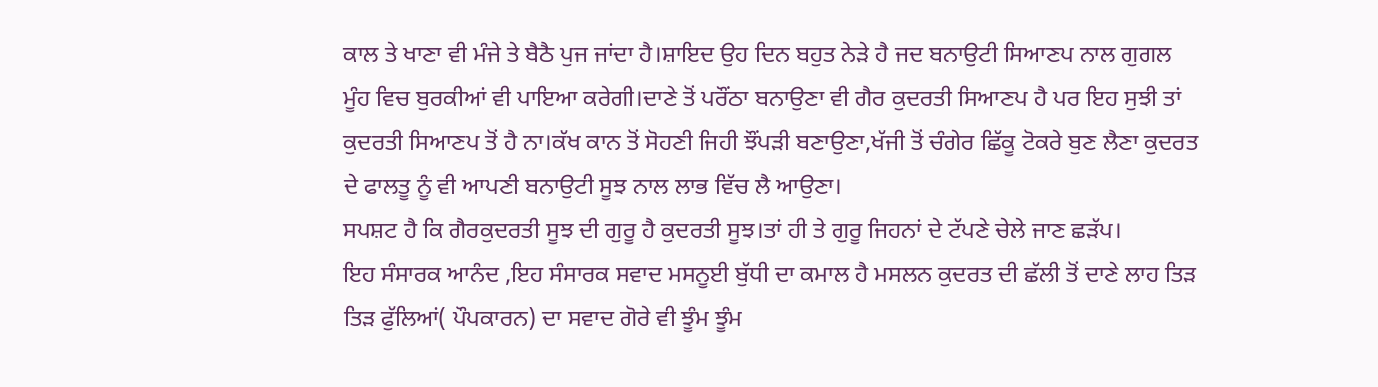ਕਾਲ ਤੇ ਖਾਣਾ ਵੀ ਮੰਜੇ ਤੇ ਬੈਠੈ ਪੁਜ ਜਾਂਦਾ ਹੈ।ਸ਼ਾਇਦ ਉਹ ਦਿਨ ਬਹੁਤ ਨੇੜੇ ਹੈ ਜਦ ਬਨਾਉਟੀ ਸਿਆਣਪ ਨਾਲ ਗੁਗਲ ਮੂੰਹ ਵਿਚ ਬੁਰਕੀਆਂ ਵੀ ਪਾਇਆ ਕਰੇਗੀ।ਦਾਣੇ ਤੋਂ ਪਰੌਂਠਾ ਬਨਾਉਣਾ ਵੀ ਗੈਰ ਕੁਦਰਤੀ ਸਿਆਣਪ ਹੈ ਪਰ ਇਹ ਸੁਝੀ ਤਾਂ ਕੁਦਰਤੀ ਸਿਆਣਪ ਤੋਂ ਹੈ ਨਾ।ਕੱਖ ਕਾਨ ਤੋਂ ਸੋਹਣੀ ਜਿਹੀ ਝੌਂਪੜੀ ਬਣਾਉਣਾ,ਖੱਜੀ ਤੋਂ ਚੰਗੇਰ ਛਿੱਕੂ ਟੋਕਰੇ ਬੁਣ ਲੈਣਾ ਕੁਦਰਤ ਦੇ ਫਾਲਤੂ ਨੂੰ ਵੀ ਆਪਣੀ ਬਨਾਉਟੀ ਸੂਝ ਨਾਲ ਲਾਭ ਵਿੱਚ ਲੈ ਆਉਣਾ।
ਸਪਸ਼ਟ ਹੈ ਕਿ ਗੈਰਕੁਦਰਤੀ ਸੂਝ ਦੀ ਗੁਰੂ ਹੈ ਕੁਦਰਤੀ ਸੂਝ।ਤਾਂ ਹੀ ਤੇ ਗੁਰੂ ਜਿਹਨਾਂ ਦੇ ਟੱਪਣੇ ਚੇਲੇ ਜਾਣ ਛੜੱਪ।
ਇਹ ਸੰਸਾਰਕ ਆਨੰਦ ,ਇਹ ਸੰਸਾਰਕ ਸਵਾਦ ਮਸਨੂਈ ਬੁੱਧੀ ਦਾ ਕਮਾਲ ਹੈ ਮਸਲਨ ਕੁਦਰਤ ਦੀ ਛੱਲੀ ਤੋਂ ਦਾਣੇ ਲਾਹ ਤਿੜ ਤਿੜ ਫੁੱਲਿਆਂ( ਪੌਪਕਾਰਨ) ਦਾ ਸਵਾਦ ਗੋਰੇ ਵੀ ਝੂੰਮ ਝੂੰਮ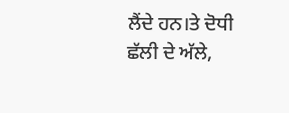ਲੈਂਦੇ ਹਨ।ਤੇ ਦੋਧੀ ਛੱਲੀ ਦੇ ਅੱਲੇ,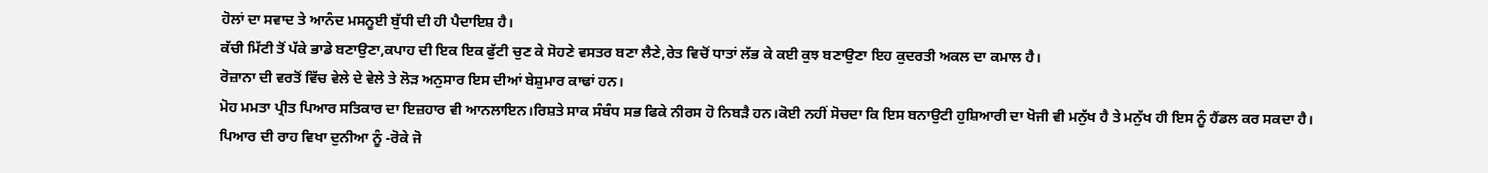ਹੋਲਾਂ ਦਾ ਸਵਾਦ ਤੇ ਆਨੰਦ ਮਸਨੂਈ ਬੁੱਧੀ ਦੀ ਹੀ ਪੈਦਾਇਸ਼ ਹੈ।
ਕੱਚੀ ਮਿੱਟੀ ਤੋਂ ਪੱਕੇ ਭਾਡੇ ਬਣਾਉਣਾ,ਕਪਾਹ ਦੀ ਇਕ ਇਕ ਫੁੱਟੀ ਚੁਣ ਕੇ ਸੋਹਣੇ ਵਸਤਰ ਬਣਾ ਲੈਣੇ,ਰੇਤ ਵਿਚੋਂ ਧਾਤਾਂ ਲੱਭ ਕੇ ਕਈ ਕੁਝ ਬਣਾਉਣਾ ਇਹ ਕੁਦਰਤੀ ਅਕਲ ਦਾ ਕਮਾਲ ਹੈ।
ਰੋਜ਼ਾਨਾ ਦੀ ਵਰਤੋਂ ਵਿੱਚ ਵੇਲੇ ਦੇ ਵੇਲੇ ਤੇ ਲੋੜ ਅਨੁਸਾਰ ਇਸ ਦੀਆਂ ਬੇਸ਼ੁਮਾਰ ਕਾਢਾਂ ਹਨ।
ਮੋਹ ਮਮਤਾ ਪ੍ਰੀਤ ਪਿਆਰ ਸਤਿਕਾਰ ਦਾ ਇਜ਼ਹਾਰ ਵੀ ਆਨਲਾਇਨ।ਰਿਸ਼ਤੇ ਸਾਕ ਸੰਬੰਧ ਸਭ ਫਿਕੇ ਨੀਰਸ ਹੋ ਨਿਬੜੈ ਹਨ।ਕੋਈ ਨਹੀਂ ਸੋਚਦਾ ਕਿ ਇਸ ਬਨਾਉਟੀ ਹੁਸ਼ਿਆਰੀ ਦਾ ਖੋਜੀ ਵੀ ਮਨੁੱਖ ਹੈ ਤੇ ਮਨੁੱਖ ਹੀ ਇਸ ਨੂੰ ਹੈਂਡਲ ਕਰ ਸਕਦਾ ਹੈ।
ਪਿਆਰ ਦੀ ਰਾਹ ਵਿਖਾ ਦੁਨੀਆ ਨੂੰ -ਰੋਕੇ ਜੋ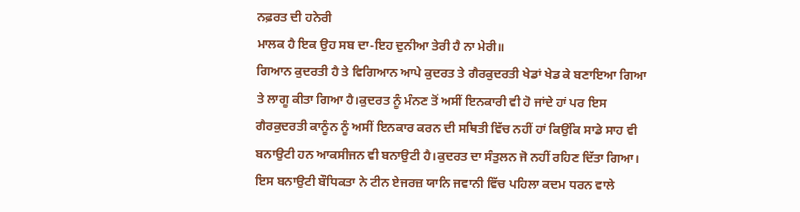ਨਫ਼ਰਤ ਦੀ ਹਨੇਰੀ
ਮਾਲਕ ਹੈ ਇਕ ਉਹ ਸਬ ਦਾ-ਇਹ ਦੁਨੀਆ ਤੇਰੀ ਹੈ ਨਾ ਮੇਰੀ॥
ਗਿਆਨ ਕੁਦਰਤੀ ਹੈ ਤੇ ਵਿਗਿਆਨ ਆਪੇ ਕੁਦਰਤ ਤੇ ਗੈਰਕੁਦਰਤੀ ਖੇਡਾਂ ਖੇਡ ਕੇ ਬਣਾਇਆ ਗਿਆ ਤੇ ਲਾਗੂ ਕੀਤਾ ਗਿਆ ਹੈ।ਕੁਦਰਤ ਨੂੰ ਮੰਨਣ ਤੋਂ ਅਸੀਂ ਇਨਕਾਰੀ ਵੀ ਹੋ ਜਾਂਦੇ ਹਾਂ ਪਰ ਇਸ ਗੈਰਕੁਦਰਤੀ ਕਾਨੂੰਨ ਨੂੰ ਅਸੀਂ ਇਨਕਾਰ ਕਰਨ ਦੀ ਸਥਿਤੀ ਵਿੱਚ ਨਹੀਂ ਹਾਂ ਕਿਉਂਕਿ ਸਾਡੇ ਸਾਹ ਵੀ ਬਨਾਉਟੀ ਹਨ ਆਕਸੀਜਨ ਵੀ ਬਨਾਉਟੀ ਹੈ।ਕੁਦਰਤ ਦਾ ਸੰਤੁਲਨ ਜੋ ਨਹੀਂ ਰਹਿਣ ਦਿੱਤਾ ਗਿਆ।
ਇਸ ਬਨਾਉਟੀ ਬੌਧਿਕਤਾ ਨੇ ਟੀਨ ਏਜਰਜ਼ ਯਾਨਿ ਜਵਾਨੀ ਵਿੱਚ ਪਹਿਲਾ ਕਦਮ ਧਰਨ ਵਾਲੇ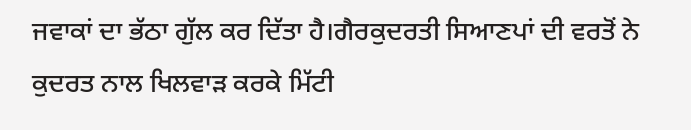ਜਵਾਕਾਂ ਦਾ ਭੱਠਾ ਗੁੱਲ ਕਰ ਦਿੱਤਾ ਹੈ।ਗੈਰਕੁਦਰਤੀ ਸਿਆਣਪਾਂ ਦੀ ਵਰਤੋਂ ਨੇ ਕੁਦਰਤ ਨਾਲ ਖਿਲਵਾੜ ਕਰਕੇ ਮਿੱਟੀ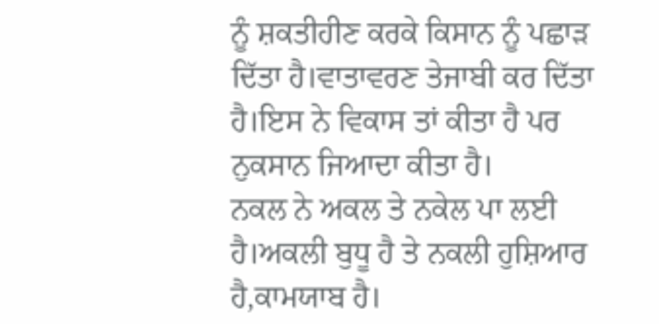ਨੂੰ ਸ਼ਕਤੀਹੀਣ ਕਰਕੇ ਕਿਸਾਨ ਨੂੰ ਪਛਾੜ ਦਿੱਤਾ ਹੈ।ਵਾਤਾਵਰਣ ਤੇਜਾਬੀ ਕਰ ਦਿੱਤਾ ਹੈ।ਇਸ ਨੇ ਵਿਕਾਸ ਤਾਂ ਕੀਤਾ ਹੈ ਪਰ ਨੁਕਸਾਨ ਜਿਆਦਾ ਕੀਤਾ ਹੈ।
ਨਕਲ ਨੇ ਅਕਲ ਤੇ ਨਕੇਲ ਪਾ ਲਈ ਹੈ।ਅਕਲੀ ਬੁਧੂ ਹੈ ਤੇ ਨਕਲੀ ਹੁਸ਼ਿਆਰ ਹੈ,ਕਾਮਯਾਬ ਹੈ।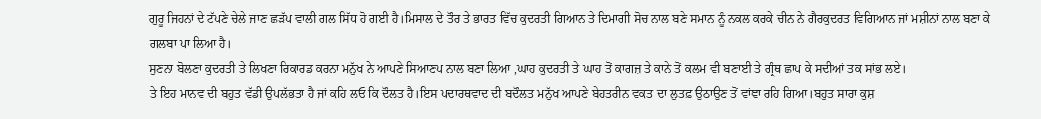ਗੁਰੂ ਜਿਹਨਾਂ ਦੇ ਟੱਪਣੇ ਚੇਲੇ ਜਾਣ ਛੜੱਪ ਵਾਲੀ ਗਲ ਸਿੱਧ ਹੋ ਗਈ ਹੈ।ਮਿਸਾਲ ਦੇ ਤੌਰ ਤੇ ਭਾਰਤ ਵਿੱਚ ਕੁਦਰਤੀ ਗਿਆਨ ਤੇ ਦਿਮਾਗੀ ਸੋਚ ਨਾਲ ਬਣੇ ਸਮਾਨ ਨੂੰ ਨਕਲ ਕਰਕੇ ਚੀਨ ਨੇ ਗੈਰਕੁਦਰਤ ਵਿਗਿਆਨ ਜਾਂ ਮਸ਼ੀਨਾਂ ਨਾਲ ਬਣਾ ਕੇ ਗਲਬਾ ਪਾ ਲਿਆ ਹੈ।
ਸੁਣਨਾ ਬੋਲਣਾ ਕੁਦਰਤੀ ਤੇ ਲਿਖਣਾ ਰਿਕਾਰਡ ਕਰਨਾ ਮਨੁੱਖ ਨੇ ਆਪਣੇ ਸਿਆਣਪ ਨਾਲ ਬਣਾ ਲਿਆ ,ਘਾਹ ਕੁਦਰਤੀ ਤੇ ਘਾਹ ਤੋਂ ਕਾਗਜ਼ ਤੇ ਕਾਨੇ ਤੋਂ ਕਲਮ ਵੀ ਬਣਾਈ ਤੇ ਗ੍ਰੰਥ ਛਾਪ ਕੇ ਸਦੀਆਂ ਤਕ ਸਾਂਭ ਲਏ।
ਤੇ ਇਹ ਮਾਨਵ ਦੀ ਬਹੁਤ ਵੱਡੀ ਉਪਲੱਭਤਾ ਹੈ ਜਾਂ ਕਹਿ ਲਓ ਕਿ ਦੌਲਤ ਹੈ।ਇਸ ਪਦਾਰਥਵਾਦ ਦੀ ਬਦੌਲਤ ਮਨੁੱਖ ਆਪਣੇ ਬੇਹਤਰੀਨ ਵਕਤ ਦਾ ਲੁਤਫ਼ ਉਠਾਉਣ ਤੋਂ ਵਾਂਞਾ ਰਹਿ ਗਿਆ।ਬਹੁਤ ਸਾਰਾ ਕੁਸ਼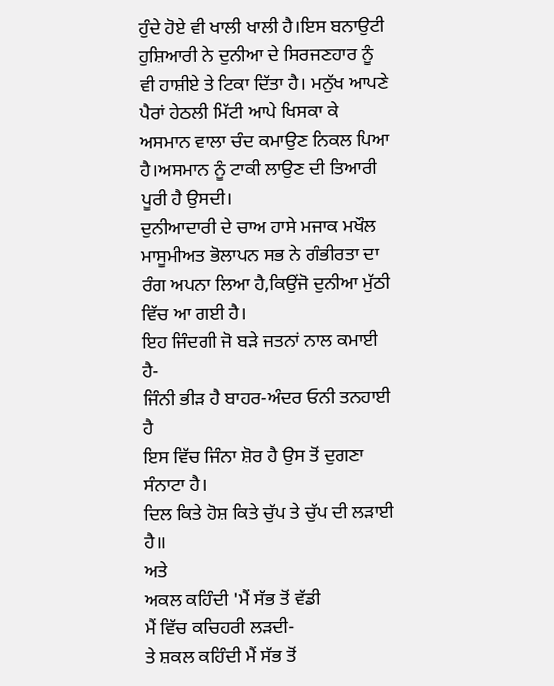ਹੁੰਦੇ ਹੋਏ ਵੀ ਖਾਲੀ ਖਾਲੀ ਹੈ।ਇਸ ਬਨਾਉਟੀ ਹੁਸ਼ਿਆਰੀ ਨੇ ਦੁਨੀਆ ਦੇ ਸਿਰਜਣਹਾਰ ਨੂੰ ਵੀ ਹਾਸ਼ੀਏ ਤੇ ਟਿਕਾ ਦਿੱਤਾ ਹੈ। ਮਨੁੱਖ ਆਪਣੇ ਪੈਰਾਂ ਹੇਠਲੀ ਮਿੱਟੀ ਆਪੇ ਖਿਸਕਾ ਕੇ ਅਸਮਾਨ ਵਾਲਾ ਚੰਦ ਕਮਾਉਣ ਨਿਕਲ ਪਿਆ ਹੈ।ਅਸਮਾਨ ਨੂੰ ਟਾਕੀ ਲਾਉਣ ਦੀ ਤਿਆਰੀ ਪੂਰੀ ਹੈ ਉਸਦੀ।
ਦੁਨੀਆਦਾਰੀ ਦੇ ਚਾਅ ਹਾਸੇ ਮਜਾਕ ਮਖੌਲ ਮਾਸੂਮੀਅਤ ਭੋਲਾਪਨ ਸਭ ਨੇ ਗੰਭੀਰਤਾ ਦਾ ਰੰਗ ਅਪਨਾ ਲਿਆ ਹੈ,ਕਿਉਂਜੋ ਦੁਨੀਆ ਮੁੱਠੀ ਵਿੱਚ ਆ ਗਈ ਹੈ।
ਇਹ ਜਿੰਦਗੀ ਜੋ ਬੜੇ ਜਤਨਾਂ ਨਾਲ ਕਮਾਈ ਹੈ-
ਜਿੰਨੀ ਭੀੜ ਹੈ ਬਾਹਰ-ਅੰਦਰ ਓਨੀ ਤਨਹਾਈ ਹੈ
ਇਸ ਵਿੱਚ ਜਿੰਨਾ ਸ਼ੋਰ ਹੈ ਉਸ ਤੋਂ ਦੁਗਣਾ ਸੰਨਾਟਾ ਹੈ।
ਦਿਲ ਕਿਤੇ ਹੋਸ਼ ਕਿਤੇ ਚੁੱਪ ਤੇ ਚੁੱਪ ਦੀ ਲੜਾਈ ਹੈ॥
ਅਤੇ
ਅਕਲ ਕਹਿੰਦੀ 'ਮੈਂ ਸੱਭ ਤੋਂ ਵੱਡੀ
ਮੈਂ ਵਿੱਚ ਕਚਿਹਰੀ ਲੜਦੀ-
ਤੇ ਸ਼ਕਲ ਕਹਿੰਦੀ ਮੈਂ ਸੱਭ ਤੋਂ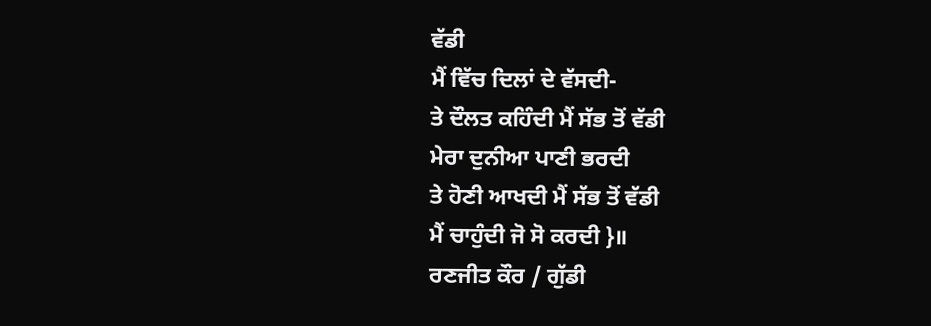ਵੱਡੀ
ਮੈਂ ਵਿੱਚ ਦਿਲਾਂ ਦੇ ਵੱਸਦੀ-
ਤੇ ਦੌਲਤ ਕਹਿੰਦੀ ਮੈਂ ਸੱਭ ਤੋਂ ਵੱਡੀ
ਮੇਰਾ ਦੁਨੀਆ ਪਾਣੀ ਭਰਦੀ
ਤੇ ਹੋਣੀ ਆਖਦੀ ਮੈਂ ਸੱਭ ਤੋਂ ਵੱਡੀ
ਮੈਂ ਚਾਹੁੰਦੀ ਜੋ ਸੋ ਕਰਦੀ }॥
ਰਣਜੀਤ ਕੌਰ / ਗੁੱਡੀ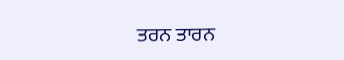ਤਰਨ ਤਾਰਨ